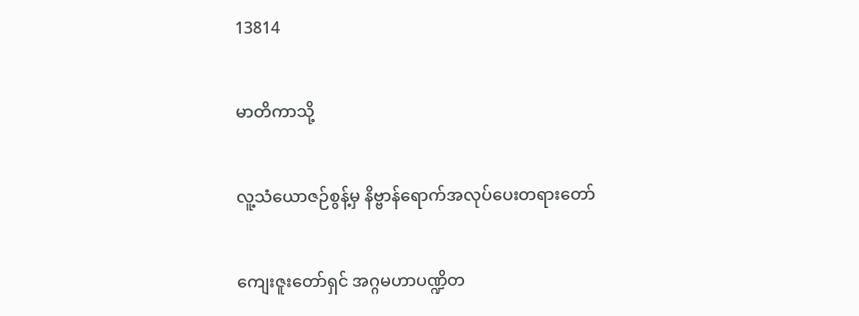13814

မာတိကာသို့

လူ့သံယောဇဉ်စွန့်မှ နိဗ္ဗာန်ရောက်အလုပ်ပေးတရားတော်

ကျေးဇူးတော်ရှင် အဂ္ဂမဟာပဏ္ဍိတ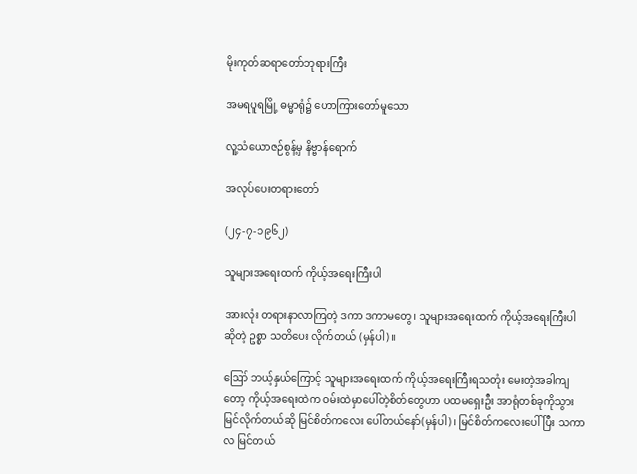မိုးကုတ်ဆရာတော်ဘုရားကြီး

အမရပူရမြို့ ဓမ္မာရုံ၌ ဟောကြားတော်မူသော

လူ့သံယောဇဉ်စွန့်မှ နိဗ္ဗာန်ရောက်

အလုပ်ပေးတရားတော်

(၂၄-၇-၁၉၆၂)

သူများအရေးထက် ကိုယ့်အရေးကြီးပါ

အားလုံး တရားနာလာကြတဲ့ ဒကာ ဒကာမတွေ၊ သူများအရေးထက် ကိုယ့်အရေးကြီးပါဆိုတဲ့ ဥစ္စာ သတိပေး လိုက်တယ် (မှန်ပါ)။

ဪ ဘယ့်နှယ်ကြောင့် သူများအရေးထက် ကိုယ့်အရေးကြီးရသတုံး မေးတဲ့အခါကျတော့ ကိုယ့်အရေးထဲက ဝမ်းထဲမှာပေါ်တဲ့စိတ်တွေဟာ ပထမရှေးဦး အာရုံတစ်ခုကိုသွားမြင်လိုက်တယ်ဆို မြင်စိတ်ကလေး ပေါ်တယ်နော်(မှန်ပါ)၊ မြင်စိတ်ကလေးပေါ်ပြီး သကာလ မြင်တယ်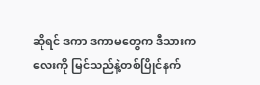ဆိုရင် ဒကာ ဒကာမတွေက ဒီသားကလေးကို မြင်သည်နဲ့တစ်ပြိုင်နက်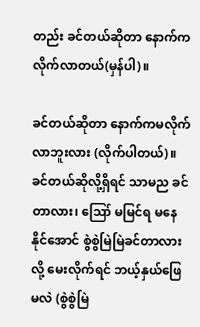တည်း ခင်တယ်ဆိုတာ နောက်က လိုက်လာတယ်(မှန်ပါ)။

ခင်တယ်ဆိုတာ နောက်ကမလိုက်လာဘူးလား (လိုက်ပါတယ်)။ ခင်တယ်ဆိုလို့ရှိရင် သာမည ခင်တာလား၊ ဪ မမြင်ရ မနေနိုင်အောင် စွဲစွဲမြဲမြဲခင်တာလားလို့ မေးလိုက်ရင် ဘယ့်နှယ်ဖြေမလဲ (စွဲစွဲမြဲ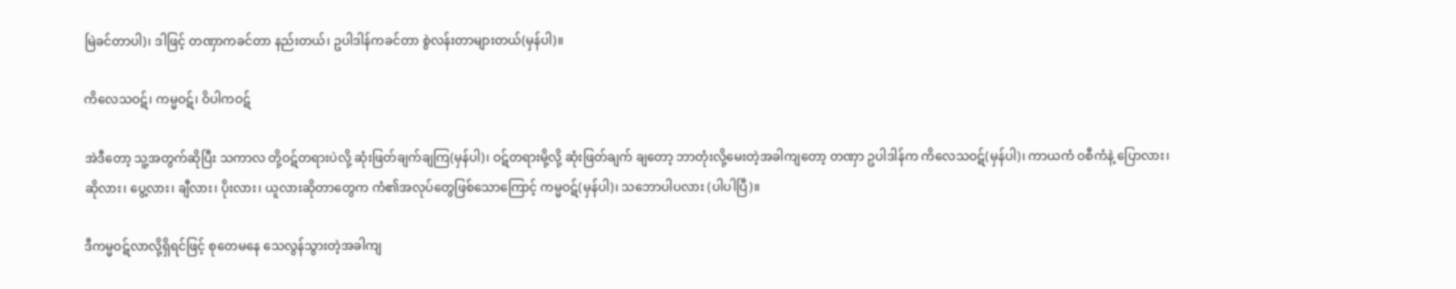မြဲခင်တာပါ)၊ ဒါဖြင့် တဏှာကခင်တာ နည်းတယ်၊ ဥပါဒါန်ကခင်တာ စွဲလန်းတာများတယ်(မှန်ပါ)။

ကိလေသဝဋ်၊ ကမ္မဝဋ်၊ ဝိပါကဝဋ်

အဲဒီတော့ သူ့အတွက်ဆိုပြီး သကာလ တို့ဝဋ်တရားပဲလို့ ဆုံးဖြတ်ချက်ချကြ(မှန်ပါ)၊ ဝဋ်တရားမို့လို့ ဆုံးဖြတ်ချက် ချတော့ ဘာတုံးလို့မေးတဲ့အခါကျတော့ တဏှာ ဥပါဒါန်က ကိလေသဝဋ်(မှန်ပါ)၊ ကာယကံ ဝစီကံနဲ့ ပြောလား၊ ဆိုလား၊ ပွေ့လား၊ ချီလား၊ ပိုးလား၊ ယူလားဆိုတာတွေက ကံ၏အလုပ်တွေဖြစ်သောကြောင့် ကမ္မဝဋ်(မှန်ပါ)၊ သဘောပါပလား (ပါပါပြီ)။

ဒီကမ္မဝဋ်လာလို့ရှိရင်ဖြင့် စုတေမနေ သေလွန်သွားတဲ့အခါကျ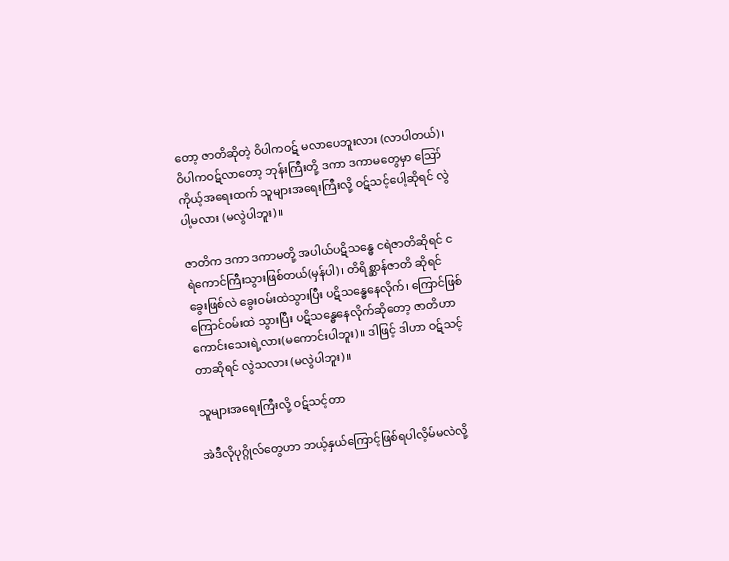တော့ ဇာတိဆိုတဲ့ ဝိပါကဝဋ် မလာပေဘူးလား (လာပါတယ်)၊ ဝိပါကဝဋ်လာတော့ ဘုန်းကြီးတို့ ဒကာ ဒကာမတွေမှာ ဪ ကိုယ့်အရေးထက် သူများအရေးကြီးလို့ ဝဋ်သင့်ပေါ့ဆိုရင် လွဲပါ့မလား (မလွဲပါဘူး)။

ဇာတိက ဒကာ ဒကာမတို့ အပါယ်ပဋိသန္ဓေ ငရဲဇာတိဆိုရင် ငရဲကောင်ကြီးသွားဖြစ်တယ်(မှန်ပါ)၊ တိရိစ္ဆာန်ဇာတိ ဆိုရင် ခွေးဖြစ်လဲ ခွေးဝမ်းထဲသွားပြီး ပဋိသန္ဓေနေလိုက်၊ ကြောင်ဖြစ် ကြောင်ဝမ်းထဲ သွားပြီး ပဋိသန္ဓေနေလိုက်ဆိုတော့ ဇာတိဟာ ကောင်းသေးရဲ့လား(မကောင်းပါဘူး)။ ဒါဖြင့် ဒါဟာ ဝဋ်သင့်တာဆိုရင် လွဲသလား (မလွဲပါဘူး)။

သူများအရေးကြီးလို့ ဝဋ်သင့်တာ

အဲဒီလိုပုဂ္ဂိုလ်တွေဟာ ဘယ့်နှယ်ကြောင့်ဖြစ်ရပါလိ့မ်မလဲလို့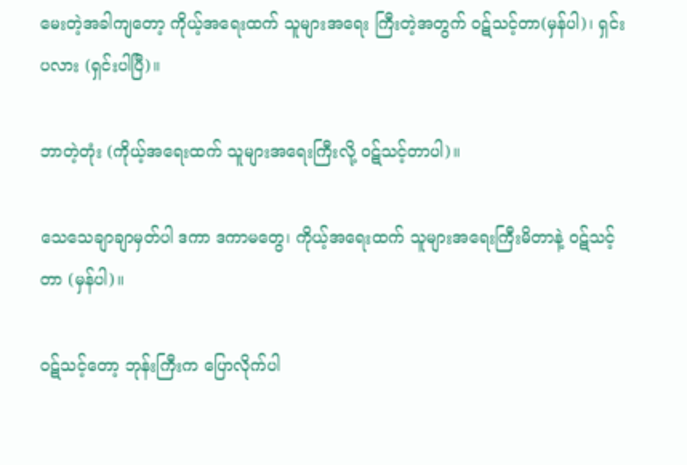မေးတဲ့အခါကျတော့ ကိုယ့်အရေးထက် သူများအရေး ကြီးတဲ့အတွက် ဝဋ်သင့်တာ(မှန်ပါ)၊ ရှင်းပလား (ရှင်းပါပြီ)။

ဘာတဲ့တုံး (ကိုယ့်အရေးထက် သူများအရေးကြီးလို့ ဝဋ်သင့်တာပါ)။

သေသေချာချာမှတ်ပါ ဒကာ ဒကာမတွေ၊ ကိုယ့်အရေးထက် သူများအရေးကြီးမိတာနဲ့ ဝဋ်သင့်တာ (မှန်ပါ)။

ဝဋ်သင့်တော့ ဘုန်းကြီးက ပြောလိုက်ပါ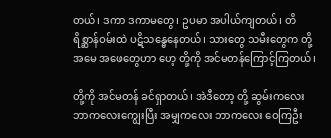တယ်၊ ဒကာ ဒကာမတွေ၊ ဥပမာ အပါယ်ကျတယ်၊ တိရိစ္ဆာန်ဝမ်းထဲ ပဋိသန္ဓေနေတယ်၊ သားတွေ သမီးတွေက တို့အမေ အဖေတွေဟာ ဟေ့ တို့ကို အင်မတန်ကြောင့်ကြတယ်၊

တို့ကို အင်မတန် ခင်ရှာတယ်၊ အဲဒီတော့ တို့ ဆွမ်းကလေး ဘာကလေးကျွေးပြီး အမျှကလေး ဘာကလေး ဝေကြဦး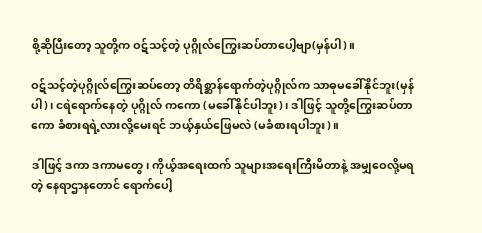စို့ဆိုပြီးတော့ သူတို့က ဝဋ်သင့်တဲ့ ပုဂ္ဂိုလ်ကြွေးဆပ်တာပေါ့ဗျာ(မှန်ပါ)။

ဝဋ်သင့်တဲ့ပုဂ္ဂိုလ်ကြွေးဆပ်တော့ တိရိစ္ဆာန်ရောက်တဲ့ပုဂ္ဂိုလ်က သာဓုမခေါ်နိုင်ဘူး(မှန်ပါ)၊ ငရဲရောက်နေတဲ့ ပုဂ္ဂိုလ် ကကော (မခေါ်နိုင်ပါဘူး)၊ ဒါဖြင့် သူတို့ကြွေးဆပ်တာကော ခံစားရရဲ့လားလို့မေးရင် ဘယ့်နှယ်ဖြေမလဲ (မခံစားရပါဘူး)။

ဒါဖြင့် ဒကာ ဒကာမတွေ၊ ကိုယ့်အရေးထက် သူများအရေးကြီးမိတာနဲ့ အမျှဝေလို့မရတဲ့ နေရာဌာနတောင် ရောက်ပေါ့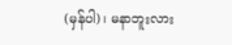(မှန်ပါ)၊ မနာဘူးလား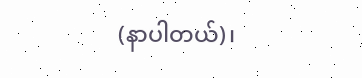(နာပါတယ်)၊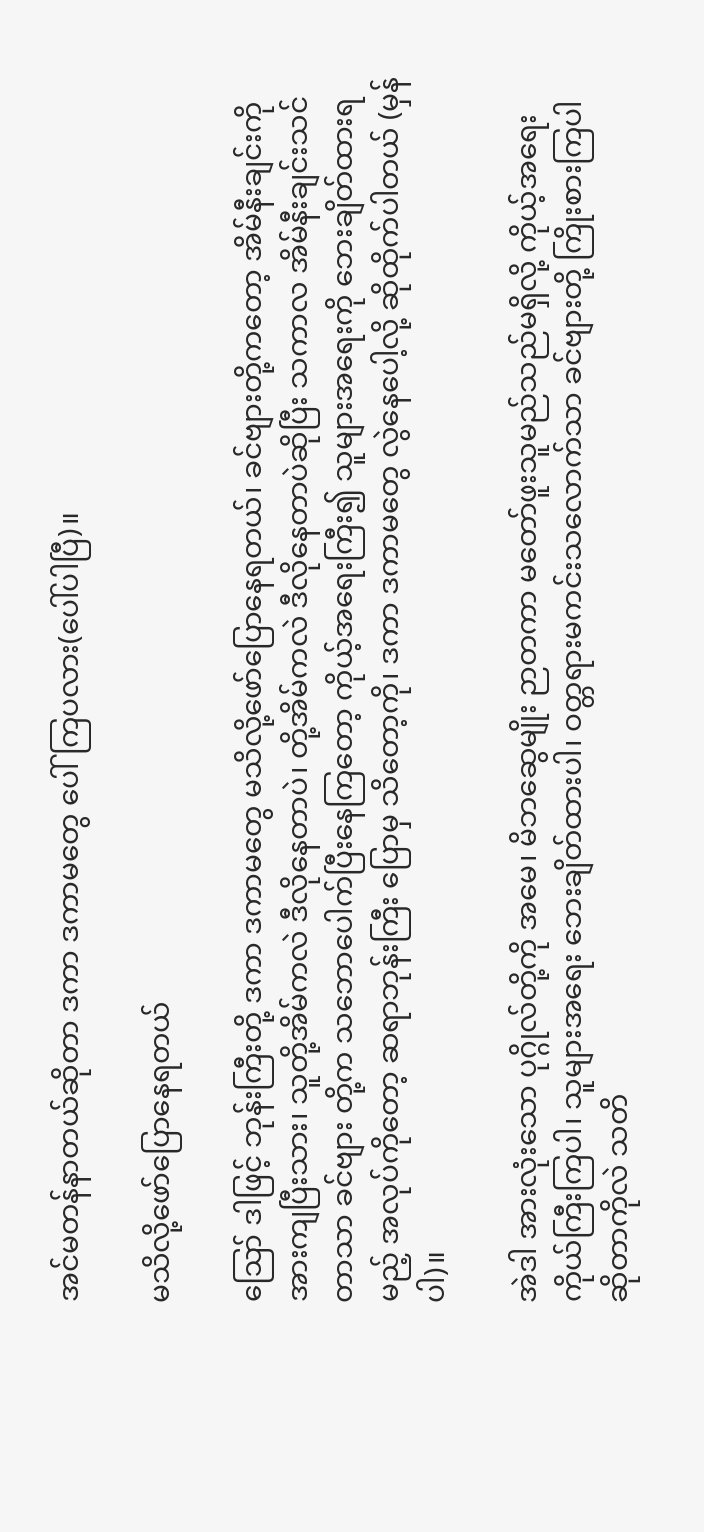အင်မတန်နာတယ်ဆိုတာ ဒကာ ဒကာမတွေ ပေါ်ကြပလား(ပေါ်ပါပြီ)။

မသိလို့ဖော်ပြောနေရတယ်

ဪ ဒါဖြင့် ဘုန်းကြီးတို့ ဒကာ ဒကာမတွေ မသိလို့ဖော်ပြောနေရတယ်၊ ခင်ဗျားတို့ကတော့ အိမ်နီးချင်းကို အားကျပြီးသား၊ သူတို့အိမ်ကလဲ ဒီလိုနေတာပဲ၊ တို့အိမ်ကလဲ ဒီလိုနေတာပဲဆိုပြီး သကာလ အိမ်နီးချင်းသင်တာသာ ခင်ဗျား တို့က သဘောပေါက်ပြီးနေကြတော့ ကိုယ့်အရေးကြီး၍ သူများအရေးကို ဘေးချိတ်ထားရမည့် အလုပ်ကိုတော့ ဆရာဘုန်းကြီး ပြောမှ သိတော့ကို၊ ဒကာ ဒကာမတွေ လွဲနေပေါ့လို့ ဆိုထိုက်ပါတယ် (မှန်ပါ)။

အဲဒါ အားလုံးသော ပုဂ္ဂိုလ်တို့ကို အမေ၊ မိဘဆွေမျိုး ဉာတကာ မတော်ဖူးသူမည်သည်မရှိလို့ ကိုယ့်အရေး ကိုယ်ကြီးကြပါ၊ သူများအရေး ဘေးချိတ်ထားပါ၊ ဝတ္တရားမကင်းသလောက်သာ ခင်ဗျားတို့ ကြိုးစားကြပါဆိုတာကိုလဲ သတိ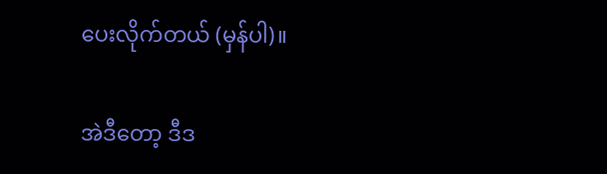ပေးလိုက်တယ် (မှန်ပါ)။

အဲဒီတော့ ဒီဒ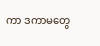ကာ ဒကာမတွေ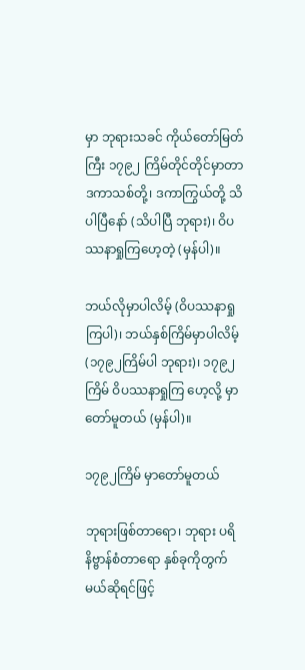မှာ ဘုရားသခင် ကိုယ်တော်မြတ်ကြီး ၁၇၉၂ ကြိမ်တိုင်တိုင်မှာတာ ဒကာသစ်တို့၊ ဒကာကြွယ်တို့ သိပါပြီနော် (သိပါပြီ ဘုရား)၊ ဝိပဿနာရှုကြဟေ့တဲ့ (မှန်ပါ)။

ဘယ်လိုမှာပါလိမ့် (ဝိပဿနာရှုကြပါ)၊ ဘယ်နှစ်ကြိမ်မှာပါလိမ့် (၁၇၉၂ကြိမ်ပါ ဘုရား)၊ ၁၇၉၂ကြိမ် ဝိပဿနာရှုကြ ဟေ့လို့ မှာတော်မူတယ် (မှန်ပါ)။

၁၇၉၂ကြိမ် မှာတော်မူတယ်

ဘုရားဖြစ်တာရော၊ ဘုရား ပရိနိဗ္ဗာန်စံတာရော နှစ်ခုကိုတွက်မယ်ဆိုရင်ဖြင့်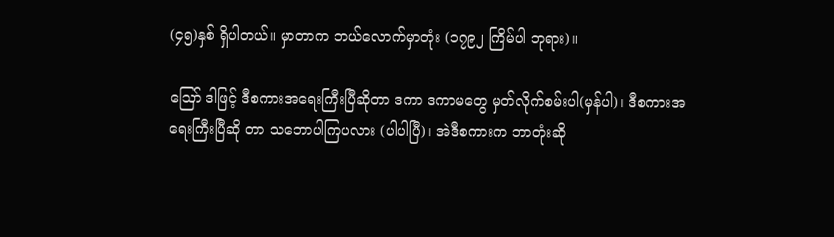(၄၅)နှစ် ရှိပါတယ်။ မှာတာက ဘယ်လောက်မှာတုံး (၁၇၉၂ ကြိမ်ပါ ဘုရား)။

ဪ ဒါဖြင့် ဒီစကားအရေးကြီးပြီဆိုတာ ဒကာ ဒကာမတွေ မှတ်လိုက်စမ်းပါ(မှန်ပါ)၊ ဒီစကားအရေးကြီးပြီဆို တာ သဘောပါကြပလား (ပါပါပြီ)၊ အဲဒီစကားက ဘာတုံးဆို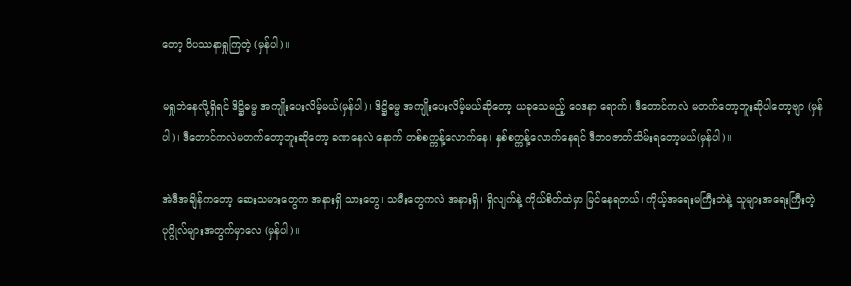တော့ ဝိပဿနာရှုကြတဲ့ (မှန်ပါ)။

မရှုဘဲနေလို့ရှိရင် ဒိဋ္ဌိဓမ္မ အကျိုးပေးလိမ့်မယ်(မှန်ပါ)၊ ဒိဋ္ဌိဓမ္မ အကျိုးပေးလိမ့်မယ်ဆိုတော့ ယခုသေမည့် ဝေဒနာ ရောက်၊ ဒီတောင်ကလဲ မတက်တော့ဘူးဆိုပါတော့ဗျာ (မှန်ပါ)၊ ဒီတောင်ကလဲမတက်တော့ဘူးဆိုတော့ ခဏနေလဲ နောက် တစ်စက္ကန့်လောက်နေ၊ နှစ်စက္ကန့်လောက်နေရင် ဒီဘဝဇာတ်သိမ်းရတော့မယ်(မှန်ပါ)။

အဲဒီအချိန်ကတော့ ဆေးသမားတွေက အနားရှိ သားတွေ၊ သမီးတွေကလဲ အနားရှိ၊ ရှိလျက်နဲ့ ကိုယ်စိတ်ထဲမှာ မြင်နေရတယ်၊ ကိုယ့်အရေးမကြီးဘဲနဲ့ သူများအရေးကြီးတဲ့ပုဂ္ဂိုလ်များအတွက်မှာလေ (မှန်ပါ)။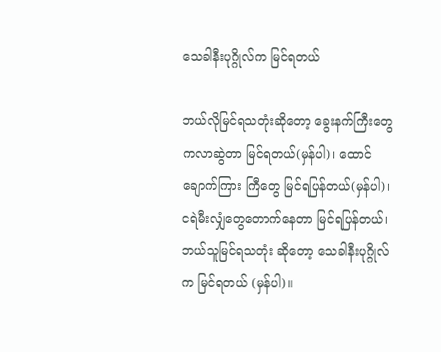သေခါနီးပုဂ္ဂိုလ်က မြင်ရတယ်

ဘယ်လိုမြင်ရသတုံးဆိုတော့ ခွေးနက်ကြီးတွေကလာဆွဲတာ မြင်ရတယ်(မှန်ပါ)၊ ထောင်ချောက်ကြား ကြီတွေ မြင်ရပြန်တယ်(မှန်ပါ)၊ ငရဲမီးလျှံတွေတောက်နေတာ မြင်ရပြန်တယ်၊ ဘယ်သူမြင်ရသတုံး ဆိုတော့ သေခါနီးပုဂ္ဂိုလ်က မြင်ရတယ် (မှန်ပါ)။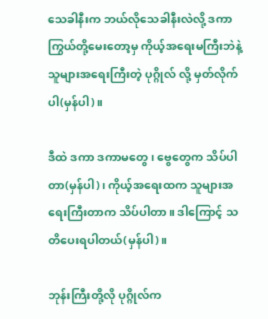သေခါနီးက ဘယ်လိုသေခါနီးလဲလို့ ဒကာကြွယ်တို့မေးတော့မှ ကိုယ့်အရေးမကြီးဘဲနဲ့ သူများအရေးကြီးတဲ့ ပုဂ္ဂိုလ် လို့ မှတ်လိုက်ပါ(မှန်ပါ)။

ဒီထဲ ဒကာ ဒကာမတွေ၊ ဗွေတွေက သိပ်ပါတာ(မှန်ပါ)၊ ကိုယ့်အရေးထက သူများအရေးကြီးတာက သိပ်ပါတာ။ ဒါကြောင့် သတိပေးရပါတယ်(မှန်ပါ)။

ဘုန်းကြီးတို့လို ပုဂ္ဂိုလ်က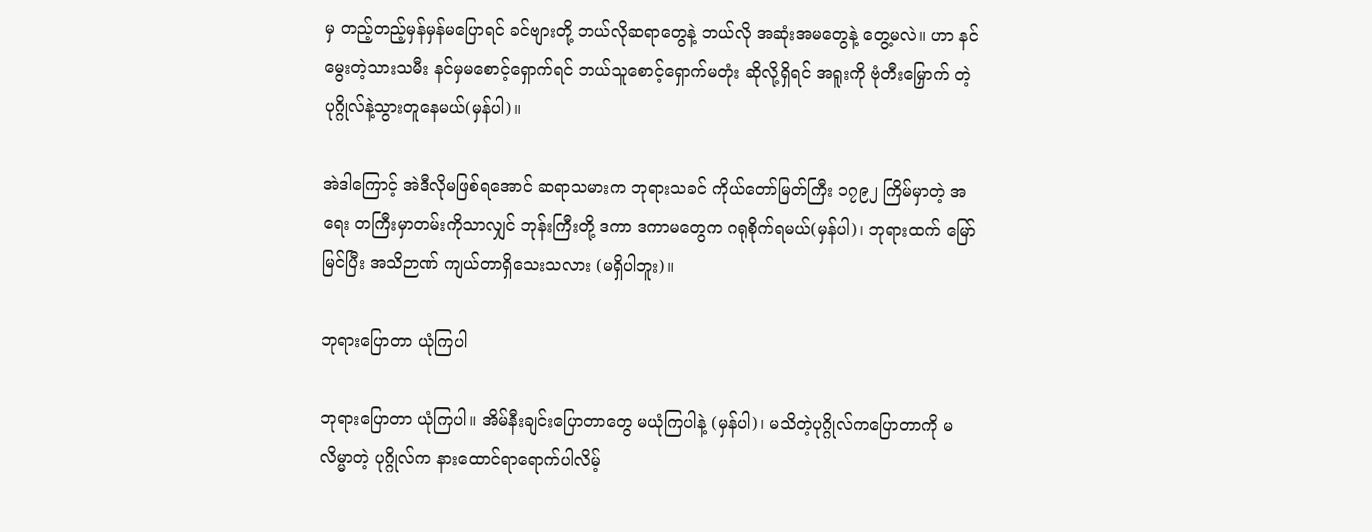မှ တည့်တည့်မှန်မှန်မပြောရင် ခင်ဗျားတို့ ဘယ်လိုဆရာတွေနဲ့ ဘယ်လို အဆုံးအမတွေနဲ့ တွေ့မလဲ။ ဟာ နင်မွေးတဲ့သားသမီး နင်မှမစောင့်ရှောက်ရင် ဘယ်သူစောင့်ရှောက်မတုံး ဆိုလို့ရှိရင် အရူးကို ဗုံတီးမြှောက် တဲ့ ပုဂ္ဂိုလ်နဲ့သွားတူနေမယ်(မှန်ပါ)။

အဲဒါကြောင့် အဲဒီလိုမဖြစ်ရအောင် ဆရာသမားက ဘုရားသခင် ကိုယ်တော်မြတ်ကြီး ၁၇၉၂ ကြိမ်မှာတဲ့ အရေး တကြီးမှာတမ်းကိုသာလျှင် ဘုန်းကြီးတို့ ဒကာ ဒကာမတွေက ဂရုစိုက်ရမယ်(မှန်ပါ)၊ ဘုရားထက် မြော်မြင်ပြီး အသိဉာဏ် ကျယ်တာရှိသေးသလား (မရှိပါဘူး)။

ဘုရားပြောတာ ယုံကြပါ

ဘုရားပြောတာ ယုံကြပါ။ အိမ်နီးချင်းပြောတာတွေ မယုံကြပါနဲ့ (မှန်ပါ)၊ မသိတဲ့ပုဂ္ဂိုလ်ကပြောတာကို မလိမ္မာတဲ့ ပုဂ္ဂိုလ်က နားထောင်ရာရောက်ပါလိမ့်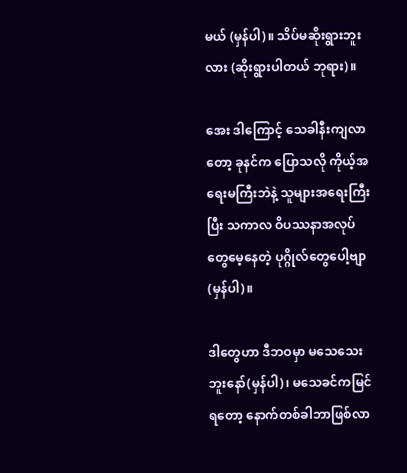မယ် (မှန်ပါ)။ သိပ်မဆိုးရွားဘူးလား (ဆိုးရွားပါတယ် ဘုရား)။

အေး ဒါကြောင့် သေခါနီးကျလာတော့ ခုနင်က ပြောသလို ကိုယ့်အရေးမကြီးဘဲနဲ့ သူများအရေးကြီးပြီး သကာလ ဝိပဿနာအလုပ်တွေမေ့နေတဲ့ ပုဂ္ဂိုလ်တွေပေါ့ဗျာ (မှန်ပါ)။

ဒါတွေဟာ ဒီဘဝမှာ မသေသေးဘူးနော်(မှန်ပါ)၊ မသေခင်ကမြင်ရတော့ နောက်တစ်ခါဘာဖြစ်လာ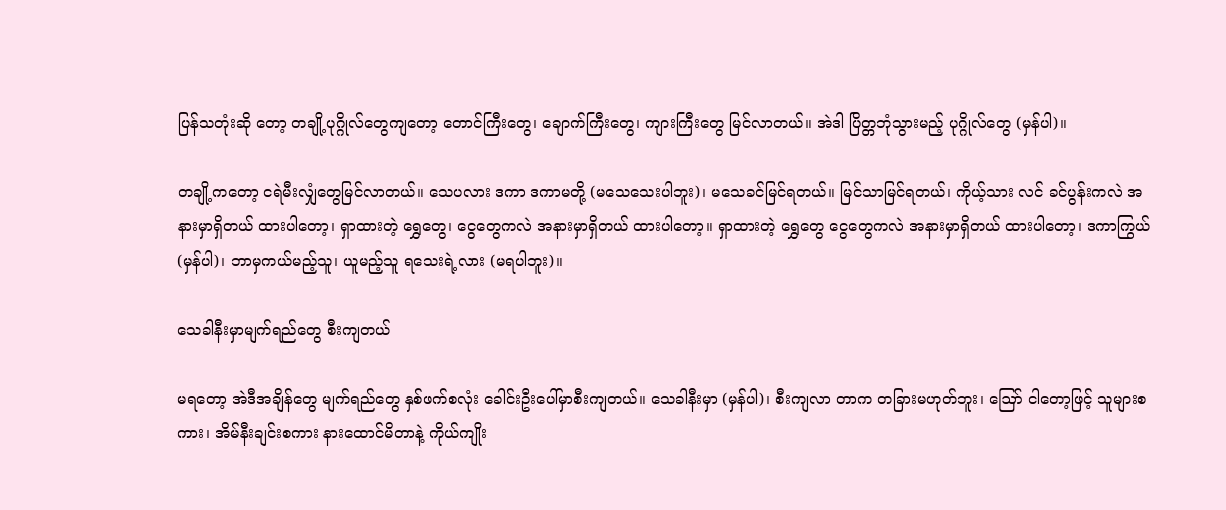ပြန်သတုံးဆို တော့ တချို့ပုဂ္ဂိုလ်တွေကျတော့ တောင်ကြီးတွေ၊ ချောက်ကြီးတွေ၊ ကျားကြီးတွေ မြင်လာတယ်။ အဲဒါ ပြိတ္တဘုံသွားမည့် ပုဂ္ဂိုလ်တွေ (မှန်ပါ)။

တချို့ကတော့ ငရဲမီးလျှံတွေမြင်လာတယ်။ သေပလား ဒကာ ဒကာမတို့ (မသေသေးပါဘူး)၊ မသေခင်မြင်ရတယ်။ မြင်သာမြင်ရတယ်၊ ကိုယ့်သား လင် ခင်ပွန်းကလဲ အနားမှာရှိတယ် ထားပါတော့၊ ရှာထားတဲ့ ရွှေတွေ၊ ငွေတွေကလဲ အနားမှာရှိတယ် ထားပါတော့။ ရှာထားတဲ့ ရွှေတွေ ငွေတွေကလဲ အနားမှာရှိတယ် ထားပါတော့၊ ဒကာကြွယ်(မှန်ပါ)၊ ဘာမှကယ်မည့်သူ၊ ယူမည့်သူ ရသေးရဲ့လား (မရပါဘူး)။

သေခါနီးမှာမျက်ရည်တွေ စီးကျတယ်

မရတော့ အဲဒီအချိန်တွေ မျက်ရည်တွေ နှစ်ဖက်စလုံး ခေါင်းဦးပေါ်မှာစီးကျတယ်။ သေခါနီးမှာ (မှန်ပါ)၊ စီးကျလာ တာက တခြားမဟုတ်ဘူး၊ ဪ ငါတော့ဖြင့် သူများစကား၊ အိမ်နီးချင်းစကား နားထောင်မိတာနဲ့ ကိုယ်ကျိုး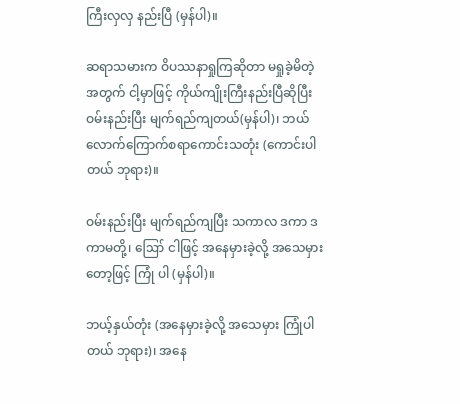ကြီးလှလှ နည်းပြီ (မှန်ပါ)။

ဆရာသမားက ဝိပဿနာရှုကြဆိုတာ မရှုခဲ့မိတဲ့အတွက် ငါ့မှာဖြင့် ကိုယ်ကျိုးကြီးနည်းပြီဆိုပြီး ဝမ်းနည်းပြီး မျက်ရည်ကျတယ်(မှန်ပါ)၊ ဘယ်လောက်ကြောက်စရာကောင်းသတုံး (ကောင်းပါတယ် ဘုရား)။

ဝမ်းနည်းပြီး မျက်ရည်ကျပြီး သကာလ ဒကာ ဒကာမတို့၊ ဪ ငါဖြင့် အနေမှားခဲ့လို့ အသေမှားတော့ဖြင့် ကြုံ ပါ (မှန်ပါ)။

ဘယ့်နှယ်တုံး (အနေမှားခဲ့လို့ အသေမှား ကြုံပါတယ် ဘုရား)၊ အနေ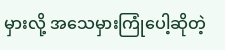မှားလို့ အသေမှားကြုံပေါ့ဆိုတဲ့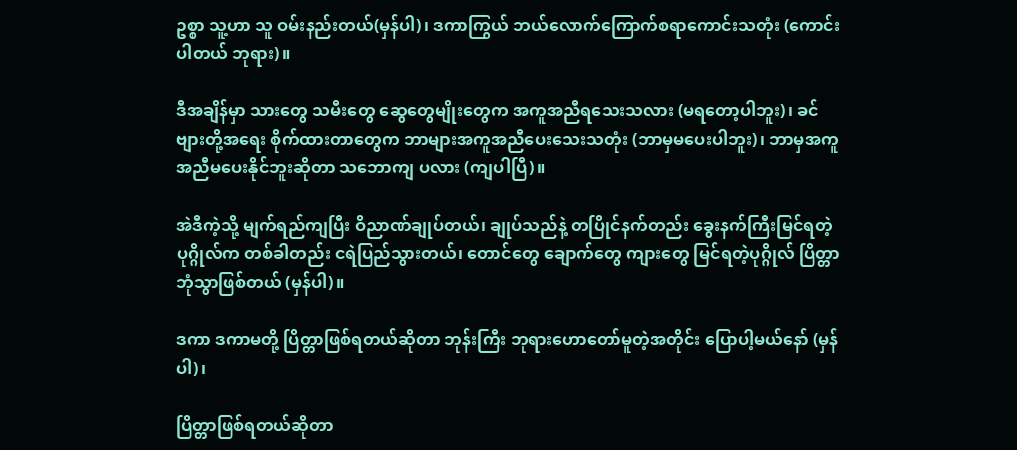ဥစ္စာ သူ့ဟာ သူ ဝမ်းနည်းတယ်(မှန်ပါ)၊ ဒကာကြွယ် ဘယ်လောက်ကြောက်စရာကောင်းသတုံး (ကောင်းပါတယ် ဘုရား)။

ဒီအချိန်မှာ သားတွေ သမီးတွေ ဆွေတွေမျိုးတွေက အကူအညီရသေးသလား (မရတော့ပါဘူး)၊ ခင်ဗျားတို့အရေး စိုက်ထားတာတွေက ဘာများအကူအညီပေးသေးသတုံး (ဘာမှမပေးပါဘူး)၊ ဘာမှအကူအညီမပေးနိုင်ဘူးဆိုတာ သဘောကျ ပလား (ကျပါပြီ)။

အဲဒီကဲ့သို့ မျက်ရည်ကျပြီး ဝိညာဏ်ချုပ်တယ်၊ ချုပ်သည်နဲ့ တပြိုင်နက်တည်း ခွေးနက်ကြီးမြင်ရတဲ့ ပုဂ္ဂိုလ်က တစ်ခါတည်း ငရဲပြည်သွားတယ်၊ တောင်တွေ ချောက်တွေ ကျားတွေ မြင်ရတဲ့ပုဂ္ဂိုလ် ပြိတ္တာဘုံသွာဖြစ်တယ် (မှန်ပါ)။

ဒကာ ဒကာမတို့ ပြိတ္တာဖြစ်ရတယ်ဆိုတာ ဘုန်းကြီး ဘုရားဟောတော်မူတဲ့အတိုင်း ပြောပါ့မယ်နော် (မှန်ပါ)၊

ပြိတ္တာဖြစ်ရတယ်ဆိုတာ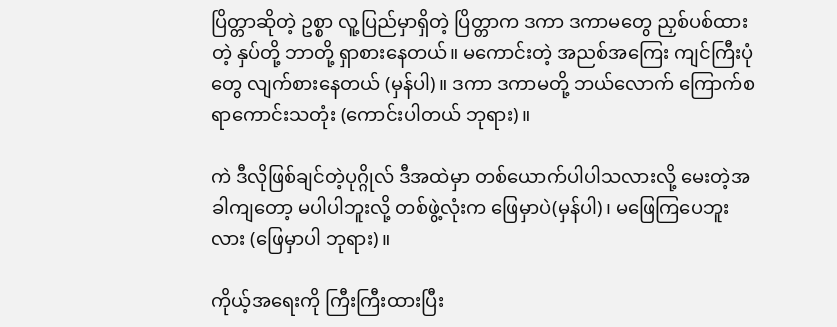ပြိတ္တာဆိုတဲ့ ဥစ္စာ လူ့ပြည်မှာရှိတဲ့ ပြိတ္တာက ဒကာ ဒကာမတွေ ညှစ်ပစ်ထားတဲ့ နှပ်တို့ ဘာတို့ ရှာစားနေတယ်။ မကောင်းတဲ့ အညစ်အကြေး ကျင်ကြီးပုံတွေ လျက်စားနေတယ် (မှန်ပါ)။ ဒကာ ဒကာမတို့ ဘယ်လောက် ကြောက်စရာကောင်းသတုံး (ကောင်းပါတယ် ဘုရား)။

ကဲ ဒီလိုဖြစ်ချင်တဲ့ပုဂ္ဂိုလ် ဒီအထဲမှာ တစ်ယောက်ပါပါသလားလို့ မေးတဲ့အခါကျတော့ မပါပါဘူးလို့ တစ်ဖွဲ့လုံးက ဖြေမှာပဲ(မှန်ပါ)၊ မဖြေကြပေဘူးလား (ဖြေမှာပါ ဘုရား)။

ကိုယ့်အရေးကို ကြီးကြီးထားပြီး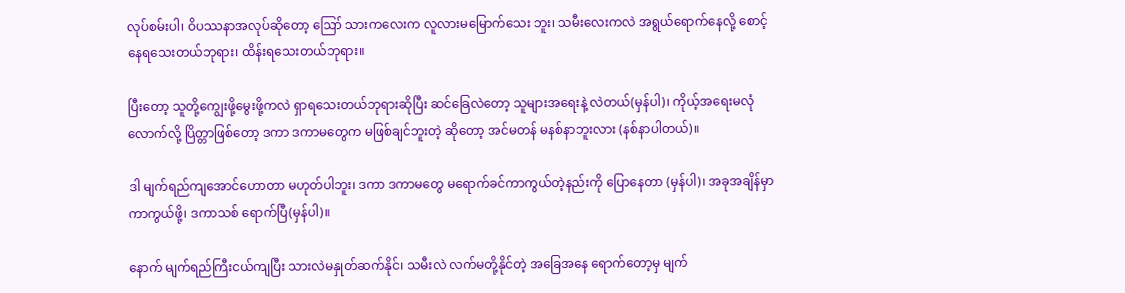လုပ်စမ်းပါ၊ ဝိပဿနာအလုပ်ဆိုတော့ ဪ သားကလေးက လူလားမမြောက်သေး ဘူး၊ သမီးလေးကလဲ အရွယ်ရောက်နေလို့ စောင့်နေရသေးတယ်ဘုရား၊ ထိန်းရသေးတယ်ဘုရား။

ပြီးတော့ သူတို့ကျွေးဖို့မွေးဖို့ကလဲ ရှာရသေးတယ်ဘုရားဆိုပြီး ဆင်ခြေလဲတော့ သူများအရေးနဲ့ လဲတယ်(မှန်ပါ)၊ ကိုယ့်အရေးမလုံလောက်လို့ ပြိတ္တာဖြစ်တော့ ဒကာ ဒကာမတွေက မဖြစ်ချင်ဘူးတဲ့ ဆိုတော့ အင်မတန် မနစ်နာဘူးလား (နစ်နာပါတယ်)။

ဒါ မျက်ရည်ကျအောင်ဟောတာ မဟုတ်ပါဘူး၊ ဒကာ ဒကာမတွေ မရောက်ခင်ကာကွယ်တဲ့နည်းကို ပြောနေတာ (မှန်ပါ)၊ အခုအချိန်မှာ ကာကွယ်ဖို့၊ ဒကာသစ် ရောက်ပြီ(မှန်ပါ)။

နောက် မျက်ရည်ကြီးငယ်ကျပြီး သားလဲမနှုတ်ဆက်နိုင်၊ သမီးလဲ လက်မတို့နိုင်တဲ့ အခြေအနေ ရောက်တော့မှ မျက်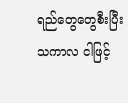ရည်တွေတွေစီးပြီး သကာလ ငါဖြင့်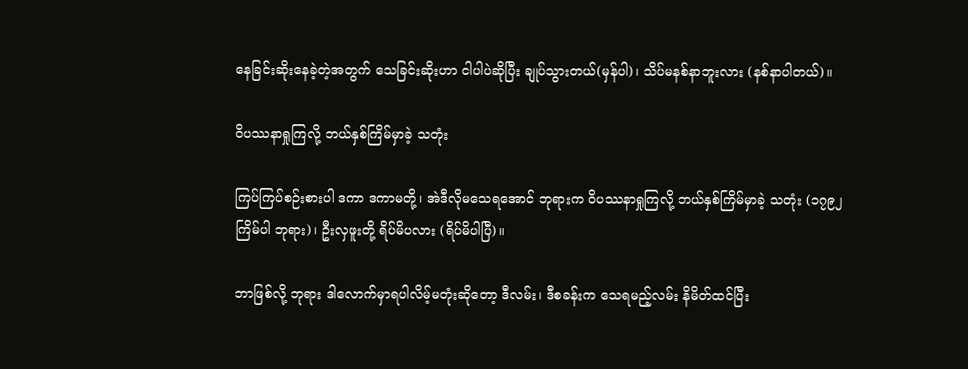နေခြင်းဆိုးနေခဲ့တဲ့အတွက် သေခြင်းဆိုးဟာ ငါပါပဲဆိုပြီး ချုပ်သွားတယ်(မှန်ပါ)၊ သိပ်မနစ်နာဘူးလား (နစ်နာပါတယ်)။

ဝိပဿနာရှုကြလို့ ဘယ်နှစ်ကြိမ်မှာခဲ့ သတုံး

ကြပ်ကြပ်စဉ်းစားပါ ဒကာ ဒကာမတို့၊ အဲဒီလိုမသေရအောင် ဘုရားက ဝိပဿနာရှုကြလို့ ဘယ်နှစ်ကြိမ်မှာခဲ့ သတုံး (၁၇၉၂ ကြိမ်ပါ ဘုရား)၊ ဦးလှဖူးတို့ ရိပ်မိပလား (ရိပ်မိပါပြီ)။

ဘာဖြစ်လို့ ဘုရား ဒါလောက်မှာရပါလိမ့်မတုံးဆိုတော့ ဒီလမ်း၊ ဒီစခန်းက သေရမည့်လမ်း နိမိတ်ထင်ပြီး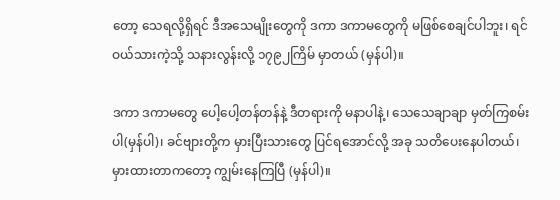တော့ သေရလို့ရှိရင် ဒီအသေမျိုးတွေကို ဒကာ ဒကာမတွေကို မဖြစ်စေချင်ပါဘူး၊ ရင်ဝယ်သားကဲ့သို့ သနားလွန်းလို့ ၁၇၉၂ကြိမ် မှာတယ် (မှန်ပါ)။

ဒကာ ဒကာမတွေ ပေါ့ပေါ့တန်တန်နဲ့ ဒီတရားကို မနာပါနဲ့၊ သေသေချာချာ မှတ်ကြစမ်းပါ(မှန်ပါ)၊ ခင်ဗျားတို့က မှားပြီးသားတွေ ပြင်ရအောင်လို့ အခု သတိပေးနေပါတယ်၊ မှားထားတာကတော့ ကျွမ်းနေကြပြီ (မှန်ပါ)။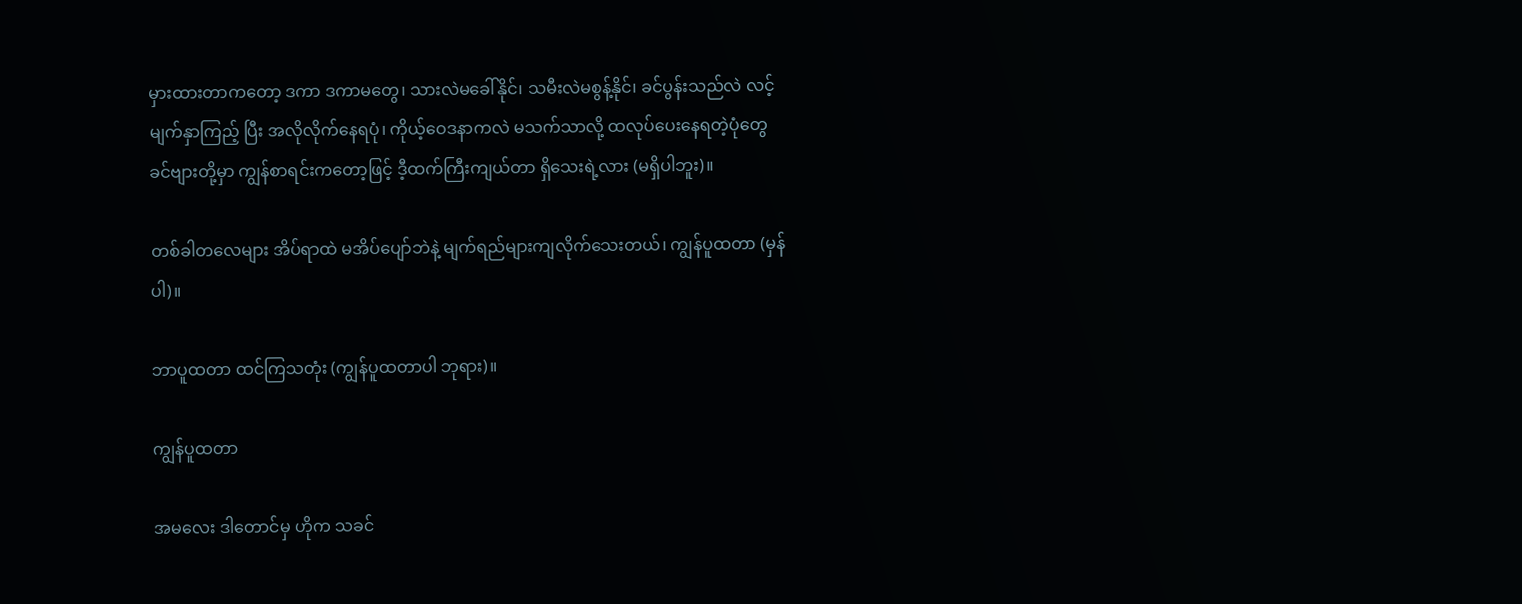မှားထားတာကတော့ ဒကာ ဒကာမတွေ၊ သားလဲမခေါ်နိုင်၊ သမီးလဲမစွန့်နိုင်၊ ခင်ပွန်းသည်လဲ လင့်မျက်နှာကြည့် ပြီး အလိုလိုက်နေရပုံ၊ ကိုယ့်ဝေဒနာကလဲ မသက်သာလို့ ထလုပ်ပေးနေရတဲ့ပုံတွေ ခင်ဗျားတို့မှာ ကျွန်စာရင်းကတော့ဖြင့် ဒီ့ထက်ကြီးကျယ်တာ ရှိသေးရဲ့လား (မရှိပါဘူး)။

တစ်ခါတလေများ အိပ်ရာထဲ မအိပ်ပျော်ဘဲနဲ့ မျက်ရည်များကျလိုက်သေးတယ်၊ ကျွန်ပူထတာ (မှန်ပါ)။

ဘာပူထတာ ထင်ကြသတုံး (ကျွန်ပူထတာပါ ဘုရား)။

ကျွန်ပူထတာ

အမလေး ဒါတောင်မှ ဟိုက သခင်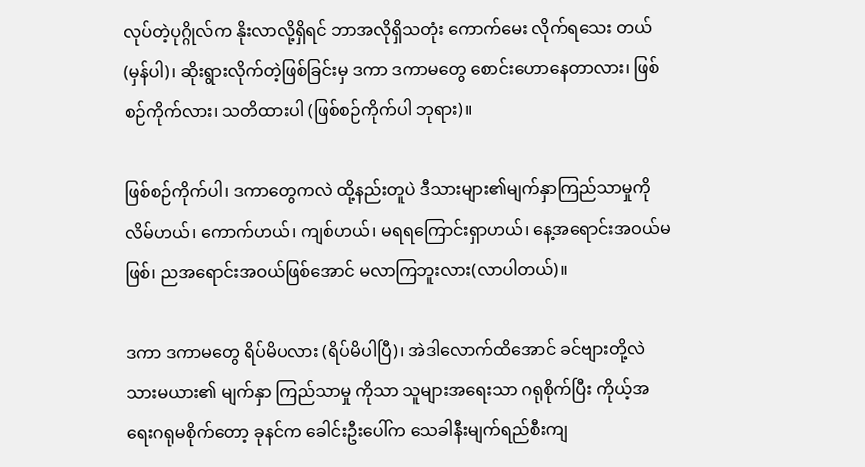လုပ်တဲ့ပုဂ္ဂိုလ်က နိုးလာလို့ရှိရင် ဘာအလိုရှိသတုံး ကောက်မေး လိုက်ရသေး တယ် (မှန်ပါ)၊ ဆိုးရွားလိုက်တဲ့ဖြစ်ခြင်းမှ ဒကာ ဒကာမတွေ စောင်းဟောနေတာလား၊ ဖြစ်စဉ်ကိုက်လား၊ သတိထားပါ (ဖြစ်စဉ်ကိုက်ပါ ဘုရား)။

ဖြစ်စဉ်ကိုက်ပါ၊ ဒကာတွေကလဲ ထို့နည်းတူပဲ ဒီသားများ၏မျက်နှာကြည်သာမှုကို လိမ်ဟယ်၊ ကောက်ဟယ်၊ ကျစ်ဟယ်၊ မရရကြောင်းရှာဟယ်၊ နေ့အရောင်းအဝယ်မဖြစ်၊ ညအရောင်းအဝယ်ဖြစ်အောင် မလာကြဘူးလား(လာပါတယ်)။

ဒကာ ဒကာမတွေ ရိပ်မိပလား (ရိပ်မိပါပြီ)၊ အဲဒါလောက်ထိအောင် ခင်ဗျားတို့လဲ သားမယား၏ မျက်နှာ ကြည်သာမှု ကိုသာ သူများအရေးသာ ဂရုစိုက်ပြီး ကိုယ့်အရေးဂရုမစိုက်တော့ ခုနင်က ခေါင်းဦးပေါ်က သေခါနီးမျက်ရည်စီးကျ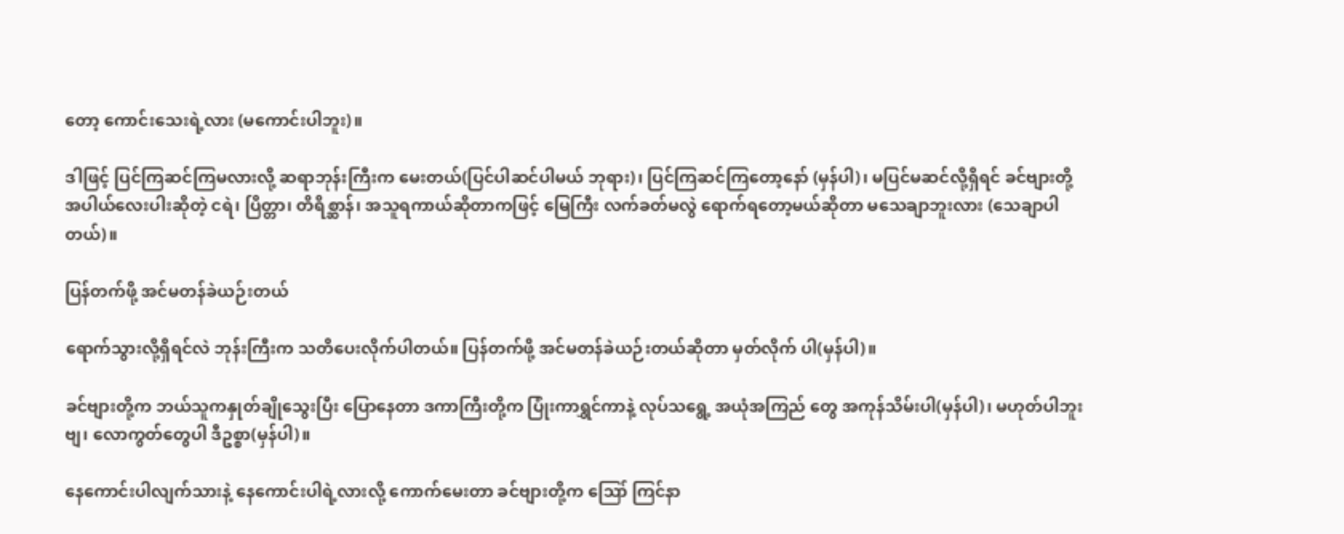တော့ ကောင်းသေးရဲ့လား (မကောင်းပါဘူး)။

ဒါဖြင့် ပြင်ကြဆင်ကြမလားလို့ ဆရာဘုန်းကြီးက မေးတယ်(ပြင်ပါဆင်ပါမယ် ဘုရား)၊ ပြင်ကြဆင်ကြတော့နော် (မှန်ပါ)၊ မပြင်မဆင်လို့ရှိရင် ခင်ဗျားတို့ အပါယ်လေးပါးဆိုတဲ့ ငရဲ၊ ပြိတ္တာ၊ တိရိစ္ဆာန်၊ အသူရကာယ်ဆိုတာကဖြင့် မြေကြီး လက်ခတ်မလွဲ ရောက်ရတော့မယ်ဆိုတာ မသေချာဘူးလား (သေချာပါတယ်)။

ပြန်တက်ဖို့ အင်မတန်ခဲယဉ်းတယ်

ရောက်သွားလို့ရှိရင်လဲ ဘုန်းကြီးက သတိပေးလိုက်ပါတယ်။ ပြန်တက်ဖို့ အင်မတန်ခဲယဉ်းတယ်ဆိုတာ မှတ်လိုက် ပါ(မှန်ပါ)။

ခင်ဗျားတို့က ဘယ်သူကနှုတ်ချိုသွေးပြီး ပြောနေတာ ဒကာကြီးတို့က ပြုံးကာရွှင်ကာနဲ့ လုပ်သရွေ့ အယုံအကြည် တွေ အကုန်သိမ်းပါ(မှန်ပါ)၊ မဟုတ်ပါဘူးဗျ၊ လောကွတ်တွေပါ ဒီဥစ္စာ(မှန်ပါ)။

နေကောင်းပါလျက်သားနဲ့ နေကောင်းပါရဲ့လားလို့ ကောက်မေးတာ ခင်ဗျားတို့က ဪ ကြင်နာ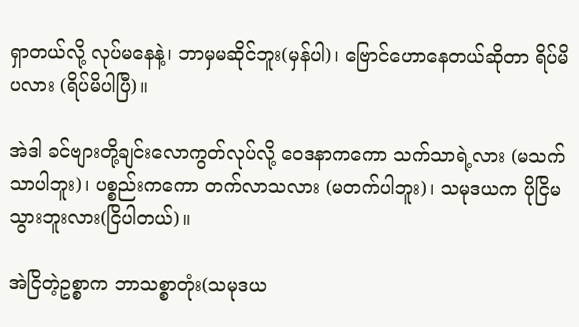ရှာတယ်လို့ လုပ်မနေနဲ့၊ ဘာမှမဆိုင်ဘူး(မှန်ပါ)၊ ဗြောင်ဟောနေတယ်ဆိုတာ ရိပ်မိပလား (ရိပ်မိပါပြီ)။

အဲဒါ ခင်ဗျားတို့ချင်းလောကွတ်လုပ်လို့ ဝေဒနာကကော သက်သာရဲ့လား (မသက်သာပါဘူး)၊ ပစ္စည်းကကော တက်လာသလား (မတက်ပါဘူး)၊ သမုဒယက ပိုငြိမသွားဘူးလား(ငြိပါတယ်)။

အဲငြိတဲ့ဥစ္စာက ဘာသစ္စာတုံး(သမုဒယ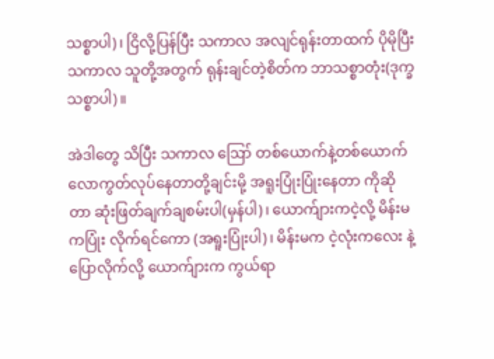သစ္စာပါ)၊ ငြိလို့ပြန်ပြီး သကာလ အလျင်ရုန်းတာထက် ပိုမိုပြီး သကာလ သူတို့အတွက် ရုန်းချင်တဲ့စိတ်က ဘာသစ္စာတုံး(ဒုက္ခသစ္စာပါ)။

အဲဒါတွေ သိပြီး သကာလ ဪ တစ်ယောက်နဲ့တစ်ယောက် လောကွတ်လုပ်နေတာတို့ချင်းမို့ အရူးပြုံးပြုံးနေတာ ကိုဆိုတာ ဆုံးဖြတ်ချက်ချစမ်းပါ(မှန်ပါ)၊ ယောက်ျားကငဲ့လို့ မိန်းမကပြုံး လိုက်ရင်ကော (အရူးပြုံးပါ)၊ မိန်းမက ငဲ့လုံးကလေး နဲ့ ပြောလိုက်လို့ ယောက်ျားက ကွယ်ရာ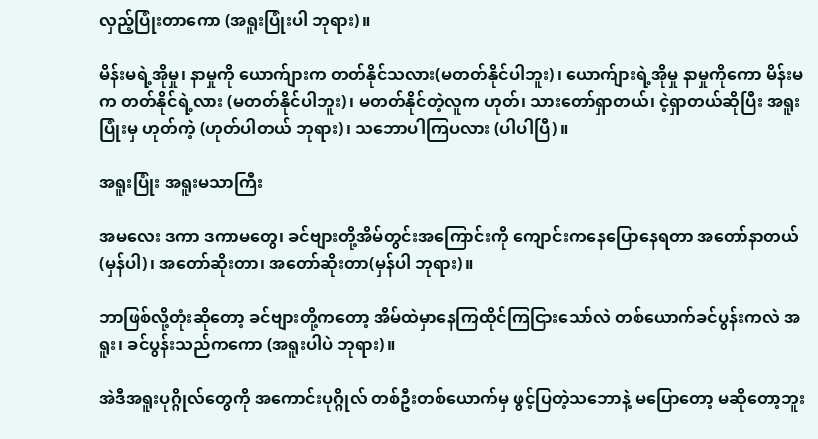လှည့်ပြုံးတာကော (အရူးပြုံးပါ ဘုရား)။

မိန်းမရဲ့အိုမှု၊ နာမှုကို ယောက်ျားက တတ်နိုင်သလား(မတတ်နိုင်ပါဘူး)၊ ယောက်ျားရဲ့အိုမှု နာမှုကိုကော မိန်းမက တတ်နိုင်ရဲ့လား (မတတ်နိုင်ပါဘူး)၊ မတတ်နိုင်တဲ့လူက ဟုတ်၊ သားတော်ရှာတယ်၊ ငဲ့ရှာတယ်ဆိုပြီး အရူးပြုံးမှ ဟုတ်ကဲ့ (ဟုတ်ပါတယ် ဘုရား)၊ သဘောပါကြပလား (ပါပါပြီ)။

အရူးပြုံး အရူးမသာကြီး

အမလေး ဒကာ ဒကာမတွေ၊ ခင်ဗျားတို့အိမ်တွင်းအကြောင်းကို ကျောင်းကနေပြောနေရတာ အတော်နာတယ် (မှန်ပါ)၊ အတော်ဆိုးတာ၊ အတော်ဆိုးတာ(မှန်ပါ ဘုရား)။

ဘာဖြစ်လို့တုံးဆိုတော့ ခင်ဗျားတို့ကတော့ အိမ်ထဲမှာနေကြထိုင်ကြငြားသော်လဲ တစ်ယောက်ခင်ပွန်းကလဲ အရူး၊ ခင်ပွန်းသည်ကကော (အရူးပါပဲ ဘုရား)။

အဲဒီအရူးပုဂ္ဂိုလ်တွေကို အကောင်းပုဂ္ဂိုလ် တစ်ဦးတစ်ယောက်မှ ဖွင့်ပြတဲ့သဘောနဲ့ မပြောတော့ မဆိုတော့ဘူး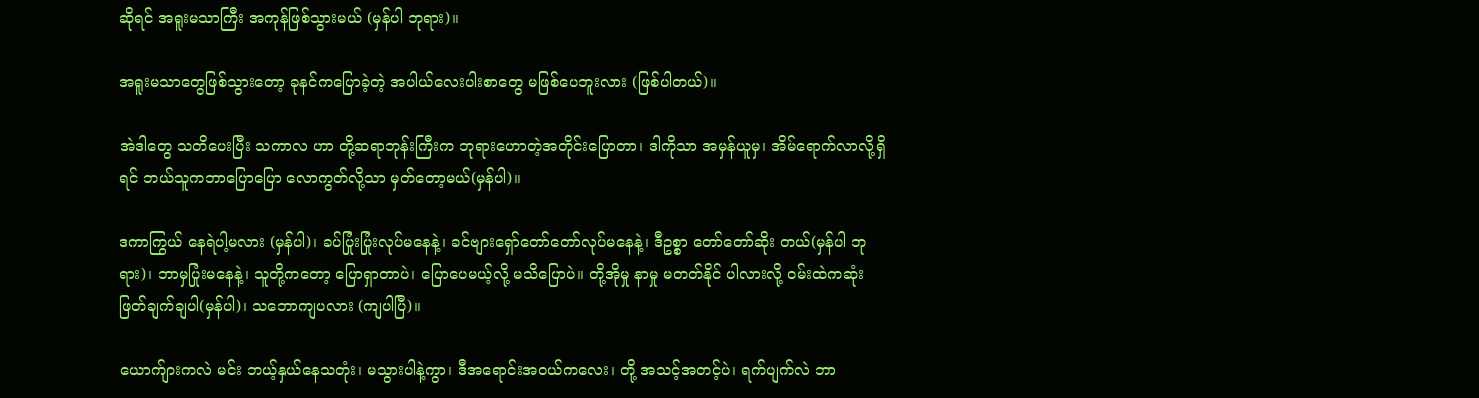ဆိုရင် အရူးမသာကြီး အကုန်ဖြစ်သွားမယ် (မှန်ပါ ဘုရား)။

အရူးမသာတွေဖြစ်သွားတော့ ခုနင်ကပြောခဲ့တဲ့ အပါယ်လေးပါးစာတွေ မဖြစ်ပေဘူးလား (ဖြစ်ပါတယ်)။

အဲဒါတွေ သတိပေးပြီး သကာလ ဟာ တို့ဆရာဘုန်းကြီးက ဘုရားဟောတဲ့အတိုင်းပြောတာ၊ ဒါကိုသာ အမှန်ယူမှ၊ အိမ်ရောက်လာလို့ရှိရင် ဘယ်သူကဘာပြောပြော လောကွတ်လို့သာ မှတ်တော့မယ်(မှန်ပါ)။

ဒကာကြွယ် နေရဲပါ့မလား (မှန်ပါ)၊ ခပ်ပြုံးပြုံးလုပ်မနေနဲ့၊ ခင်ဗျားရှော်တော်တော်လုပ်မနေနဲ့၊ ဒီဥစ္စာ တော်တော်ဆိုး တယ်(မှန်ပါ ဘုရား)၊ ဘာမှပြုံးမနေနဲ့၊ သူတို့ကတော့ ပြောရှာတာပဲ၊ ပြောပေမယ့်လို့ မသိပြောပဲ။ တို့အိုမှု နာမှု မတတ်နိုင် ပါလားလို့ ဝမ်းထဲကဆုံးဖြတ်ချက်ချပါ(မှန်ပါ)၊ သဘောကျပလား (ကျပါပြီ)။

ယောက်ျားကလဲ မင်း ဘယ့်နှယ်နေသတုံး၊ မသွားပါနဲ့ကွာ၊ ဒီအရောင်းအဝယ်ကလေး၊ တို့ အသင့်အတင့်ပဲ၊ ရက်ပျက်လဲ ဘာ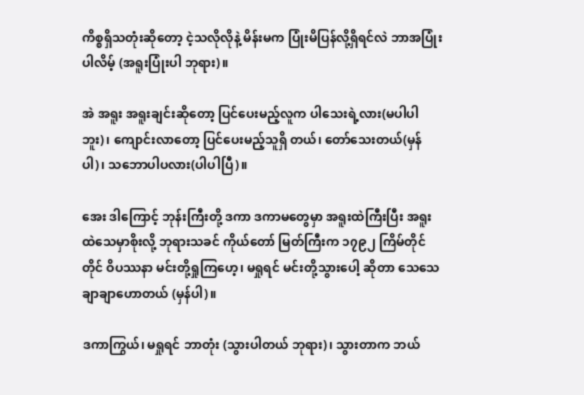ကိစ္စရှိသတုံးဆိုတော့ ငဲ့သလိုလိုနဲ့ မိန်းမက ပြုံးမိပြန်လို့ရှိရင်လဲ ဘာအပြုံးပါလိမ့် (အရူးပြုံးပါ ဘုရား)။

အဲ အရူး အရူးချင်းဆိုတော့ ပြင်ပေးမည့်လူက ပါသေးရဲ့လား(မပါပါဘူး)၊ ကျောင်းလာတော့ ပြင်ပေးမည့်သူရှိ တယ်၊ တော်သေးတယ်(မှန်ပါ)၊ သဘောပါပလား(ပါပါပြီ)။

အေး ဒါကြောင့် ဘုန်းကြီးတို့ ဒကာ ဒကာမတွေမှာ အရူးထဲကြီးပြီး အရူးထဲသေမှာစိုးလို့ ဘုရားသခင် ကိုယ်တော် မြတ်ကြီးက ၁၇၉၂ ကြိမ်တိုင်တိုင် ဝိပဿနာ မင်းတို့ရှုကြဟေ့၊ မရှုရင် မင်းတို့သွားပေါ့ ဆိုတာ သေသေချာချာဟောတယ် (မှန်ပါ)။

ဒကာကြွယ်၊ မရှုရင် ဘာတုံး (သွားပါတယ် ဘုရား)၊ သွားတာက ဘယ်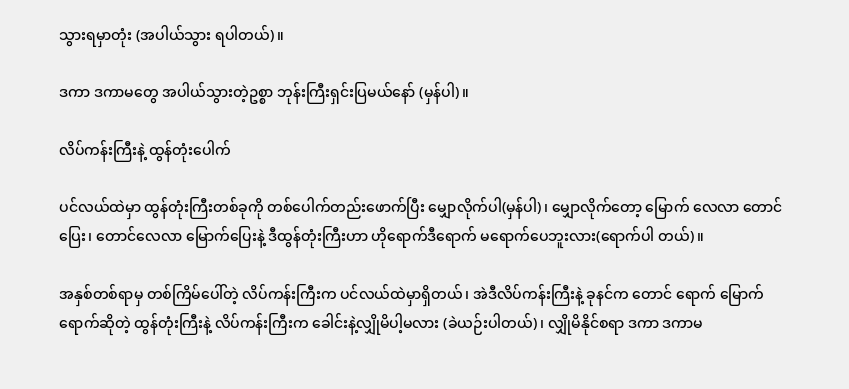သွားရမှာတုံး (အပါယ်သွား ရပါတယ်)။

ဒကာ ဒကာမတွေ အပါယ်သွားတဲ့ဥစ္စာ ဘုန်းကြီးရှင်းပြမယ်နော် (မှန်ပါ)။

လိပ်ကန်းကြီးနဲ့ ထွန်တုံးပေါက်

ပင်လယ်ထဲမှာ ထွန်တုံးကြီးတစ်ခုကို တစ်ပေါက်တည်းဖောက်ပြီး မျှောလိုက်ပါ(မှန်ပါ)၊ မျှောလိုက်တော့ မြောက် လေလာ တောင်ပြေး၊ တောင်လေလာ မြောက်ပြေးနဲ့ ဒီထွန်တုံးကြီးဟာ ဟိုရောက်ဒီရောက် မရောက်ပေဘူးလား(ရောက်ပါ တယ်)။

အနှစ်တစ်ရာမှ တစ်ကြိမ်ပေါ်တဲ့ လိပ်ကန်းကြီးက ပင်လယ်ထဲမှာရှိတယ်၊ အဲဒီလိပ်ကန်းကြီးနဲ့ ခုနင်က တောင် ရောက် မြောက်ရောက်ဆိုတဲ့ ထွန်တုံးကြီးနဲ့ လိပ်ကန်းကြီးက ခေါင်းနဲ့လျှိုမိပါ့မလား (ခဲယဉ်းပါတယ်)၊ လျှိုမိနိုင်စရာ ဒကာ ဒကာမ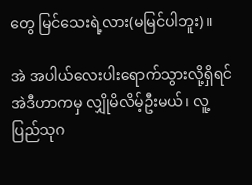တွေ မြင်သေးရဲ့လား(မမြင်ပါဘူး)။

အဲ အပါယ်လေးပါးရောက်သွားလို့ရှိရင် အဲဒီဟာကမှ လျှိုမိလိမ့်ဦးမယ်၊ လူ့ပြည်သုဂ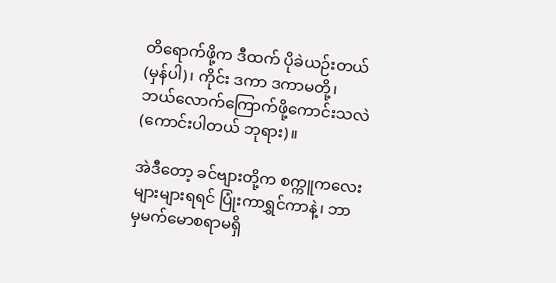တိရောက်ဖို့က ဒီထက် ပိုခဲယဉ်းတယ်(မှန်ပါ)၊ ကိုင်း ဒကာ ဒကာမတို့၊ ဘယ်လောက်ကြောက်ဖို့ကောင်းသလဲ(ကောင်းပါတယ် ဘုရား)။

အဲဒီတော့ ခင်ဗျားတို့က စက္ကူကလေးများများရရင် ပြုံးကာရွှင်ကာနဲ့၊ ဘာမှမက်မောစရာမရှိ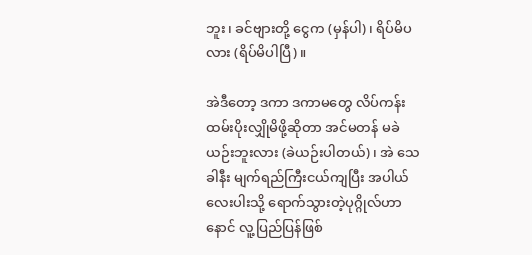ဘူး၊ ခင်ဗျားတို့ ငွေက (မှန်ပါ)၊ ရိပ်မိပလား (ရိပ်မိပါပြီ)။

အဲဒီတော့ ဒကာ ဒကာမတွေ လိပ်ကန်းထမ်းပိုးလျှိုမိဖို့ဆိုတာ အင်မတန် မခဲယဉ်းဘူးလား (ခဲယဉ်းပါတယ်)၊ အဲ သေခါနီး မျက်ရည်ကြီးငယ်ကျပြီး အပါယ်လေးပါးသို့ ရောက်သွားတဲ့ပုဂ္ဂိုလ်ဟာ နောင် လူ့ပြည်ပြန်ဖြစ်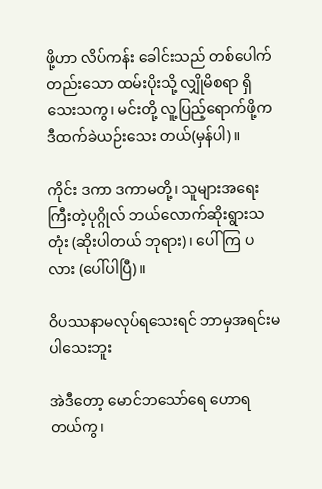ဖို့ဟာ လိပ်ကန်း ခေါင်းသည် တစ်ပေါက်တည်းသော ထမ်းပိုးသို့ လျှိုမိစရာ ရှိသေးသကွ၊ မင်းတို့ လူ့ပြည့်ရောက်ဖို့က ဒီထက်ခဲယဉ်းသေး တယ်(မှန်ပါ)။

ကိုင်း ဒကာ ဒကာမတို့၊ သူများအရေးကြီးတဲ့ပုဂ္ဂိုလ် ဘယ်လောက်ဆိုးရွားသတုံး (ဆိုးပါတယ် ဘုရား)၊ ပေါ်ကြ ပလား (ပေါ်ပါပြီ)။

ဝိပဿနာမလုပ်ရသေးရင် ဘာမှအရင်းမပါသေးဘူး

အဲဒီတော့ မောင်ဘသော်ရေ ဟောရတယ်ကွ၊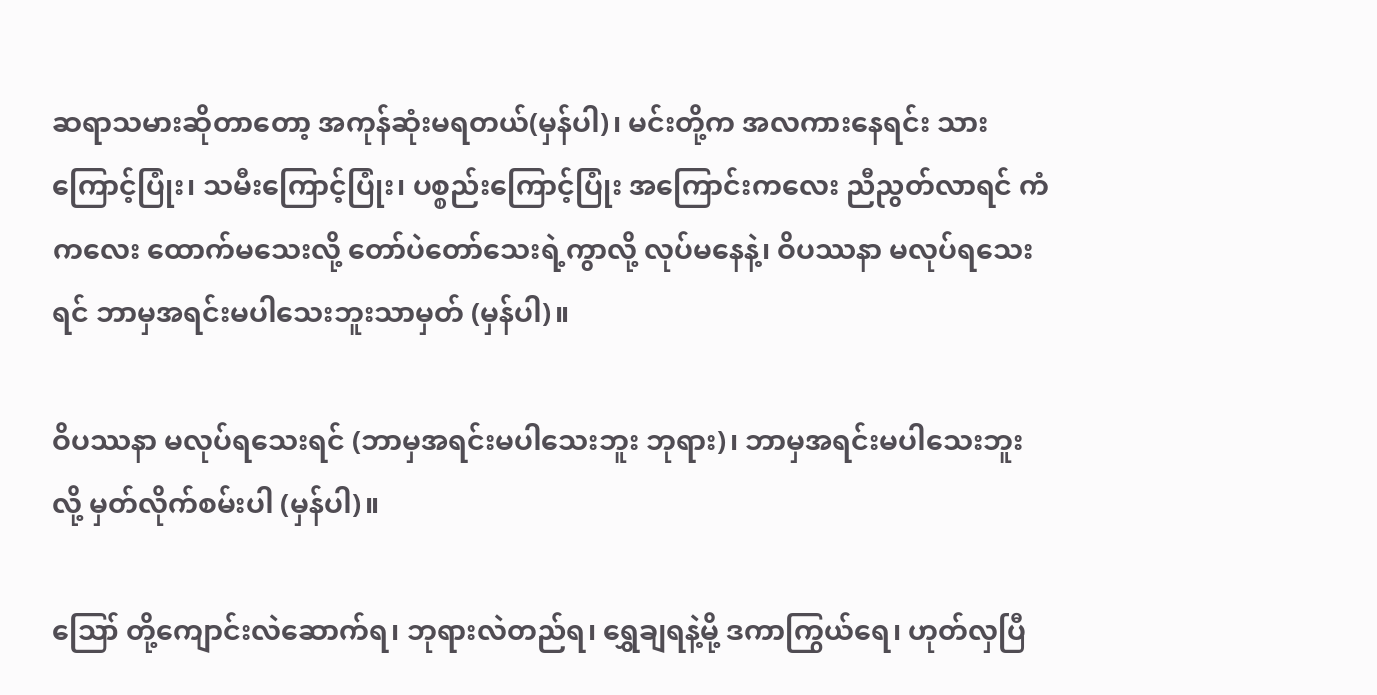ဆရာသမားဆိုတာတော့ အကုန်ဆုံးမရတယ်(မှန်ပါ)၊ မင်းတို့က အလကားနေရင်း သားကြောင့်ပြုံး၊ သမီးကြောင့်ပြုံး၊ ပစ္စည်းကြောင့်ပြုံး အကြောင်းကလေး ညီညွတ်လာရင် ကံကလေး ထောက်မသေးလို့ တော်ပဲတော်သေးရဲ့ကွာလို့ လုပ်မနေနဲ့၊ ဝိပဿနာ မလုပ်ရသေးရင် ဘာမှအရင်းမပါသေးဘူးသာမှတ် (မှန်ပါ)။

ဝိပဿနာ မလုပ်ရသေးရင် (ဘာမှအရင်းမပါသေးဘူး ဘုရား)၊ ဘာမှအရင်းမပါသေးဘူးလို့ မှတ်လိုက်စမ်းပါ (မှန်ပါ)။

ဪ တို့ကျောင်းလဲဆောက်ရ၊ ဘုရားလဲတည်ရ၊ ရွှေချရနဲ့မို့ ဒကာကြွယ်ရေ၊ ဟုတ်လှပြီ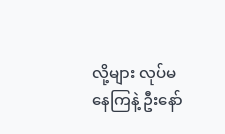လို့များ လုပ်မနေကြနဲ့ ဦးနော်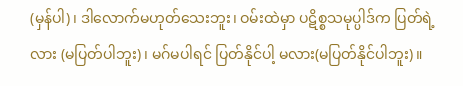(မှန်ပါ)၊ ဒါလောက်မဟုတ်သေးဘူး၊ ဝမ်းထဲမှာ ပဋိစ္စသမုပ္ပါဒ်က ပြတ်ရဲ့လား (မပြတ်ပါဘူး)၊ မဂ်မပါရင် ပြတ်နိုင်ပါ့ မလား(မပြတ်နိုင်ပါဘူး)။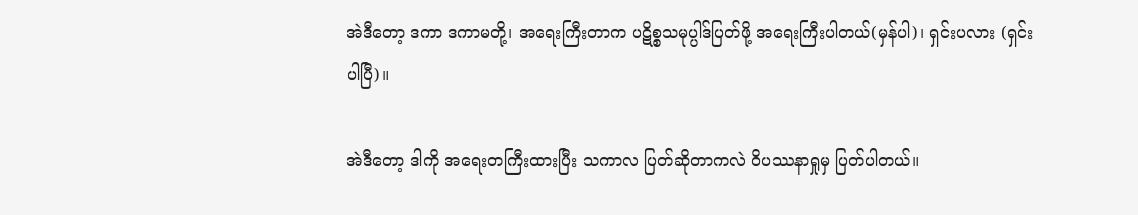အဲဒီတော့ ဒကာ ဒကာမတို့၊ အရေးကြီးတာက ပဋိစ္စသမုပ္ပါဒ်ပြတ်ဖို့ အရေးကြီးပါတယ်(မှန်ပါ)၊ ရှင်းပလား (ရှင်းပါပြီ)။

အဲဒီတော့ ဒါကို အရေးတကြီးထားပြီး သကာလ ပြတ်ဆိုတာကလဲ ဝိပဿနာရှုမှ ပြတ်ပါတယ်။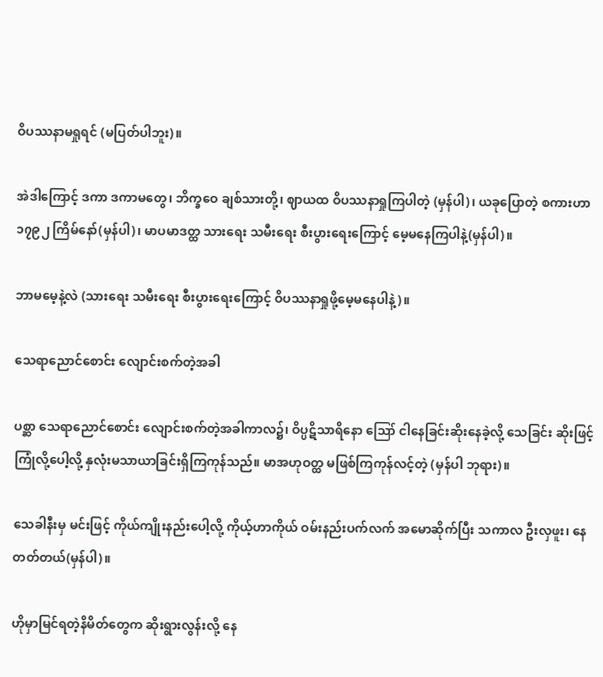ဝိပဿနာမရှုရင် (မပြတ်ပါဘူး)။

အဲဒါကြောင့် ဒကာ ဒကာမတွေ၊ ဘိက္ခဝေ ချစ်သားတို့၊ ဈာယထ ဝိပဿနာရှုကြပါတဲ့ (မှန်ပါ)၊ ယခုပြောတဲ့ စကားဟာ ၁၇၉၂ ကြိမ်နော်(မှန်ပါ)၊ မာပမာဒတ္ထ သားရေး သမီးရေး စီးပွားရေးကြောင့် မေ့မနေကြပါနဲ့(မှန်ပါ)။

ဘာမမေ့နဲ့လဲ (သားရေး သမီးရေး စီးပွားရေးကြောင့် ဝိပဿနာရှုဖို့မေ့မနေပါနဲ့)။

သေရာညောင်စောင်း လျောင်းစက်တဲ့အခါ

ပစ္ဆာ သေရာညောင်စောင်း လျောင်းစက်တဲ့အခါကာလ၌၊ ဝိပ္ပဋိသာရိနော ဪ ငါနေခြင်းဆိုးနေခဲ့လို့ သေခြင်း ဆိုးဖြင့်ကြုံလို့ပေါ့လို့ နှလုံးမသာယာခြင်းရှိကြကုန်သည်။ မာအဟုဝတ္ထ မဖြစ်ကြကုန်လင့်တဲ့ (မှန်ပါ ဘုရား)။

သေခါနီးမှ မင်းဖြင့် ကိုယ်ကျိုးနည်းပေါ့လို့ ကိုယ့်ဟာကိုယ် ဝမ်းနည်းပက်လက် အမောဆိုက်ပြီး သကာလ ဦးလှဖူး၊ နေတတ်တယ်(မှန်ပါ)။

ဟိုမှာမြင်ရတဲ့နိမိတ်တွေက ဆိုးရွားလွန်းလို့ နေ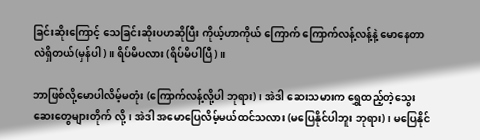ခြင်းဆိုးကြောင့် သေခြင်းဆိုးပဟဆိုပြီး ကိုယ့်ဟာကိုယ် ကြောက် ကြောက်လန့်လန့်နဲ့ မောနေတာလဲရှိတယ်(မှန်ပါ)။ ရိပ်မိပလား (ရိပ်မိပါပြီ)။

ဘာဖြစ်လို့မောပါလိမ့်မတုံး (ကြောက်လန့်လို့ပါ ဘုရား)၊ အဲဒါ ဆေးသမားက ရွှေထည့်တဲ့သွေးဆေးတွေများတိုက် လို့၊ အဲဒါ အမောပြေလိမ့်မယ်ထင်သလား (မပြေနိုင်ပါဘူး ဘုရား)၊ မပြေနိုင်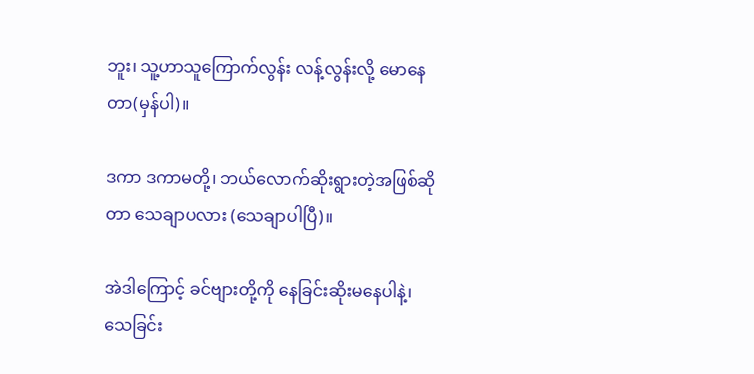ဘူး၊ သူ့ဟာသူကြောက်လွန်း လန့်လွန်းလို့ မောနေတာ(မှန်ပါ)။

ဒကာ ဒကာမတို့၊ ဘယ်လောက်ဆိုးရွားတဲ့အဖြစ်ဆိုတာ သေချာပလား (သေချာပါပြီ)။

အဲဒါကြောင့် ခင်ဗျားတို့ကို နေခြင်းဆိုးမနေပါနဲ့၊ သေခြင်း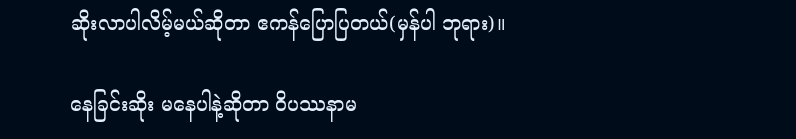ဆိုးလာပါလိမ့်မယ်ဆိုတာ ဧကန်ပြောပြတယ်(မှန်ပါ ဘုရား)။

နေခြင်းဆိုး မနေပါနဲ့ဆိုတာ ဝိပဿနာမ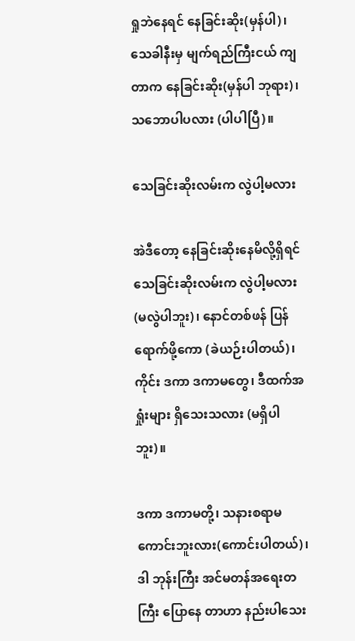ရှုဘဲနေရင် နေခြင်းဆိုး(မှန်ပါ)၊ သေခါနီးမှ မျက်ရည်ကြီးငယ် ကျတာက နေခြင်းဆိုး(မှန်ပါ ဘုရား)၊ သဘောပါပလား (ပါပါပြီ)။

သေခြင်းဆိုးလမ်းက လွဲပါ့မလား

အဲဒီတော့ နေခြင်းဆိုးနေမိလို့ရှိရင် သေခြင်းဆိုးလမ်းက လွဲပါ့မလား(မလွဲပါဘူး)၊ နောင်တစ်ဖန် ပြန်ရောက်ဖို့ကော (ခဲယဉ်းပါတယ်)၊ ကိုင်း ဒကာ ဒကာမတွေ၊ ဒီထက်အရှုံးများ ရှိသေးသလား (မရှိပါဘူး)။

ဒကာ ဒကာမတို့၊ သနားစရာမကောင်းဘူးလား(ကောင်းပါတယ်)၊ ဒါ ဘုန်းကြီး အင်မတန်အရေးတကြီး ပြောနေ တာဟာ နည်းပါသေး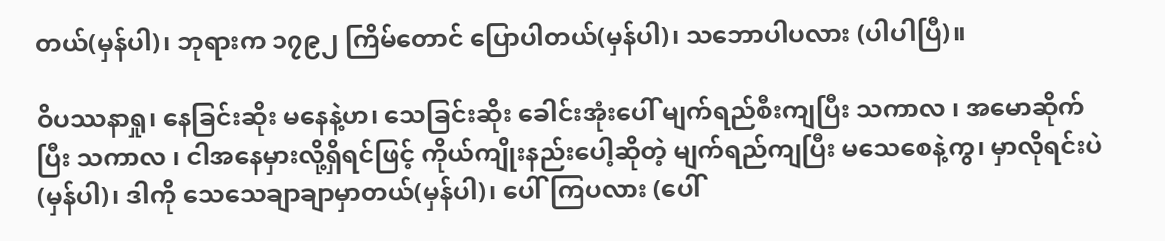တယ်(မှန်ပါ)၊ ဘုရားက ၁၇၉၂ ကြိမ်တောင် ပြောပါတယ်(မှန်ပါ)၊ သဘောပါပလား (ပါပါပြီ)။

ဝိပဿနာရှု၊ နေခြင်းဆိုး မနေနဲ့ဟ၊ သေခြင်းဆိုး ခေါင်းအုံးပေါ် မျက်ရည်စီးကျပြီး သကာလ ၊ အမောဆိုက်ပြီး သကာလ ၊ ငါအနေမှားလို့ရှိရင်ဖြင့် ကိုယ်ကျိုးနည်းပေါ့ဆိုတဲ့ မျက်ရည်ကျပြီး မသေစေနဲ့ကွ၊ မှာလိုရင်းပဲ(မှန်ပါ)၊ ဒါကို သေသေချာချာမှာတယ်(မှန်ပါ)၊ ပေါ်ကြပလား (ပေါ်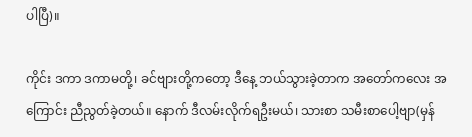ပါပြီ)။

ကိုင်း ဒကာ ဒကာမတို့၊ ခင်ဗျားတို့ကတော့ ဒီနေ့ ဘယ်သွားခဲ့တာက အတော်ကလေး အကြောင်း ညီညွတ်ခဲ့တယ်။ နောက် ဒီလမ်းလိုက်ရဦးမယ်၊ သားစာ သမီးစာပေါ့ဗျာ(မှန်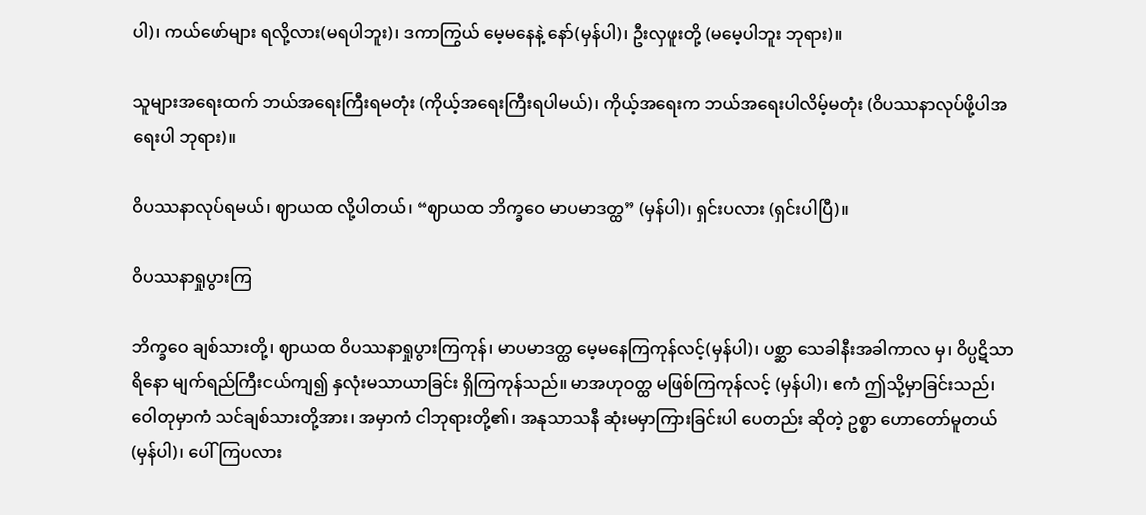ပါ)၊ ကယ်ဖော်များ ရလို့လား(မရပါဘူး)၊ ဒကာကြွယ် မေ့မနေနဲ့ နော်(မှန်ပါ)၊ ဦးလှဖူးတို့ (မမေ့ပါဘူး ဘုရား)။

သူများအရေးထက် ဘယ်အရေးကြီးရမတုံး (ကိုယ့်အရေးကြီးရပါမယ်)၊ ကိုယ့်အရေးက ဘယ်အရေးပါလိမ့်မတုံး (ဝိပဿနာလုပ်ဖို့ပါအရေးပါ ဘုရား)။

ဝိပဿနာလုပ်ရမယ်၊ ဈာယထ လို့ပါတယ်၊ “ဈာယထ ဘိက္ခဝေ မာပမာဒတ္ထ” (မှန်ပါ)၊ ရှင်းပလား (ရှင်းပါပြီ)။

ဝိပဿနာရှုပွားကြ

ဘိက္ခဝေ ချစ်သားတို့၊ ဈာယထ ဝိပဿနာရှုပွားကြကုန်၊ မာပမာဒတ္ထ မေ့မနေကြကုန်လင့်(မှန်ပါ)၊ ပစ္ဆာ သေခါနီးအခါကာလ မှ၊ ဝိပ္ပဋိသာရိနော မျက်ရည်ကြီးငယ်ကျ၍ နှလုံးမသာယာခြင်း ရှိကြကုန်သည်။ မာအဟုဝတ္ထ မဖြစ်ကြကုန်လင့် (မှန်ပါ)၊ ဧကံ ဤသို့မှာခြင်းသည်၊ ဝေါတုမှာကံ သင်ချစ်သားတို့အား၊ အမှာကံ ငါဘုရားတို့၏၊ အနုသာသနီ ဆုံးမမှာကြားခြင်းပါ ပေတည်း ဆိုတဲ့ ဥစ္စာ ဟောတော်မူတယ် (မှန်ပါ)၊ ပေါ်ကြပလား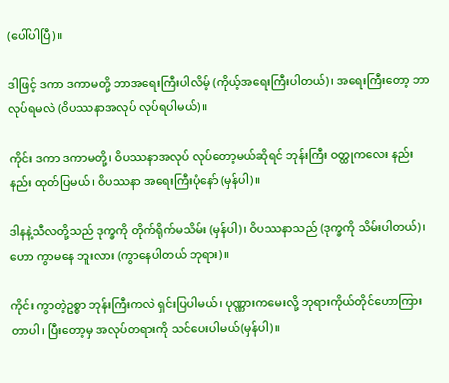(ပေါ်ပါပြီ)။

ဒါဖြင့် ဒကာ ဒကာမတို့ ဘာအရေးကြီးပါလိမ့် (ကိုယ့်အရေးကြီးပါတယ်)၊ အရေးကြီးတော့ ဘာလုပ်ရမလဲ (ဝိပဿနာအလုပ် လုပ်ရပါမယ်)။

ကိုင်း ဒကာ ဒကာမတို့၊ ဝိပဿနာအလုပ် လုပ်တော့မယ်ဆိုရင် ဘုန်းကြီး ဝတ္ထုကလေး နည်းနည်း ထုတ်ပြမယ်၊ ဝိပဿနာ အရေးကြီးပုံနော် (မှန်ပါ)။

ဒါနနဲ့သီလတို့သည် ဒုက္ခကို တိုက်ရိုက်မသိမ်း (မှန်ပါ)၊ ဝိပဿနာသည် (ဒုက္ခကို သိမ်းပါတယ်)၊ ဟော ကွာမနေ ဘူးလား (ကွာနေပါတယ် ဘုရား)။

ကိုင်း ကွာတဲ့ဥစ္စာ ဘုန်းကြီးကလဲ ရှင်းပြပါမယ်၊ ပုဏ္ဏားကမေးလို့ ဘုရားကိုယ်တိုင်ဟောကြားတာပါ၊ ပြီးတော့မှ အလုပ်တရားကို သင်ပေးပါမယ်(မှန်ပါ)။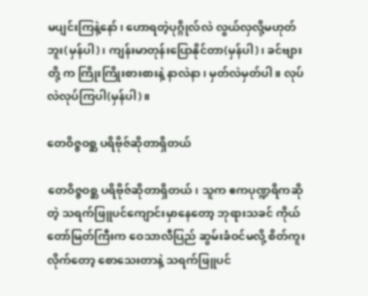မပျင်းကြနဲ့နော်၊ ဟောရတဲ့ပုဂ္ဂိုလ်လဲ လွယ်လှလို့မဟုတ်ဘူး(မှန်ပါ)၊ ကျန်းမာတုန်းပြောနိုင်တာ(မှန်ပါ)၊ ခင်ဗျားတို့ က ကြိုးကြိုးစားစားနဲ့ နာလဲနာ၊ မှတ်လဲမှတ်ပါ။ လုပ်လဲလုပ်ကြပါ(မှန်ပါ)။

တေဝိဇ္ဇဝစ္ဆ ပရိဗိုဇ်ဆိုတာရှိတယ်

တေဝိဇ္ဇဝစ္ဆ ပရိဗိုဇ်ဆိုတာရှိတယ်၊ သူက ဧကပုဏ္ဍရိကဆိုတဲ့ သရက်ဖြူပင်ကျောင်းမှာနေတော့ ဘုရားသခင် ကိုယ်တော်မြတ်ကြီးက ဝေသာလီပြည် ဆွမ်းခံဝင်မလို့ စိတ်ကူးလိုက်တော့ စောသေးတာနဲ့ သရက်ဖြူပင်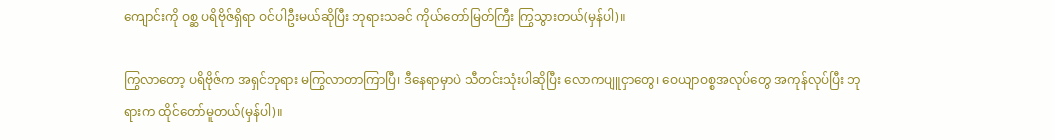ကျောင်းကို ဝစ္ဆ ပရိဗိုဇ်ရှိရာ ဝင်ပါဦးမယ်ဆိုပြီး ဘုရားသခင် ကိုယ်တော်မြတ်ကြီး ကြွသွားတယ်(မှန်ပါ)။

ကြွလာတော့ ပရိဗိုဇ်က အရှင်ဘုရား မကြွလာတာကြာပြီ၊ ဒီနေရာမှာပဲ သီတင်းသုံးပါဆိုပြီး လောကပျူငှာတွေ၊ ဝေယျာဝစ္စအလုပ်တွေ အကုန်လုပ်ပြီး ဘုရားက ထိုင်တော်မူတယ်(မှန်ပါ)။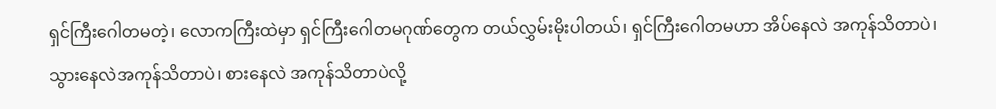ရှင်ကြီးဂေါတမတဲ့၊ လောကကြီးထဲမှာ ရှင်ကြီးဂေါတမဂုဏ်တွေက တယ်လွှမ်းမိုးပါတယ်၊ ရှင်ကြီးဂေါတမဟာ အိပ်နေလဲ အကုန်သိတာပဲ၊ သွားနေလဲအကုန်သိတာပဲ၊ စားနေလဲ အကုန်သိတာပဲလို့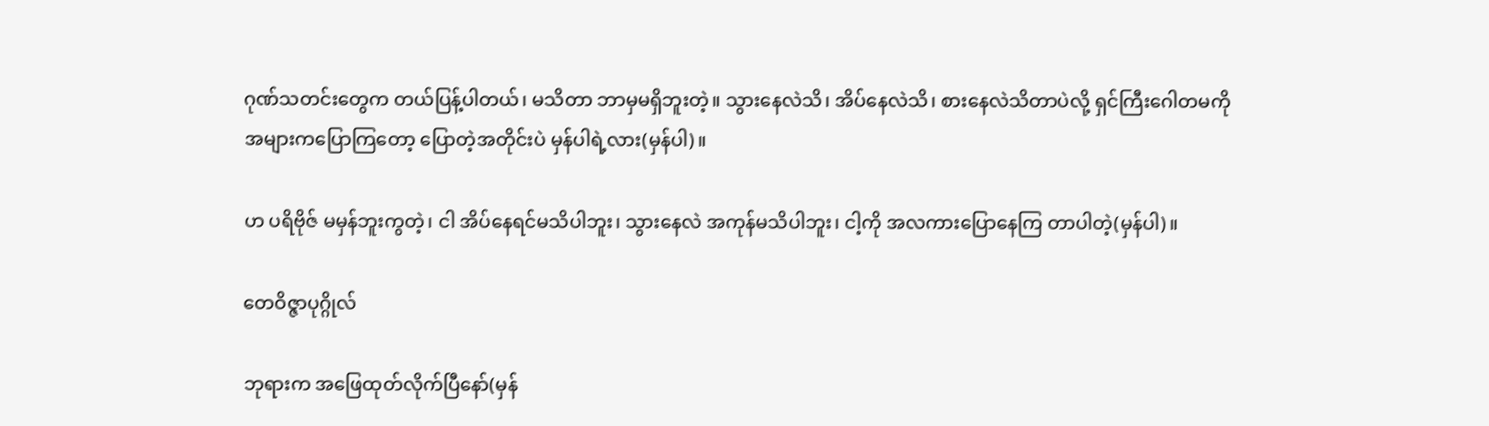ဂုဏ်သတင်းတွေက တယ်ပြန့်ပါတယ်၊ မသိတာ ဘာမှမရှိဘူးတဲ့။ သွားနေလဲသိ၊ အိပ်နေလဲသိ၊ စားနေလဲသိတာပဲလို့ ရှင်ကြီးဂေါတမကို အများကပြောကြတော့ ပြောတဲ့အတိုင်းပဲ မှန်ပါရဲ့လား(မှန်ပါ)။

ဟ ပရိဗိုဇ် မမှန်ဘူးကွတဲ့၊ ငါ အိပ်နေရင်မသိပါဘူး၊ သွားနေလဲ အကုန်မသိပါဘူး၊ ငါ့ကို အလကားပြောနေကြ တာပါတဲ့(မှန်ပါ)။

တေဝိဇ္ဇာပုဂ္ဂိုလ်

ဘုရားက အဖြေထုတ်လိုက်ပြီနော်(မှန်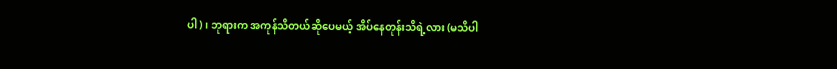ပါ)၊ ဘုရားက အကုန်သိတယ်ဆိုပေမယ့် အိပ်နေတုန်းသိရဲ့လား (မသိပါ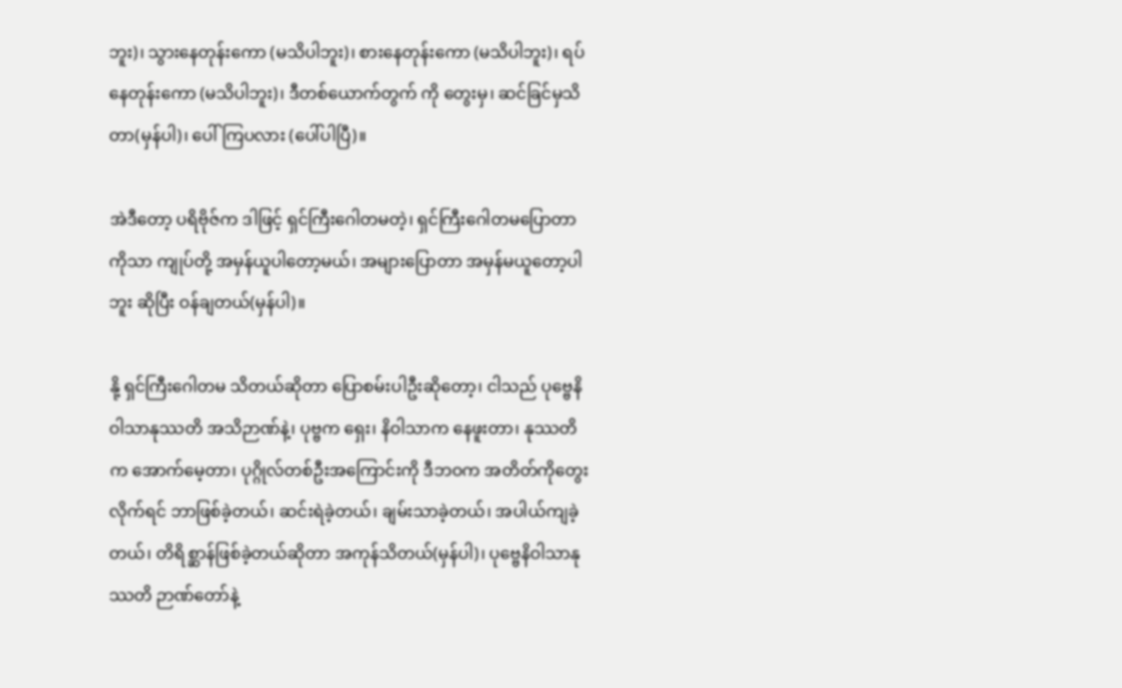ဘူး)၊ သွားနေတုန်းကော (မသိပါဘူး)၊ စားနေတုန်းကော (မသိပါဘူး)၊ ရပ်နေတုန်းကော (မသိပါဘူး)၊ ဒီတစ်ယောက်တွက် ကို တွေးမှ၊ ဆင်ခြင်မှသိတာ(မှန်ပါ)၊ ပေါ်ကြပလား (ပေါ်ပါပြီ)။

အဲဒီတော့ ပရိဗိုဇ်က ဒါဖြင့် ရှင်ကြီးဂေါတမတဲ့၊ ရှင်ကြီးဂေါတမပြောတာကိုသာ ကျုပ်တို့ အမှန်ယူပါတော့မယ်၊ အများပြောတာ အမှန်မယူတော့ပါဘူး ဆိုပြီး ဝန်ချတယ်(မှန်ပါ)။

နို့ ရှင်ကြီးဂေါတမ သိတယ်ဆိုတာ ပြောစမ်းပါဦးဆိုတော့၊ ငါသည် ပုဗ္ဗေနိဝါသာနုဿတိ အသိဉာဏ်နဲ့၊ ပုဗ္ဗက ရှေး၊ နိဝါသာက နေဖူးတာ၊ နုဿတိက အောက်မေ့တာ၊ ပုဂ္ဂိုလ်တစ်ဦးအကြောင်းကို ဒီဘဝက အတိတ်ကိုတွေးလိုက်ရင် ဘာဖြစ်ခဲ့တယ်၊ ဆင်းရဲခဲ့တယ်၊ ချမ်းသာခဲ့တယ်၊ အပါယ်ကျခဲ့တယ်၊ တိရိစ္ဆာန်ဖြစ်ခဲ့တယ်ဆိုတာ အကုန်သိတယ်(မှန်ပါ)၊ ပုဗ္ဗေနိဝါသာနုဿတိ ဉာဏ်တော်နဲ့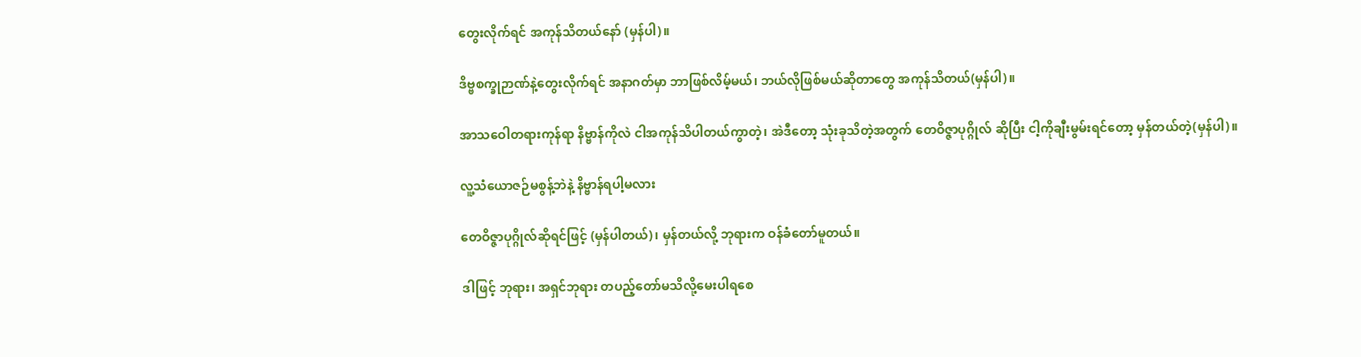တွေးလိုက်ရင် အကုန်သိတယ်နော် (မှန်ပါ)။

ဒိဗ္ဗစက္ခုဉာဏ်နဲ့တွေးလိုက်ရင် အနာဂတ်မှာ ဘာဖြစ်လိမ့်မယ်၊ ဘယ်လိုဖြစ်မယ်ဆိုတာတွေ အကုန်သိတယ်(မှန်ပါ)။

အာသဝေါတရားကုန်ရာ နိဗ္ဗာန်ကိုလဲ ငါအကုန်သိပါတယ်ကွာတဲ့၊ အဲဒီတော့ သုံးခုသိတဲ့အတွက် တေဝိဇ္ဇာပုဂ္ဂိုလ် ဆိုပြီး ငါ့ကိုချီးမွမ်းရင်တော့ မှန်တယ်တဲ့(မှန်ပါ)။

လူ့သံယောဇဉ်မစွန့်ဘဲနဲ့ နိဗ္ဗာန်ရပါ့မလား

တေဝိဇ္ဇာပုဂ္ဂိုလ်ဆိုရင်ဖြင့် (မှန်ပါတယ်)၊ မှန်တယ်လို့ ဘုရားက ဝန်ခံတော်မူတယ်။

ဒါဖြင့် ဘုရား၊ အရှင်ဘုရား တပည့်တော်မသိလို့မေးပါရစေ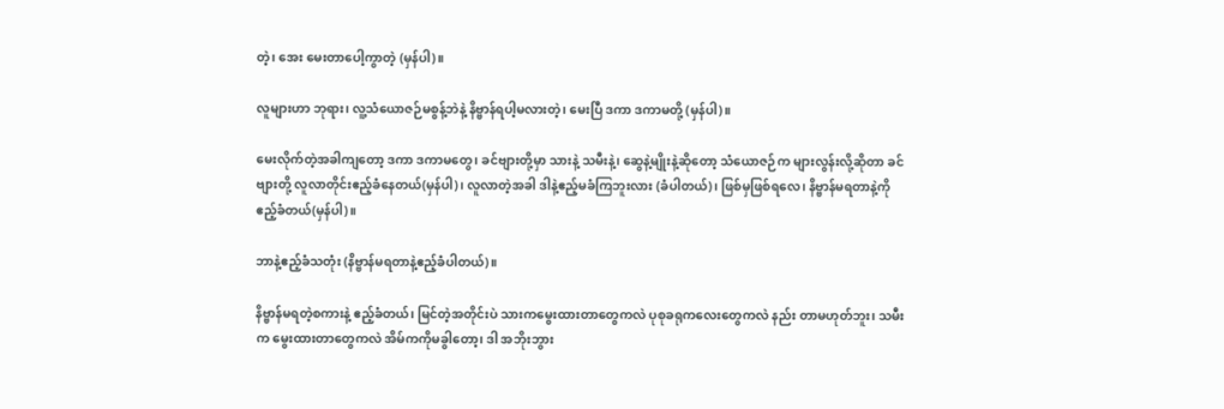တဲ့၊ အေး မေးတာပေါ့ကွာတဲ့ (မှန်ပါ)။

လူများဟာ ဘုရား၊ လူ့သံယောဇဉ်မစွန့်ဘဲနဲ့ နိဗ္ဗာန်ရပါ့မလားတဲ့၊ မေးပြီ ဒကာ ဒကာမတို့ (မှန်ပါ)။

မေးလိုက်တဲ့အခါကျတော့ ဒကာ ဒကာမတွေ၊ ခင်ဗျားတို့မှာ သားနဲ့ သမီးနဲ့၊ ဆွေနဲ့မျိုးနဲ့ဆိုတော့ သံယောဇဉ်က များလွန်းလို့ဆိုတာ ခင်ဗျားတို့ လူလာတိုင်းဧည့်ခံနေတယ်(မှန်ပါ)၊ လူလာတဲ့အခါ ဒါနဲ့ဧည့်မခံကြဘူးလား (ခံပါတယ်)၊ ဖြစ်မှဖြစ်ရလေ၊ နိဗ္ဗာန်မရတာနဲ့ကို ဧည့်ခံတယ်(မှန်ပါ)။

ဘာနဲ့ဧည့်ခံသတုံး (နိဗ္ဗာန်မရတာနဲ့ဧည့်ခံပါတယ်)။

နိဗ္ဗာန်မရတဲ့စကားနဲ့ ဧည့်ခံတယ်၊ မြင်တဲ့အတိုင်းပဲ သားကမွေးထားတာတွေကလဲ ပုစုခရုကလေးတွေကလဲ နည်း တာမဟုတ်ဘူး၊ သမီးက မွေးထားတာတွေကလဲ အိမ်ကကိုမခွါတော့၊ ဒါ အဘိုးဘွား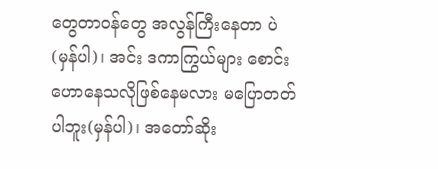တွေတာဝန်တွေ အလွန်ကြီးနေတာ ပဲ (မှန်ပါ)၊ အင်း ဒကာကြွယ်များ စောင်းဟောနေသလိုဖြစ်နေမလား မပြောတတ်ပါဘူး(မှန်ပါ)၊ အတော်ဆိုး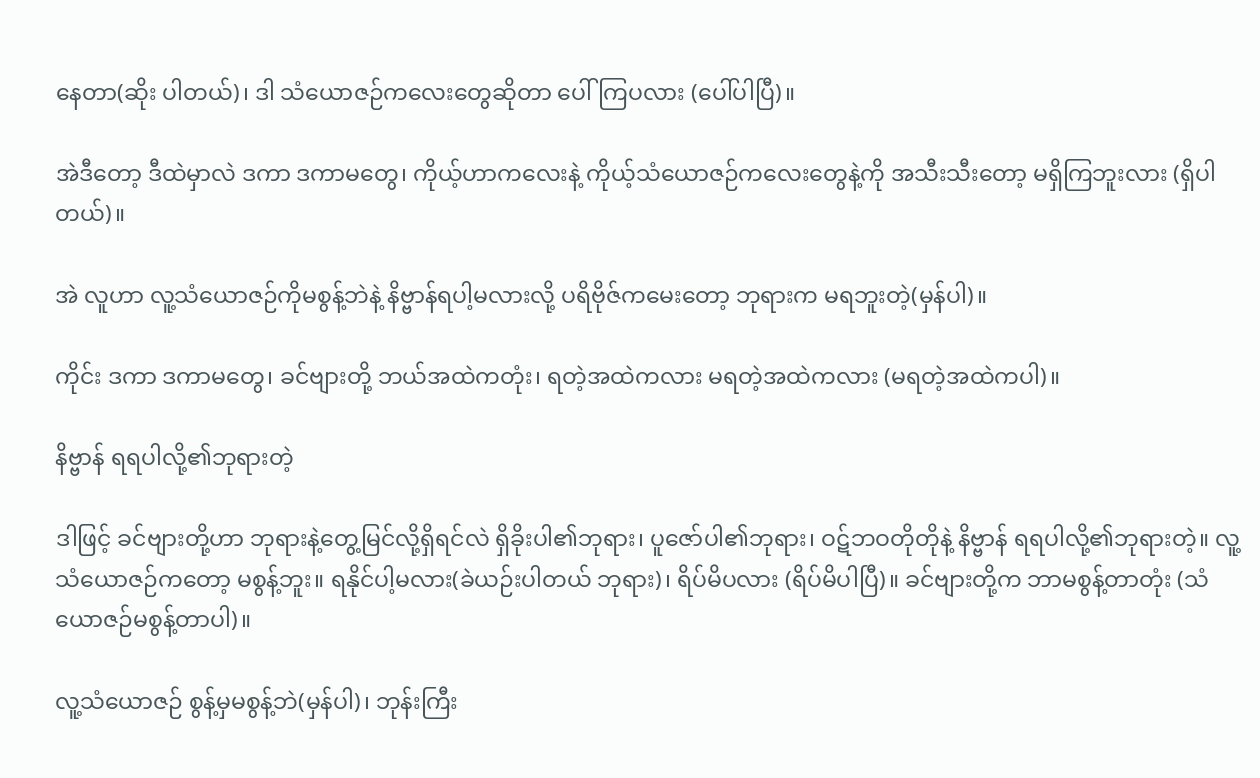နေတာ(ဆိုး ပါတယ်)၊ ဒါ သံယောဇဉ်ကလေးတွေဆိုတာ ပေါ်ကြပလား (ပေါ်ပါပြီ)။

အဲဒီတော့ ဒီထဲမှာလဲ ဒကာ ဒကာမတွေ၊ ကိုယ့်ဟာကလေးနဲ့ ကိုယ့်သံယောဇဉ်ကလေးတွေနဲ့ကို အသီးသီးတော့ မရှိကြဘူးလား (ရှိပါတယ်)။

အဲ လူဟာ လူ့သံယောဇဉ်ကိုမစွန့်ဘဲနဲ့ နိဗ္ဗာန်ရပါ့မလားလို့ ပရိဗိုဇ်ကမေးတော့ ဘုရားက မရဘူးတဲ့(မှန်ပါ)။

ကိုင်း ဒကာ ဒကာမတွေ၊ ခင်ဗျားတို့ ဘယ်အထဲကတုံး၊ ရတဲ့အထဲကလား မရတဲ့အထဲကလား (မရတဲ့အထဲကပါ)။

နိဗ္ဗာန် ရရပါလို့၏ဘုရားတဲ့

ဒါဖြင့် ခင်ဗျားတို့ဟာ ဘုရားနဲ့တွေ့မြင်လို့ရှိရင်လဲ ရှိခိုးပါ၏ဘုရား၊ ပူဇော်ပါ၏ဘုရား၊ ဝဋ်ဘဝတိုတိုနဲ့ နိဗ္ဗာန် ရရပါလို့၏ဘုရားတဲ့။ လူ့သံယောဇဉ်ကတော့ မစွန့်ဘူး။ ရနိုင်ပါ့မလား(ခဲယဉ်းပါတယ် ဘုရား)၊ ရိပ်မိပလား (ရိပ်မိပါပြီ)။ ခင်ဗျားတို့က ဘာမစွန့်တာတုံး (သံယောဇဉ်မစွန့်တာပါ)။

လူ့သံယောဇဉ် စွန့်မှမစွန့်ဘဲ(မှန်ပါ)၊ ဘုန်းကြီး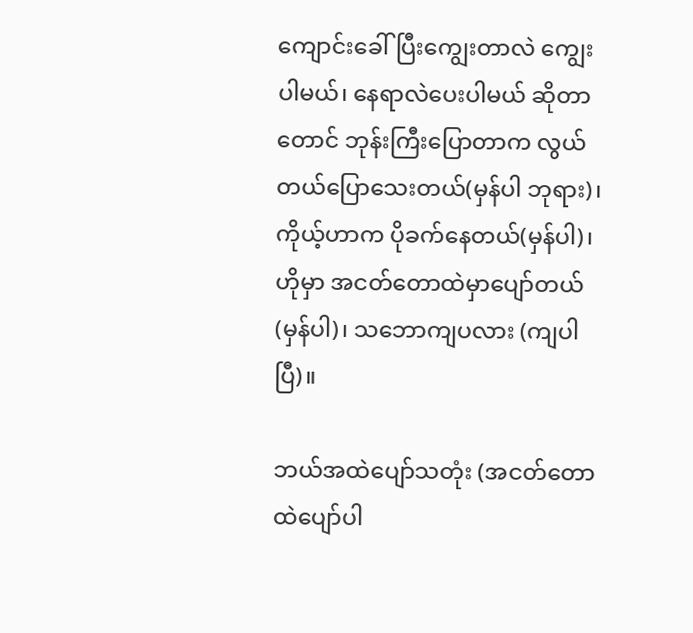ကျောင်းခေါ်ပြီးကျွေးတာလဲ ကျွေးပါမယ်၊ နေရာလဲပေးပါမယ် ဆိုတာတောင် ဘုန်းကြီးပြောတာက လွယ်တယ်ပြောသေးတယ်(မှန်ပါ ဘုရား)၊ ကိုယ့်ဟာက ပိုခက်နေတယ်(မှန်ပါ)၊ ဟိုမှာ အငတ်တောထဲမှာပျော်တယ်(မှန်ပါ)၊ သဘောကျပလား (ကျပါပြီ)။

ဘယ်အထဲပျော်သတုံး (အငတ်တောထဲပျော်ပါ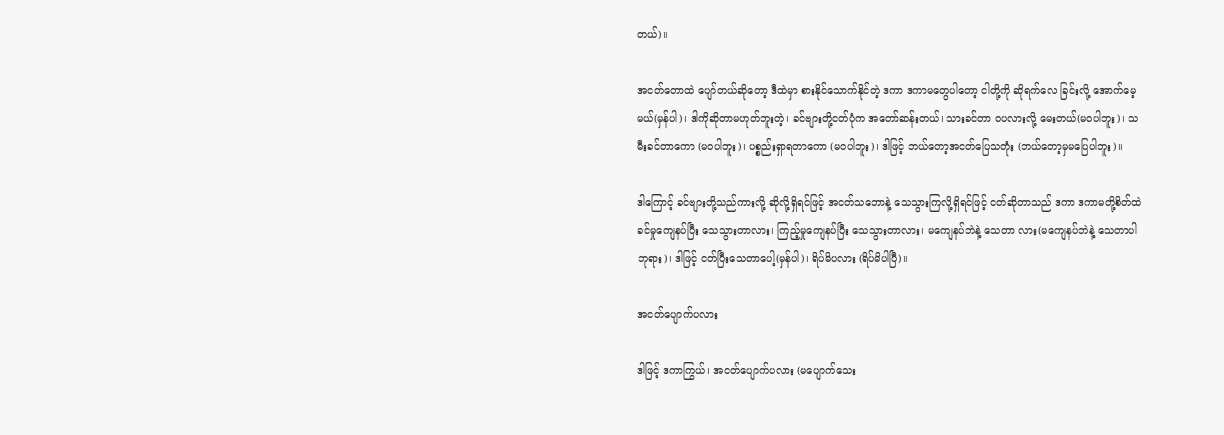တယ်)။

အငတ်တောထဲ ပျော်တယ်ဆိုတော့ ဒီထဲမှာ စားနိုင်သောက်နိုင်တဲ့ ဒကာ ဒကာမတွေပါတော့ ငါတို့ကို ဆိုရက်လေ ခြင်းလို့ အောက်မေ့မယ်(မှန်ပါ)၊ ဒါကိုဆိုတာမဟုတ်ဘူးတဲ့၊ ခင်ဗျားတို့ငတ်ပုံက အတော်ဆန်းတယ်၊ သားခင်တာ ဝပလားလို့ မေးတယ်(မဝပါဘူး)၊ သမီးခင်တာကော (မဝပါဘူး)၊ ပစ္စည်းရှာရတာကော (မဝပါဘူး)၊ ဒါဖြင့် ဘယ်တော့အငတ်ပြေသတုံး (ဘယ်တော့မှမပြေပါဘူး)။

ဒါကြောင့် ခင်ဗျားတို့သည်ကားလို့ ဆိုလို့ရှိရင်ဖြင့် အငတ်သဘောနဲ့ သေသွားကြလို့ရှိရင်ဖြင့် ငတ်ဆိုတာသည် ဒကာ ဒကာမတို့စိတ်ထဲ ခင်မှုကျေနပ်ပြီး သေသွားတာလား၊ ကြည့်မှုကျေနပ်ပြီး သေသွားတာလား၊ မကျေနပ်ဘဲနဲ့ သေတာ လား(မကျေနပ်ဘဲနဲ့ သေတာပါ ဘုရား)၊ ဒါဖြင့် ငတ်ပြီးသေတာပေါ့(မှန်ပါ)၊ ရိပ်မိပလား (ရိပ်မိပါပြီ)။

အငတ်ပျောက်ပလား

ဒါဖြင့် ဒကာကြွယ်၊ အငတ်ပျောက်ပလား (မပျောက်သေး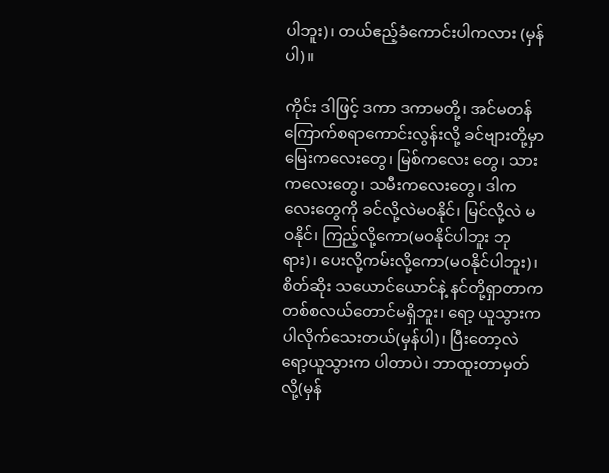ပါဘူး)၊ တယ်ဧည့်ခံကောင်းပါကလား (မှန်ပါ)။

ကိုင်း ဒါဖြင့် ဒကာ ဒကာမတို့၊ အင်မတန်ကြောက်စရာကောင်းလွန်းလို့ ခင်ဗျားတို့မှာ မြေးကလေးတွေ၊ မြစ်ကလေး တွေ၊ သားကလေးတွေ၊ သမီးကလေးတွေ၊ ဒါကလေးတွေကို ခင်လို့လဲမဝနိုင်၊ မြင်လို့လဲ မဝနိုင်၊ ကြည့်လို့ကော(မဝနိုင်ပါဘူး ဘုရား)၊ ပေးလို့ကမ်းလို့ကော(မဝနိုင်ပါဘူး)၊ စိတ်ဆိုး သယောင်ယောင်နဲ့ နင်တို့ရှာတာက တစ်စလယ်တောင်မရှိဘူး၊ ရော့ ယူသွားက ပါလိုက်သေးတယ်(မှန်ပါ)၊ ပြီးတော့လဲ ရော့ယူသွားက ပါတာပဲ၊ ဘာထူးတာမှတ်လို့(မှန်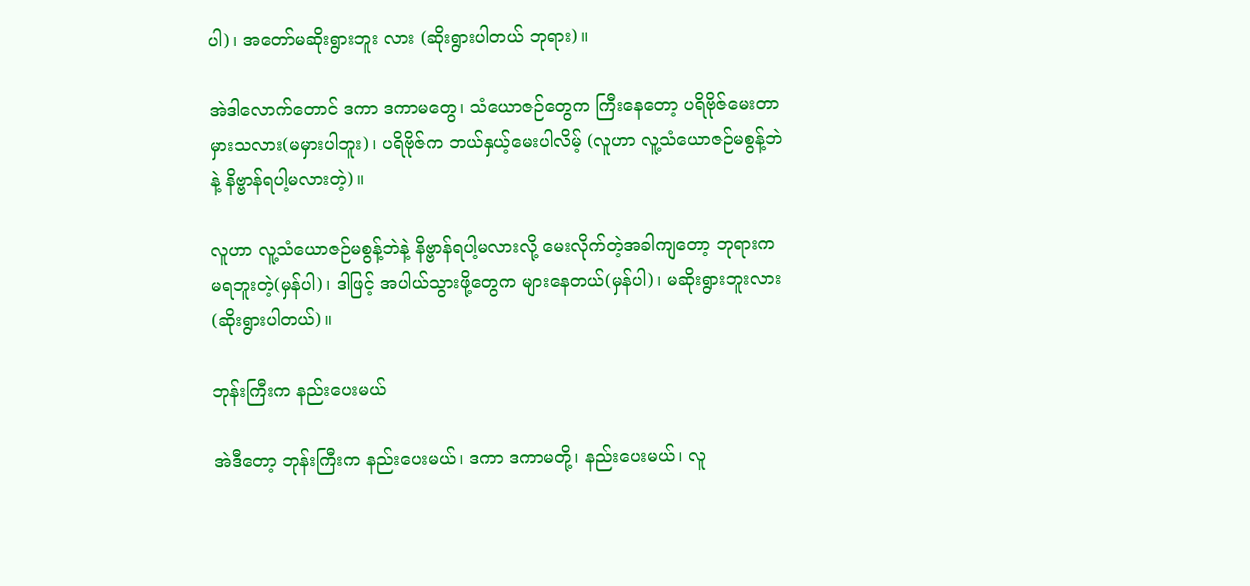ပါ)၊ အတော်မဆိုးရွားဘူး လား (ဆိုးရွားပါတယ် ဘုရား)။

အဲဒါလောက်တောင် ဒကာ ဒကာမတွေ၊ သံယောဇဉ်တွေက ကြီးနေတော့ ပရိဗိုဇ်မေးတာ မှားသလား(မမှားပါဘူး)၊ ပရိဗိုဇ်က ဘယ်နှယ့်မေးပါလိမ့် (လူဟာ လူ့သံယောဇဉ်မစွန့်ဘဲနဲ့ နိဗ္ဗာန်ရပါ့မလားတဲ့)။

လူဟာ လူ့သံယောဇဉ်မစွန့်ဘဲနဲ့ နိဗ္ဗာန်ရပါ့မလားလို့ မေးလိုက်တဲ့အခါကျတော့ ဘုရားက မရဘူးတဲ့(မှန်ပါ)၊ ဒါဖြင့် အပါယ်သွားဖို့တွေက များနေတယ်(မှန်ပါ)၊ မဆိုးရွားဘူးလား (ဆိုးရွားပါတယ်)။

ဘုန်းကြီးက နည်းပေးမယ်

အဲဒီတော့ ဘုန်းကြီးက နည်းပေးမယ်၊ ဒကာ ဒကာမတို့၊ နည်းပေးမယ်၊ လူ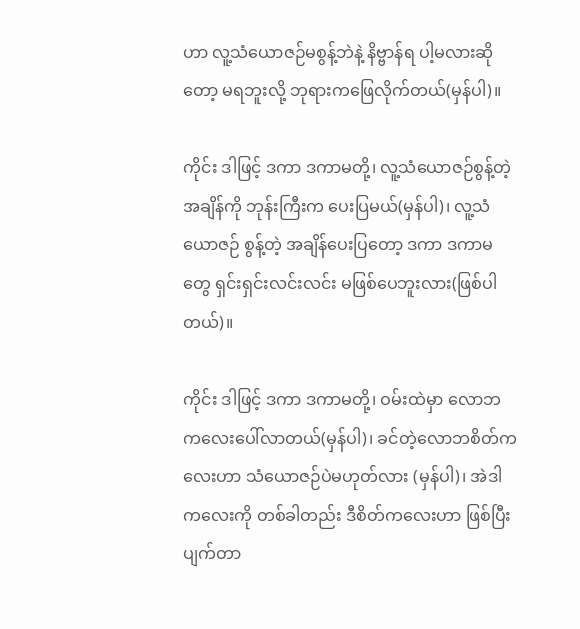ဟာ လူ့သံယောဇဉ်မစွန့်ဘဲနဲ့ နိဗ္ဗာန်ရ ပါ့မလားဆိုတော့ မရဘူးလို့ ဘုရားကဖြေလိုက်တယ်(မှန်ပါ)။

ကိုင်း ဒါဖြင့် ဒကာ ဒကာမတို့၊ လူ့သံယောဇဉ်စွန့်တဲ့အချိန်ကို ဘုန်းကြီးက ပေးပြမယ်(မှန်ပါ)၊ လူ့သံယောဇဉ် စွန့်တဲ့ အချိန်ပေးပြတော့ ဒကာ ဒကာမတွေ ရှင်းရှင်းလင်းလင်း မဖြစ်ပေဘူးလား(ဖြစ်ပါတယ်)။

ကိုင်း ဒါဖြင့် ဒကာ ဒကာမတို့၊ ဝမ်းထဲမှာ လောဘကလေးပေါ်လာတယ်(မှန်ပါ)၊ ခင်တဲ့လောဘစိတ်ကလေးဟာ သံယောဇဉ်ပဲမဟုတ်လား (မှန်ပါ)၊ အဲဒါကလေးကို တစ်ခါတည်း ဒီစိတ်ကလေးဟာ ဖြစ်ပြီးပျက်တာ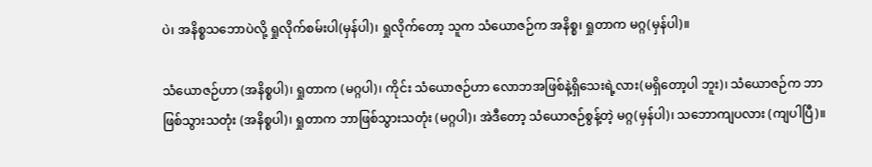ပဲ၊ အနိစ္စသဘောပဲလို့ ရှုလိုက်စမ်းပါ(မှန်ပါ)၊ ရှုလိုက်တော့ သူက သံယောဇဉ်က အနိစ္စ၊ ရှုတာက မဂ္ဂ(မှန်ပါ)။

သံယောဇဉ်ဟာ (အနိစ္စပါ)၊ ရှုတာက (မဂ္ဂပါ)၊ ကိုင်း သံယောဇဉ်ဟာ လောဘအဖြစ်နဲ့ရှိသေးရဲ့လား(မရှိတော့ပါ ဘူး)၊ သံယောဇဉ်က ဘာဖြစ်သွားသတုံး (အနိစ္စပါ)၊ ရှုတာက ဘာဖြစ်သွားသတုံး (မဂ္ဂပါ)၊ အဲဒီတော့ သံယောဇဉ်စွန့်တဲ့ မဂ္ဂ(မှန်ပါ)၊ သဘောကျပလား (ကျပါပြီ)။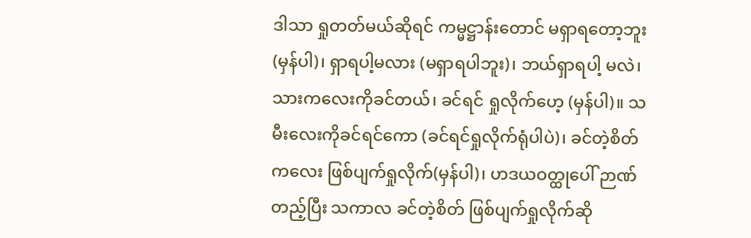ဒါသာ ရှုတတ်မယ်ဆိုရင် ကမ္မဋ္ဌာန်းတောင် မရှာရတော့ဘူး(မှန်ပါ)၊ ရှာရပါ့မလား (မရှာရပါဘူး)၊ ဘယ်ရှာရပါ့ မလဲ၊ သားကလေးကိုခင်တယ်၊ ခင်ရင် ရှုလိုက်ဟေ့ (မှန်ပါ)။ သမီးလေးကိုခင်ရင်ကော (ခင်ရင်ရှုလိုက်ရုံပါပဲ)၊ ခင်တဲ့စိတ် ကလေး ဖြစ်ပျက်ရှုလိုက်(မှန်ပါ)၊ ဟဒယဝတ္ထုပေါ် ဉာဏ်တည့်ပြီး သကာလ ခင်တဲ့စိတ် ဖြစ်ပျက်ရှုလိုက်ဆို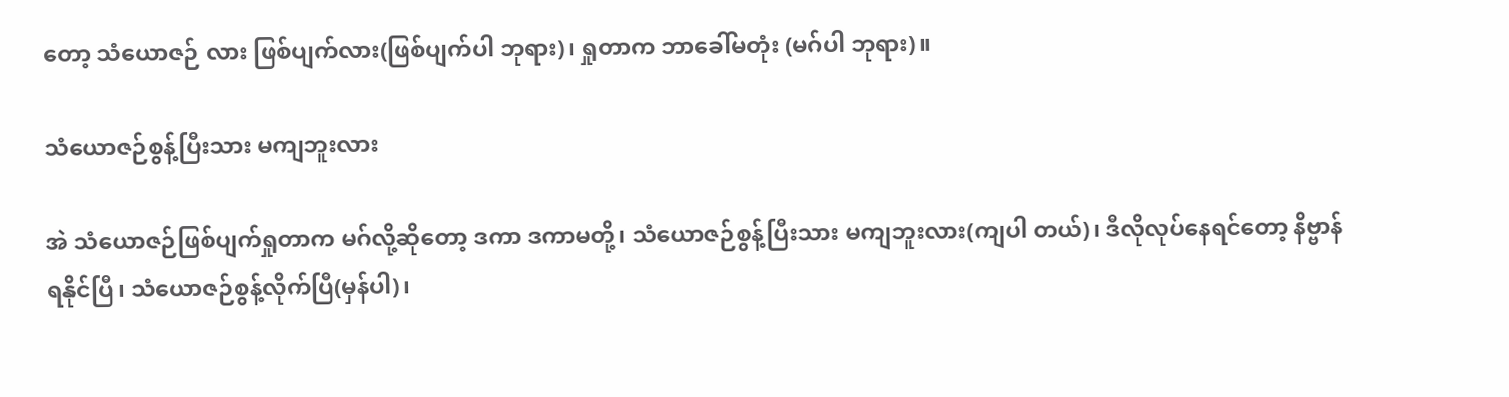တော့ သံယောဇဉ် လား ဖြစ်ပျက်လား(ဖြစ်ပျက်ပါ ဘုရား)၊ ရှုတာက ဘာခေါ်မတုံး (မဂ်ပါ ဘုရား)။

သံယောဇဉ်စွန့်ပြီးသား မကျဘူးလား

အဲ သံယောဇဉ်ဖြစ်ပျက်ရှုတာက မဂ်လို့ဆိုတော့ ဒကာ ဒကာမတို့၊ သံယောဇဉ်စွန့်ပြီးသား မကျဘူးလား(ကျပါ တယ်)၊ ဒီလိုလုပ်နေရင်တော့ နိဗ္ဗာန်ရနိုင်ပြီ၊ သံယောဇဉ်စွန့်လိုက်ပြီ(မှန်ပါ)၊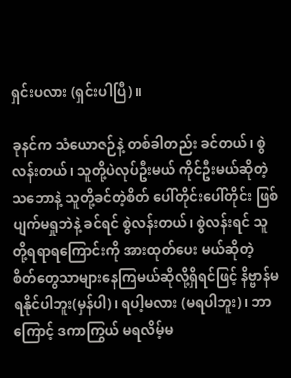ရှင်းပလား (ရှင်းပါပြီ)။

ခုနင်က သံယောဇဉ်နဲ့ တစ်ခါတည်း ခင်တယ်၊ စွဲလန်းတယ်၊ သူတို့ပဲလုပ်ဦးမယ် ကိုင်ဦးမယ်ဆိုတဲ့ သဘောနဲ့ သူတို့ခင်တဲ့စိတ် ပေါ်တိုင်းပေါ်တိုင်း ဖြစ်ပျက်မရှုဘဲနဲ့ ခင်ရင် စွဲလန်းတယ်၊ စွဲလန်းရင် သူတို့ရရာရကြောင်းကို အားထုတ်ပေး မယ်ဆိုတဲ့ စိတ်တွေသာများနေကြမယ်ဆိုလို့ရှိရင်ဖြင့် နိဗ္ဗာန်မရနိုင်ပါဘူး(မှန်ပါ)၊ ရပါ့မလား (မရပါဘူး)၊ ဘာကြောင့် ဒကာကြွယ် မရလိမ့်မ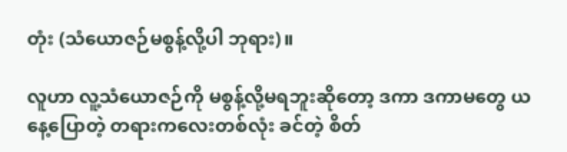တုံး (သံယောဇဉ်မစွန့်လို့ပါ ဘုရား)။

လူဟာ လူ့သံယောဇဉ်ကို မစွန့်လို့မရဘူးဆိုတော့ ဒကာ ဒကာမတွေ ယနေ့ပြောတဲ့ တရားကလေးတစ်လုံး ခင်တဲ့ စိတ်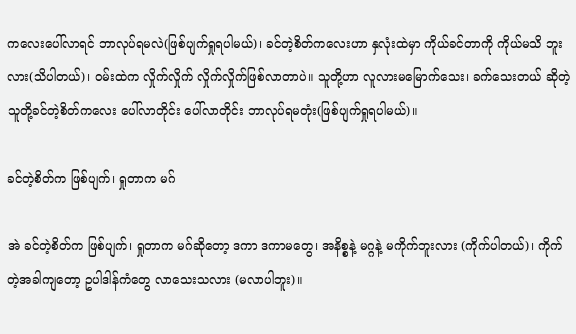ကလေးပေါ်လာရင် ဘာလုပ်ရမလဲ(ဖြစ်ပျက်ရှုရပါမယ်)၊ ခင်တဲ့စိတ်ကလေးဟာ နှလုံးထဲမှာ ကိုယ်ခင်တာကို ကိုယ်မသိ ဘူးလား(သိပါတယ်)၊ ဝမ်းထဲက လှိုက်လှိုက် လှိုက်လှိုက်ဖြစ်လာတာပဲ။ သူတို့ဟာ လူလားမမြောက်သေး၊ ခက်သေးတယ် ဆိုတဲ့ သူတို့ခင်တဲ့စိတ်ကလေး ပေါ်လာတိုင်း ပေါ်လာတိုင်း ဘာလုပ်ရမတုံး(ဖြစ်ပျက်ရှုရပါမယ်)။

ခင်တဲ့စိတ်က ဖြစ်ပျက်၊ ရှုတာက မဂ်

အဲ ခင်တဲ့စိတ်က ဖြစ်ပျက်၊ ရှုတာက မဂ်ဆိုတော့ ဒကာ ဒကာမတွေ၊ အနိစ္စနဲ့ မဂ္ဂနဲ့ မကိုက်ဘူးလား (ကိုက်ပါတယ်)၊ ကိုက်တဲ့အခါကျတော့ ဥပါဒါန်ကံတွေ လာသေးသလား (မလာပါဘူး)။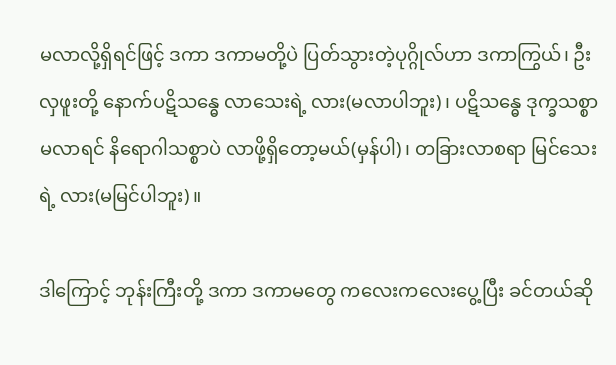မလာလို့ရှိရင်ဖြင့် ဒကာ ဒကာမတို့ပဲ ပြတ်သွားတဲ့ပုဂ္ဂိုလ်ဟာ ဒကာကြွယ်၊ ဦးလှဖူးတို့ နောက်ပဋိသန္ဓေ လာသေးရဲ့ လား(မလာပါဘူး)၊ ပဋိသန္ဓေ ဒုက္ခသစ္စာ မလာရင် နိရောဂါသစ္စာပဲ လာဖို့ရှိတော့မယ်(မှန်ပါ)၊ တခြားလာစရာ မြင်သေးရဲ့ လား(မမြင်ပါဘူး)။

ဒါကြောင့် ဘုန်းကြီးတို့ ဒကာ ဒကာမတွေ ကလေးကလေးပွေ့ပြီး ခင်တယ်ဆို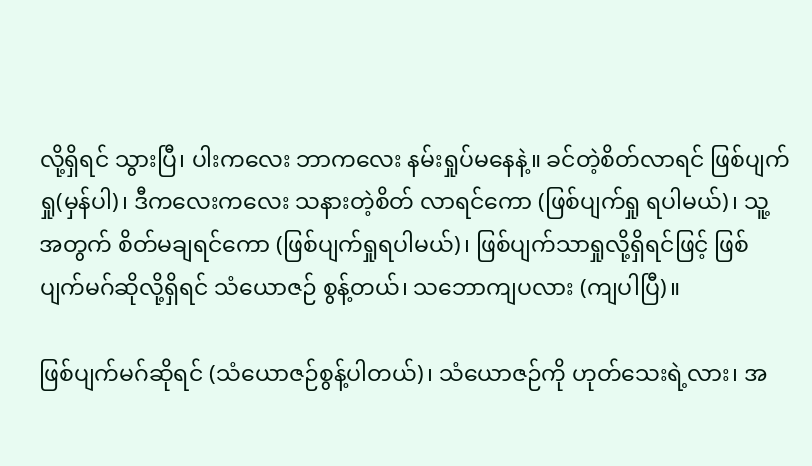လို့ရှိရင် သွားပြီ၊ ပါးကလေး ဘာကလေး နမ်းရှုပ်မနေနဲ့။ ခင်တဲ့စိတ်လာရင် ဖြစ်ပျက်ရှု(မှန်ပါ)၊ ဒီကလေးကလေး သနားတဲ့စိတ် လာရင်ကော (ဖြစ်ပျက်ရှု ရပါမယ်)၊ သူ့အတွက် စိတ်မချရင်ကော (ဖြစ်ပျက်ရှုရပါမယ်)၊ ဖြစ်ပျက်သာရှုလို့ရှိရင်ဖြင့် ဖြစ်ပျက်မဂ်ဆိုလို့ရှိရင် သံယောဇဉ် စွန့်တယ်၊ သဘောကျပလား (ကျပါပြီ)။

ဖြစ်ပျက်မဂ်ဆိုရင် (သံယောဇဉ်စွန့်ပါတယ်)၊ သံယောဇဉ်ကို ဟုတ်သေးရဲ့လား၊ အ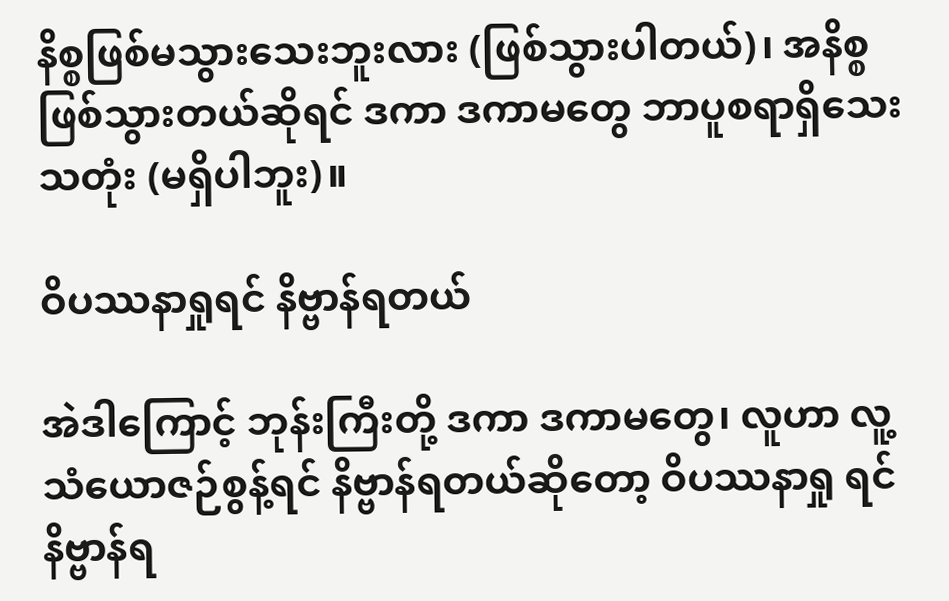နိစ္စဖြစ်မသွားသေးဘူးလား (ဖြစ်သွားပါတယ်)၊ အနိစ္စဖြစ်သွားတယ်ဆိုရင် ဒကာ ဒကာမတွေ ဘာပူစရာရှိသေးသတုံး (မရှိပါဘူး)။

ဝိပဿနာရှုရင် နိဗ္ဗာန်ရတယ်

အဲဒါကြောင့် ဘုန်းကြီးတို့ ဒကာ ဒကာမတွေ၊ လူဟာ လူ့သံယောဇဉ်စွန့်ရင် နိဗ္ဗာန်ရတယ်ဆိုတော့ ဝိပဿနာရှု ရင် နိဗ္ဗာန်ရ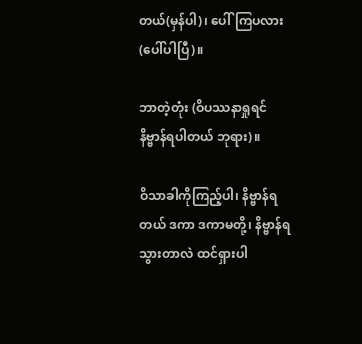တယ်(မှန်ပါ)၊ ပေါ်ကြပလား (ပေါ်ပါပြီ)။

ဘာတဲ့တုံး (ဝိပဿနာရှုရင် နိဗ္ဗာန်ရပါတယ် ဘုရား)။

ဝိသာခါကိုကြည့်ပါ၊ နိဗ္ဗာန်ရတယ် ဒကာ ဒကာမတို့၊ နိဗ္ဗာန်ရသွားတာလဲ ထင်ရှားပါ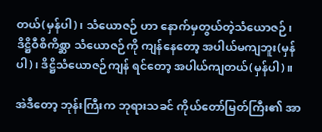တယ်(မှန်ပါ)၊ သံယောဇဉ် ဟာ နောက်မှတွယ်တဲ့သံယောဇဉ်၊ ဒိဋ္ဌိဝီစိကိစ္ဆာ သံယောဇဉ်ကို ကျန်နေတော့ အပါယ်မကျဘူး(မှန်ပါ)၊ ဒိဋ္ဌိသံယောဇဉ်ကျန် ရင်တော့ အပါယ်ကျတယ်(မှန်ပါ)။

အဲဒီတော့ ဘုန်းကြီးက ဘုရားသခင် ကိုယ်တော်မြတ်ကြီး၏ အာ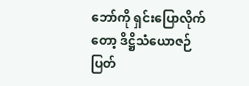ဘော်ကို ရှင်းပြောလိုက်တော့ ဒိဋ္ဌိသံယောဇဉ်ပြတ်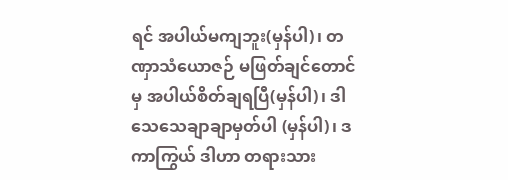ရင် အပါယ်မကျဘူး(မှန်ပါ)၊ တဏှာသံယောဇဉ် မဖြတ်ချင်တောင်မှ အပါယ်စိတ်ချရပြီ(မှန်ပါ)၊ ဒါ သေသေချာချာမှတ်ပါ (မှန်ပါ)၊ ဒကာကြွယ် ဒါဟာ တရားသား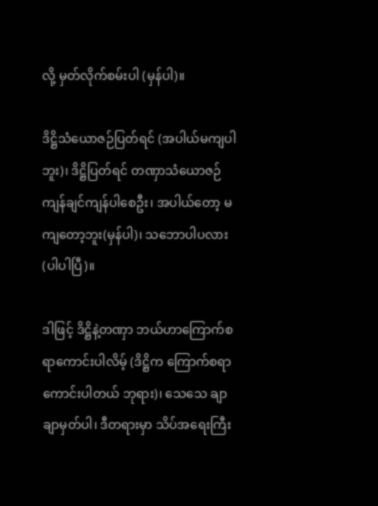လို့ မှတ်လိုက်စမ်းပါ (မှန်ပါ)။

ဒိဋ္ဌိသံယောဇဉ်ပြတ်ရင် (အပါယ်မကျပါဘူး)၊ ဒိဋ္ဌိပြတ်ရင် တဏှာသံယောဇဉ် ကျန်ချင်ကျန်ပါစေဦး၊ အပါယ်တော့ မကျတော့ဘူး(မှန်ပါ)၊ သဘောပါပလား (ပါပါပြီ)။

ဒါဖြင့် ဒိဋ္ဌိနဲ့တဏှာ ဘယ်ဟာကြောက်စရာကောင်းပါလိမ့် (ဒိဋ္ဌိက ကြောက်စရာကောင်းပါတယ် ဘုရား)၊ သေသေ ချာချာမှတ်ပါ၊ ဒီတရားမှာ သိပ်အရေးကြီး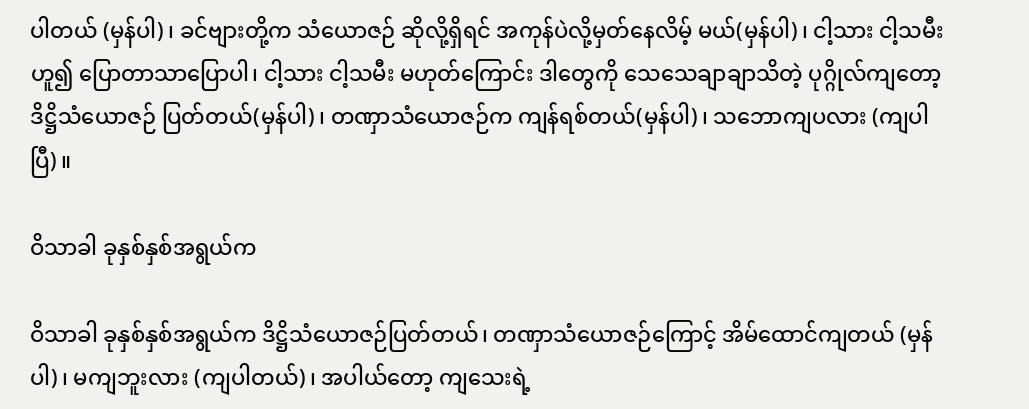ပါတယ် (မှန်ပါ)၊ ခင်ဗျားတို့က သံယောဇဉ် ဆိုလို့ရှိရင် အကုန်ပဲလို့မှတ်နေလိမ့် မယ်(မှန်ပါ)၊ ငါ့သား ငါ့သမီးဟူ၍ ပြောတာသာပြောပါ၊ ငါ့သား ငါ့သမီး မဟုတ်ကြောင်း ဒါတွေကို သေသေချာချာသိတဲ့ ပုဂ္ဂိုလ်ကျတော့ ဒိဋ္ဌိသံယောဇဉ် ပြတ်တယ်(မှန်ပါ)၊ တဏှာသံယောဇဉ်က ကျန်ရစ်တယ်(မှန်ပါ)၊ သဘောကျပလား (ကျပါ ပြီ)။

ဝိသာခါ ခုနှစ်နှစ်အရွယ်က

ဝိသာခါ ခုနှစ်နှစ်အရွယ်က ဒိဋ္ဌိသံယောဇဉ်ပြတ်တယ်၊ တဏှာသံယောဇဉ်ကြောင့် အိမ်ထောင်ကျတယ် (မှန်ပါ)၊ မကျဘူးလား (ကျပါတယ်)၊ အပါယ်တော့ ကျသေးရဲ့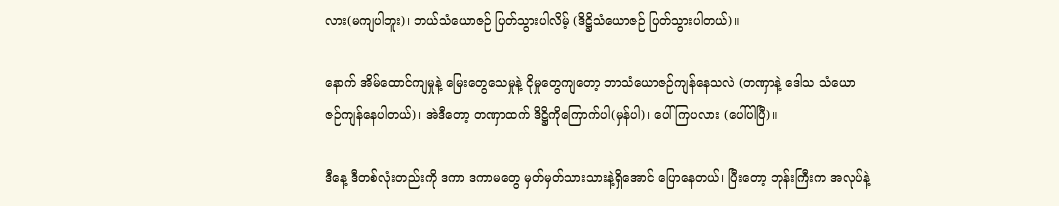လား(မကျပါဘူး)၊ ဘယ်သံယောဇဉ် ပြတ်သွားပါလိမ့် (ဒိဋ္ဌိသံယောဇဉ် ပြတ်သွားပါတယ်)။

နောက် အိမ်ထောင်ကျမှုနဲ့ မြေးတွေသေမှုနဲ့ ငိုမှုတွေကျတော့ ဘာသံယောဇဉ်ကျန်နေသလဲ (တဏှာနဲ့ ဒေါသ သံယောဇဉ်ကျန်နေပါတယ်)၊ အဲဒီတော့ တဏှာထက် ဒိဋ္ဌိကိုကြောက်ပါ(မှန်ပါ)၊ ပေါ်ကြပလား (ပေါ်ပါပြီ)။

ဒီနေ့ ဒီတစ်လုံးတည်းကို ဒကာ ဒကာမတွေ မှတ်မှတ်သားသားနဲ့ရှိအောင် ပြောနေတယ်၊ ပြီးတော့ ဘုန်းကြီးက အလုပ်နဲ့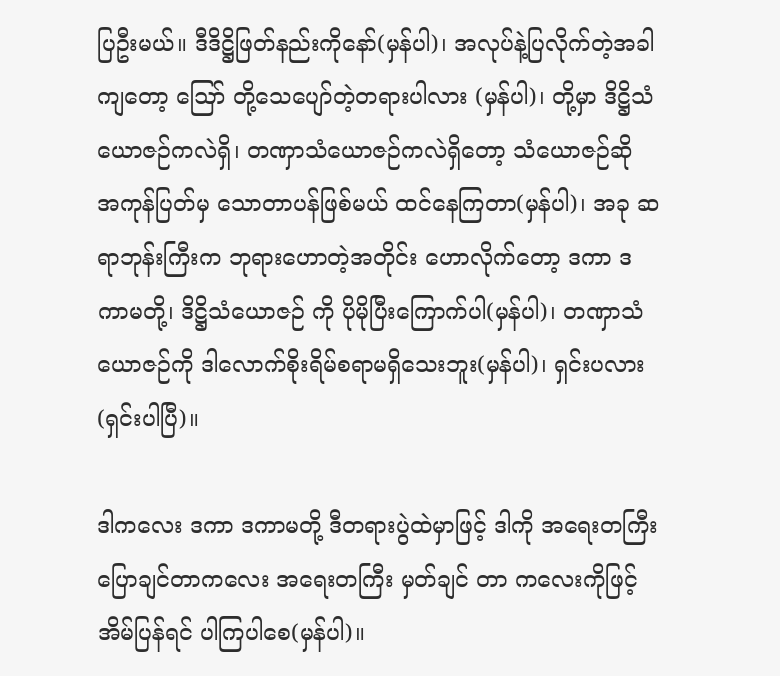ပြဦးမယ်။ ဒီဒိဋ္ဌိဖြတ်နည်းကိုနော်(မှန်ပါ)၊ အလုပ်နဲ့ပြလိုက်တဲ့အခါကျတော့ ဪ တို့သေပျော်တဲ့တရားပါလား (မှန်ပါ)၊ တို့မှာ ဒိဋ္ဌိသံယောဇဉ်ကလဲရှိ၊ တဏှာသံယောဇဉ်ကလဲရှိတော့ သံယောဇဉ်ဆို အကုန်ပြတ်မှ သောတာပန်ဖြစ်မယ် ထင်နေကြတာ(မှန်ပါ)၊ အခု ဆရာဘုန်းကြီးက ဘုရားဟောတဲ့အတိုင်း ဟောလိုက်တော့ ဒကာ ဒကာမတို့၊ ဒိဋ္ဌိသံယောဇဉ် ကို ပိုမိုပြီးကြောက်ပါ(မှန်ပါ)၊ တဏှာသံယောဇဉ်ကို ဒါလောက်စိုးရိမ်စရာမရှိသေးဘူး(မှန်ပါ)၊ ရှင်းပလား (ရှင်းပါပြီ)။

ဒါကလေး ဒကာ ဒကာမတို့ ဒီတရားပွဲထဲမှာဖြင့် ဒါကို အရေးတကြီးပြောချင်တာကလေး အရေးတကြီး မှတ်ချင် တာ ကလေးကိုဖြင့် အိမ်ပြန်ရင် ပါကြပါစေ(မှန်ပါ)။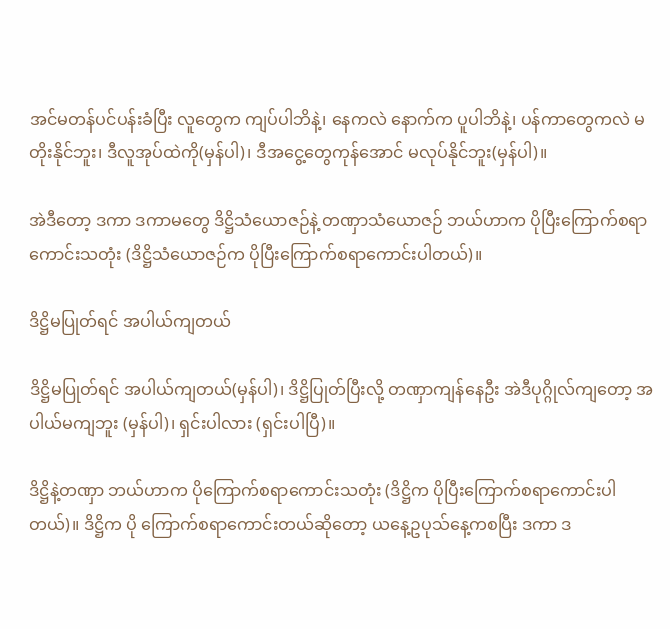အင်မတန်ပင်ပန်းခံပြီး လူတွေက ကျပ်ပါဘိနဲ့၊ နေကလဲ နောက်က ပူပါဘိနဲ့၊ ပန်ကာတွေကလဲ မတိုးနိုင်ဘူး၊ ဒီလူအုပ်ထဲကို(မှန်ပါ)၊ ဒီအငွေ့တွေကုန်အောင် မလုပ်နိုင်ဘူး(မှန်ပါ)။

အဲဒီတော့ ဒကာ ဒကာမတွေ ဒိဋ္ဌိသံယောဇဉ်နဲ့ တဏှာသံယောဇဉ် ဘယ်ဟာက ပိုပြီးကြောက်စရာ ကောင်းသတုံး (ဒိဋ္ဌိသံယောဇဉ်က ပိုပြီးကြောက်စရာကောင်းပါတယ်)။

ဒိဋ္ဌိမပြုတ်ရင် အပါယ်ကျတယ်

ဒိဋ္ဌိမပြုတ်ရင် အပါယ်ကျတယ်(မှန်ပါ)၊ ဒိဋ္ဌိပြုတ်ပြီးလို့ တဏှာကျန်နေဦး အဲဒီပုဂ္ဂိုလ်ကျတော့ အပါယ်မကျဘူး (မှန်ပါ)၊ ရှင်းပါလား (ရှင်းပါပြီ)။

ဒိဋ္ဌိနဲ့တဏှာ ဘယ်ဟာက ပိုကြောက်စရာကောင်းသတုံး (ဒိဋ္ဌိက ပိုပြီးကြောက်စရာကောင်းပါတယ်)။ ဒိဋ္ဌိက ပို ကြောက်စရာကောင်းတယ်ဆိုတော့ ယနေ့ဥပုသ်နေ့ကစပြီး ဒကာ ဒ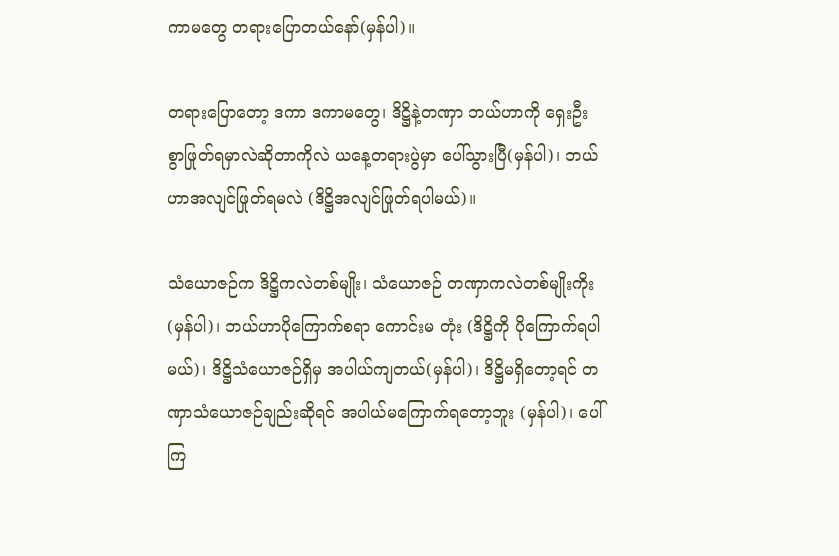ကာမတွေ တရားပြောတယ်နော်(မှန်ပါ)။

တရားပြောတော့ ဒကာ ဒကာမတွေ၊ ဒိဋ္ဌိနဲ့တဏှာ ဘယ်ဟာကို ရှေးဦးစွာဖြုတ်ရမှာလဲဆိုတာကိုလဲ ယနေ့တရားပွဲမှာ ပေါ်သွားပြီ(မှန်ပါ)၊ ဘယ်ဟာအလျင်ဖြုတ်ရမလဲ (ဒိဋ္ဌိအလျင်ဖြုတ်ရပါမယ်)။

သံယောဇဉ်က ဒိဋ္ဌိကလဲတစ်မျိုး၊ သံယောဇဉ် တဏှာကလဲတစ်မျိုးကိုး(မှန်ပါ)၊ ဘယ်ဟာပိုကြောက်စရာ ကောင်းမ တုံး (ဒိဋ္ဌိကို ပိုကြောက်ရပါမယ်)၊ ဒိဋ္ဌိသံယောဇဉ်ရှိမှ အပါယ်ကျတယ်(မှန်ပါ)၊ ဒိဋ္ဌိမရှိတော့ရင် တဏှာသံယောဇဉ်ချည်းဆိုရင် အပါယ်မကြောက်ရတော့ဘူး (မှန်ပါ)၊ ပေါ်ကြ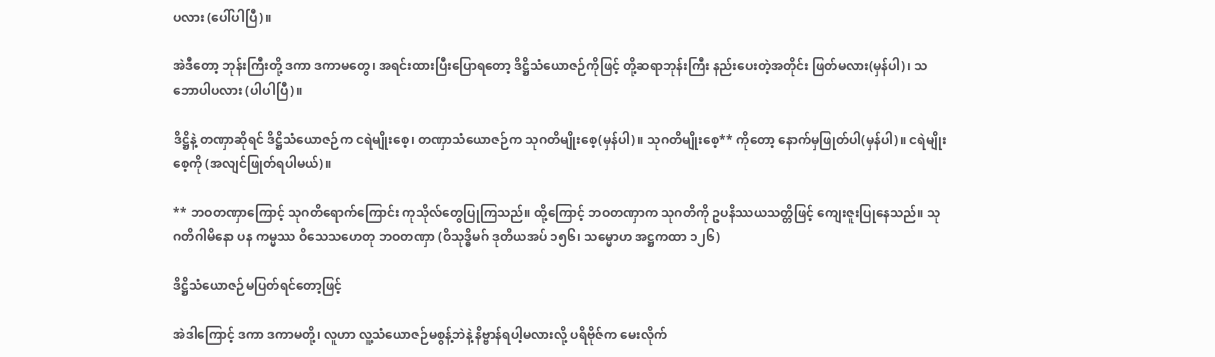ပလား (ပေါ်ပါပြီ)။

အဲဒီတော့ ဘုန်းကြီးတို့ ဒကာ ဒကာမတွေ၊ အရင်းထားပြီးပြောရတော့ ဒိဋ္ဌိသံယောဇဉ်ကိုဖြင့် တို့ဆရာဘုန်းကြီး နည်းပေးတဲ့အတိုင်း ဖြတ်မလား(မှန်ပါ)၊ သဘောပါပလား (ပါပါပြီ)။

ဒိဋ္ဌိနဲ့ တဏှာဆိုရင် ဒိဋ္ဌိသံယောဇဉ်က ငရဲမျိုးစေ့၊ တဏှာသံယောဇဉ်က သုဂတိမျိုးစေ့(မှန်ပါ)။ သုဂတိမျိုးစေ့** ကိုတော့ နောက်မှဖြုတ်ပါ(မှန်ပါ)။ ငရဲမျိုးစေ့ကို (အလျင်ဖြုတ်ရပါမယ်)။

** ဘဝတဏှာကြောင့် သုဂတိရောက်ကြောင်း ကုသိုလ်တွေပြုကြသည်။ ထို့ကြောင့် ဘဝတဏှာက သုဂတိကို ဥပနိဿယသတ္တိဖြင့် ကျေးဇူးပြုနေသည်။ သုဂတိဂါမိနော ပန ကမ္မဿ ဝိသေသဟေတု ဘဝတဏှာ (ဝိသုဒ္ဓိမဂ် ဒုတိယအပ် ၁၅၆၊ သမ္မောဟ အဋ္ဌကထာ ၁၂၆)

ဒိဋ္ဌိသံယောဇဉ်မပြတ်ရင်တော့ဖြင့်

အဲဒါကြောင့် ဒကာ ဒကာမတို့၊ လူဟာ လူ့သံယောဇဉ်မစွန့်ဘဲနဲ့ နိဗ္ဗာန်ရပါ့မလားလို့ ပရိဗိုဇ်က မေးလိုက်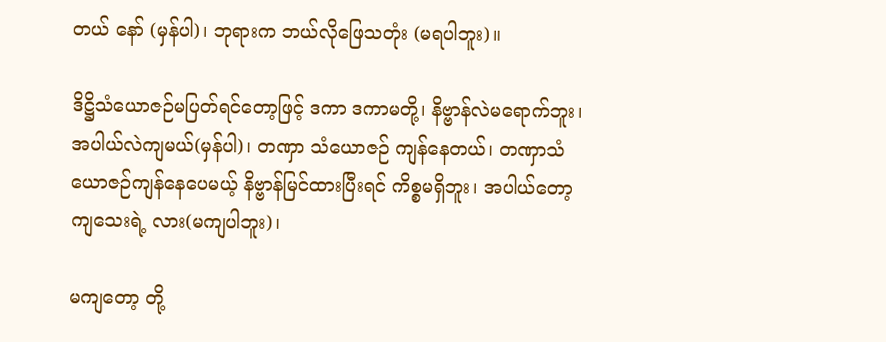တယ် နော် (မှန်ပါ)၊ ဘုရားက ဘယ်လိုဖြေသတုံး (မရပါဘူး)။

ဒိဋ္ဌိသံယောဇဉ်မပြတ်ရင်တော့ဖြင့် ဒကာ ဒကာမတို့၊ နိဗ္ဗာန်လဲမရောက်ဘူး၊ အပါယ်လဲကျမယ်(မှန်ပါ)၊ တဏှာ သံယောဇဉ် ကျန်နေတယ်၊ တဏှာသံယောဇဉ်ကျန်နေပေမယ့် နိဗ္ဗာန်မြင်ထားပြီးရင် ကိစ္စမရှိဘူး၊ အပါယ်တော့ ကျသေးရဲ့ လား(မကျပါဘူး)၊

မကျတော့ တို့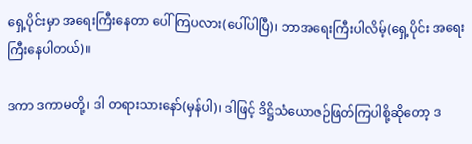ရှေ့ပိုင်းမှာ အရေးကြီးနေတာ ပေါ်ကြပလား(ပေါ်ပါပြီ)၊ ဘာအရေးကြီးပါလိမ့်(ရှေ့ပိုင်း အရေးကြီးနေပါတယ်)။

ဒကာ ဒကာမတို့၊ ဒါ တရားသားနော်(မှန်ပါ)၊ ဒါဖြင့် ဒိဋ္ဌိသံယောဇဉ်ဖြတ်ကြပါစို့ဆိုတော့ ဒ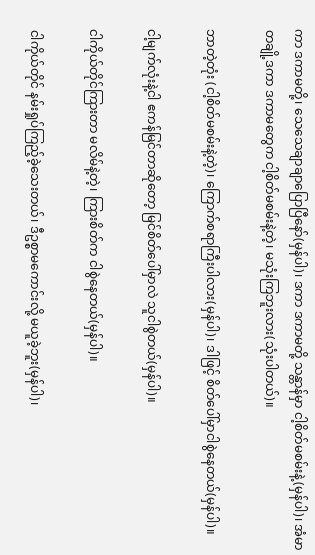ကာ ဒကာမတို့၊ သေသေချာချာပြောပြီနော်(မှန်ပါ)၊ ဒကာ ဒကာမတို့ သန္တာန်မှာ ငါ့စိတ်မစမ်းနဲ့(မှန်ပါ)၊ အံမာ တချို့ဒကာ ဒကာမတွေက ငါ့စိတ်မစမ်းနဲ့တဲ့၊ မသုံးကြဘူးလား(သုံးပါတယ်)။

ဘာတဲ့တုံး (ငါ့စိတ်မစမ်းနဲ့တဲ့)၊ ကြောက်စရာကြီးပါလား(မှန်ပါ)၊ ဒါဖြင့် စိတ်ပေါ်မှာငါစွဲနေတယ်(မှန်ပါ)။

ငါ့မျက်လုံးနဲ့ငါ ဧကန်မြင်တာဆိုတော့ မြင်စိတ်ပေါ်မှာလဲ သူငါစွဲတယ်(မှန်ပါ)။

ငါကိုယ်တိုင်ကြားတာ မလိမ်နဲ့တဲ့၊ ကြားစိတ်က ငါစွဲနေတယ်(မှန်ပါ)။

ငါကိုယ်တိုင် နမ်းရှုပ်ကြည့်ခဲ့သေးတယ်၊ ဒီဥစ္စာမကောင်းလို့ မယူခဲ့ဘူး(မှန်ပါ)၊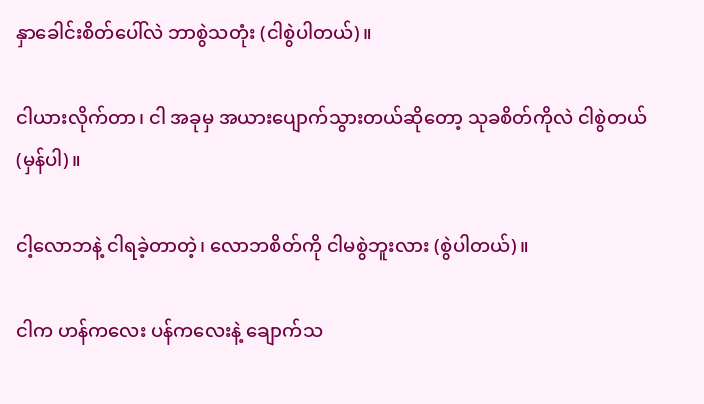နှာခေါင်းစိတ်ပေါ်လဲ ဘာစွဲသတုံး (ငါစွဲပါတယ်)။

ငါယားလိုက်တာ၊ ငါ အခုမှ အယားပျောက်သွားတယ်ဆိုတော့ သုခစိတ်ကိုလဲ ငါစွဲတယ်(မှန်ပါ)။

ငါ့လောဘနဲ့ ငါရခဲ့တာတဲ့၊ လောဘစိတ်ကို ငါမစွဲဘူးလား (စွဲပါတယ်)။

ငါက ဟန်ကလေး ပန်ကလေးနဲ့ ချောက်သ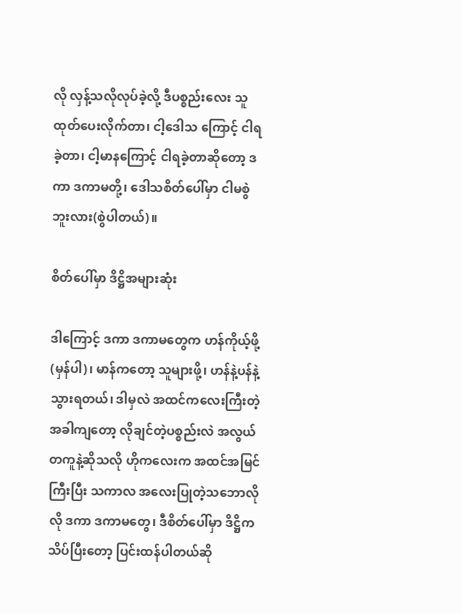လို လှန့်သလိုလုပ်ခဲ့လို့ ဒီပစ္စည်းလေး သူထုတ်ပေးလိုက်တာ၊ ငါ့ဒေါသ ကြောင့် ငါရခဲ့တာ၊ ငါ့မာနကြောင့် ငါရခဲ့တာဆိုတော့ ဒကာ ဒကာမတို့၊ ဒေါသစိတ်ပေါ်မှာ ငါမစွဲဘူးလား(စွဲပါတယ်)။

စိတ်ပေါ်မှာ ဒိဋ္ဌိအများဆုံး

ဒါကြောင့် ဒကာ ဒကာမတွေက ဟန်ကိုယ့်ဖို့(မှန်ပါ)၊ မာန်ကတော့ သူများဖို့၊ ဟန်နဲ့ပန်နဲ့ သွားရတယ်၊ ဒါမှလဲ အထင်ကလေးကြီးတဲ့အခါကျတော့ လိုချင်တဲ့ပစ္စည်းလဲ အလွယ်တကူနဲ့ဆိုသလို ဟိုကလေးက အထင်အမြင်ကြီးပြီး သကာလ အလေးပြုတဲ့သဘောလိုလို ဒကာ ဒကာမတွေ၊ ဒီစိတ်ပေါ်မှာ ဒိဋ္ဌိက သိပ်ပြီးတော့ ပြင်းထန်ပါတယ်ဆို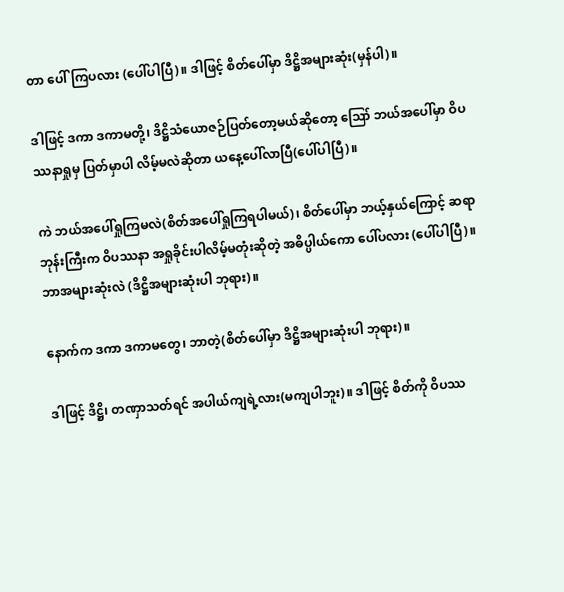တာ ပေါ်ကြပလား (ပေါ်ပါပြီ)။ ဒါဖြင့် စိတ်ပေါ်မှာ ဒိဋ္ဌိအများဆုံး(မှန်ပါ)။

ဒါဖြင့် ဒကာ ဒကာမတို့၊ ဒိဋ္ဌိသံယောဇဉ်ပြတ်တော့မယ်ဆိုတော့ ဪ ဘယ်အပေါ်မှာ ဝိပဿနာရှုမှ ပြတ်မှာပါ လိမ့်မလဲဆိုတာ ယနေ့ပေါ်လာပြီ(ပေါ်ပါပြီ)။

ကဲ ဘယ်အပေါ်ရှုကြမလဲ(စိတ်အပေါ်ရှုကြရပါမယ်)၊ စိတ်ပေါ်မှာ ဘယ့်နှယ်ကြောင့် ဆရာဘုန်းကြီးက ဝိပဿနာ အရှုခိုင်းပါလိမ့်မတုံးဆိုတဲ့ အဓိပ္ပါယ်ကော ပေါ်ပလား (ပေါ်ပါပြီ)။ ဘာအများဆုံးလဲ (ဒိဋ္ဌိအများဆုံးပါ ဘုရား)။

နောက်က ဒကာ ဒကာမတွေ၊ ဘာတဲ့(စိတ်ပေါ်မှာ ဒိဋ္ဌိအများဆုံးပါ ဘုရား)။

ဒါဖြင့် ဒိဋ္ဌိ၊ တဏှာသတ်ရင် အပါယ်ကျရဲ့လား(မကျပါဘူး)။ ဒါဖြင့် စိတ်ကို ဝိပဿ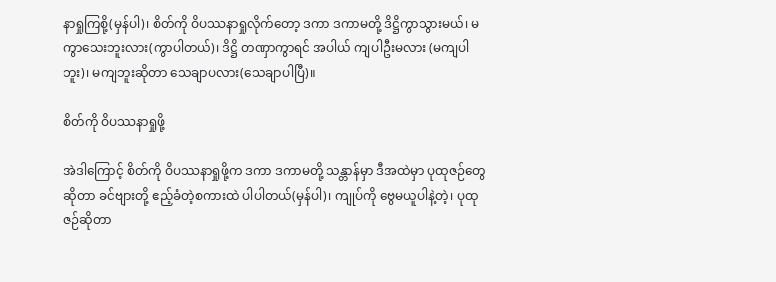နာရှုကြစို့(မှန်ပါ)၊ စိတ်ကို ဝိပဿနာရှုလိုက်တော့ ဒကာ ဒကာမတို့ ဒိဋ္ဌိကွာသွားမယ်၊ မကွာသေးဘူးလား(ကွာပါတယ်)၊ ဒိဋ္ဌိ တဏှာကွာရင် အပါယ် ကျပါဦးမလား (မကျပါဘူး)၊ မကျဘူးဆိုတာ သေချာပလား(သေချာပါပြီ)။

စိတ်ကို ဝိပဿနာရှုဖို့

အဲဒါကြောင့် စိတ်ကို ဝိပဿနာရှုဖို့က ဒကာ ဒကာမတို့ သန္တာန်မှာ ဒီအထဲမှာ ပုထုဇဉ်တွေဆိုတာ ခင်ဗျားတို့ ဧည့်ခံတဲ့စကားထဲ ပါပါတယ်(မှန်ပါ)၊ ကျုပ်ကို ဗွေမယူပါနဲ့တဲ့၊ ပုထုဇဉ်ဆိုတာ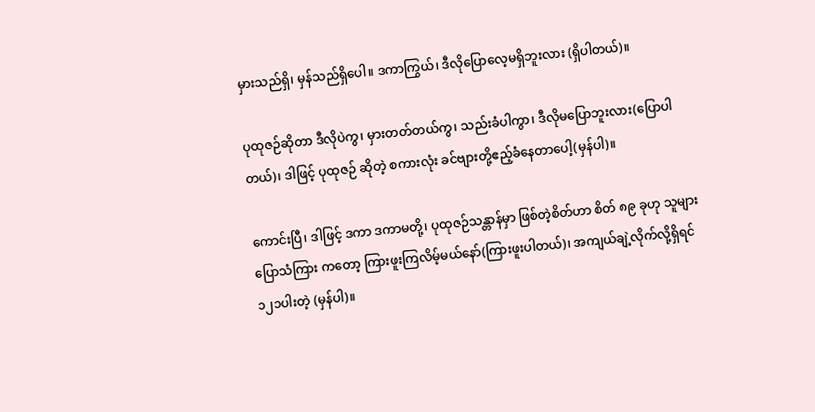မှားသည်ရှိ၊ မှန်သည်ရှိပေါ။ ဒကာကြွယ်၊ ဒီလိုပြောလေ့မရှိဘူးလား (ရှိပါတယ်)။

ပုထုဇဉ်ဆိုတာ ဒီလိုပဲကွ၊ မှားတတ်တယ်ကွ၊ သည်းခံပါကွာ၊ ဒီလိုမပြောဘူးလား(ပြောပါတယ်)၊ ဒါဖြင့် ပုထုဇဉ် ဆိုတဲ့ စကားလုံး ခင်ဗျားတို့ဧည့်ခံနေတာပေါ့(မှန်ပါ)။

ကောင်းပြီ၊ ဒါဖြင့် ဒကာ ဒကာမတို့၊ ပုထုဇဉ်သန္တာန်မှာ ဖြစ်တဲ့စိတ်ဟာ စိတ် ၈၉ ခုဟု သူများ ပြောသံကြား ကတော့ ကြားဖူးကြလိမ့်မယ်နော်(ကြားဖူးပါတယ်)၊ အကျယ်ချဲ့လိုက်လို့ရှိရင် ၁၂၁ပါးတဲ့ (မှန်ပါ)။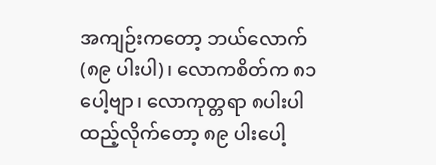အကျဉ်းကတော့ ဘယ်လောက် (၈၉ ပါးပါ)၊ လောကစိတ်က ၈၁ ပေါ့ဗျာ၊ လောကုတ္တရာ ၈ပါးပါ ထည့်လိုက်တော့ ၈၉ ပါးပေါ့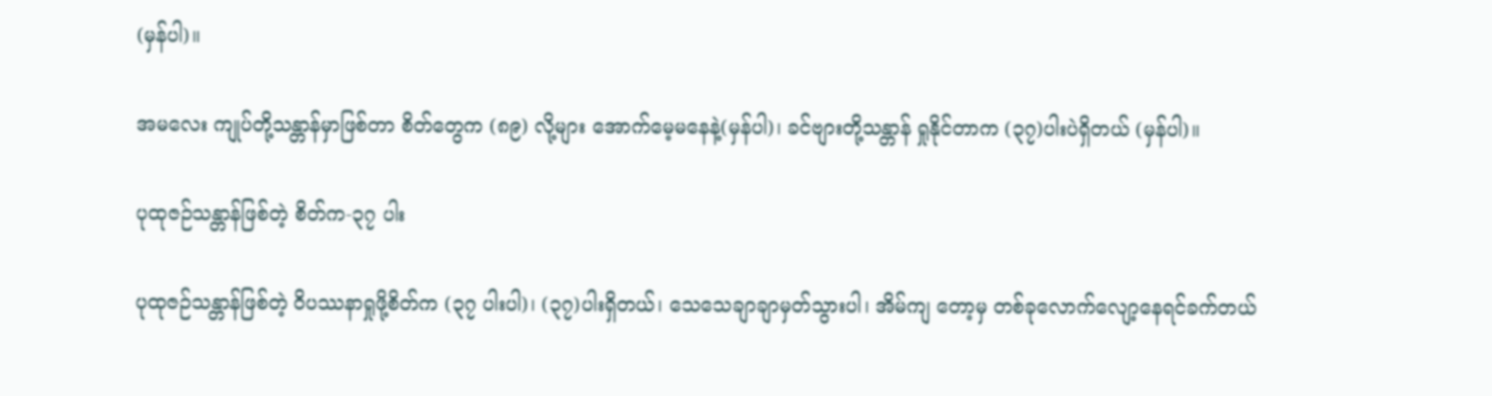(မှန်ပါ)။

အမလေး ကျုပ်တို့သန္တာန်မှာဖြစ်တာ စိတ်တွေက (၈၉) လို့များ အောက်မေ့မနေနဲ့(မှန်ပါ)၊ ခင်ဗျားတို့သန္တာန် ရှုနိုင်တာက (၃၇)ပါးပဲရှိတယ် (မှန်ပါ)။

ပုထုဇဉ်သန္တာန်ဖြစ်တဲ့ စိတ်က-၃၇ ပါး

ပုထုဇဉ်သန္တာန်ဖြစ်တဲ့ ဝိပဿနာရှုဖို့စိတ်က (၃၇ ပါးပါ)၊ (၃၇)ပါးရှိတယ်၊ သေသေချာချာမှတ်သွားပါ၊ အိမ်ကျ တော့မှ တစ်ခုလောက်လျော့နေရင်ခက်တယ်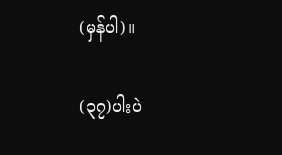(မှန်ပါ)။

(၃၇)ပါးပဲ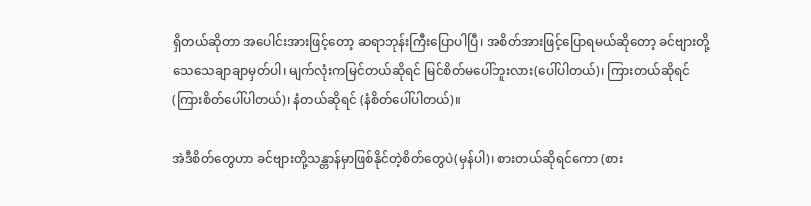ရှိတယ်ဆိုတာ အပေါင်းအားဖြင့်တော့ ဆရာဘုန်းကြီးပြောပါပြီ၊ အစိတ်အားဖြင့်ပြောရမယ်ဆိုတော့ ခင်ဗျားတို့ သေသေချာချာမှတ်ပါ၊ မျက်လုံးကမြင်တယ်ဆိုရင် မြင်စိတ်မပေါ်ဘူးလား(ပေါ်ပါတယ်)၊ ကြားတယ်ဆိုရင် (ကြားစိတ်ပေါ်ပါတယ်)၊ နံတယ်ဆိုရင် (နံစိတ်ပေါ်ပါတယ်)။

အဲဒီစိတ်တွေဟာ ခင်ဗျားတို့သန္တာန်မှာဖြစ်နိုင်တဲ့စိတ်တွေပဲ(မှန်ပါ)၊ စားတယ်ဆိုရင်ကော (စား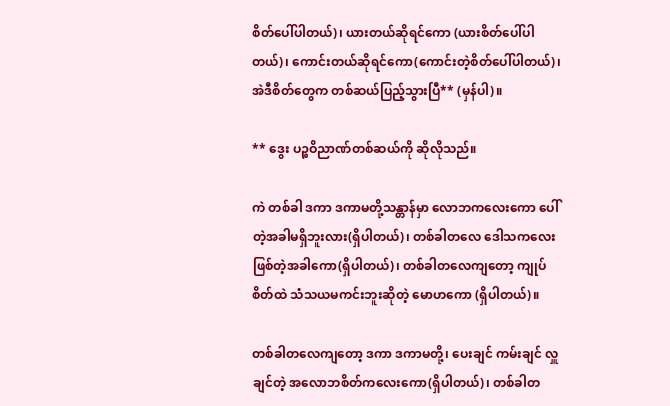စိတ်ပေါ်ပါတယ်)၊ ယားတယ်ဆိုရင်ကော (ယားစိတ်ပေါ်ပါတယ်)၊ ကောင်းတယ်ဆိုရင်ကော(ကောင်းတဲ့စိတ်ပေါ်ပါတယ်)၊ အဲဒီစိတ်တွေက တစ်ဆယ်ပြည့်သွားပြီ** (မှန်ပါ)။

** ဒွေး ပဉ္စဝိညာဏ်တစ်ဆယ်ကို ဆိုလိုသည်။

ကဲ တစ်ခါ ဒကာ ဒကာမတို့သန္တာန်မှာ လောဘကလေးကော ပေါ်တဲ့အခါမရှိဘူးလား(ရှိပါတယ်)၊ တစ်ခါတလေ ဒေါသကလေးဖြစ်တဲ့အခါကော(ရှိပါတယ်)၊ တစ်ခါတလေကျတော့ ကျုပ်စိတ်ထဲ သံသယမကင်းဘူးဆိုတဲ့ မောဟကော (ရှိပါတယ်)။

တစ်ခါတလေကျတော့ ဒကာ ဒကာမတို့၊ ပေးချင် ကမ်းချင် လှူချင်တဲ့ အလောဘစိတ်ကလေးကော(ရှိပါတယ်)၊ တစ်ခါတ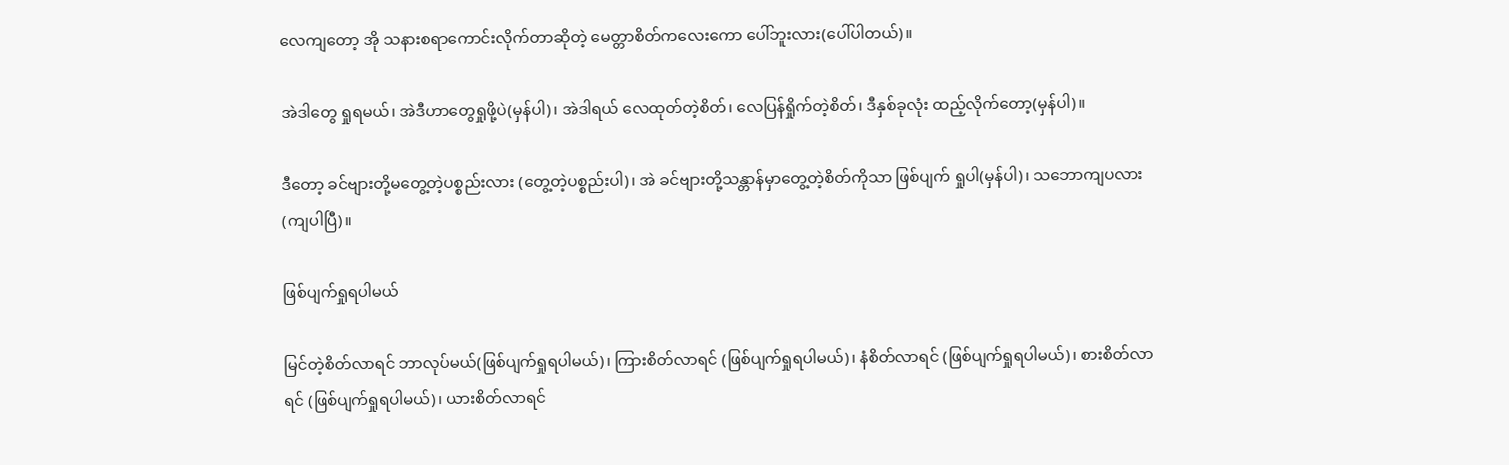လေကျတော့ အို သနားစရာကောင်းလိုက်တာဆိုတဲ့ မေတ္တာစိတ်ကလေးကော ပေါ်ဘူးလား(ပေါ်ပါတယ်)။

အဲဒါတွေ ရှုရမယ်၊ အဲဒီဟာတွေရှုဖို့ပဲ(မှန်ပါ)၊ အဲဒါရယ် လေထုတ်တဲ့စိတ်၊ လေပြန်ရှိုက်တဲ့စိတ်၊ ဒီနှစ်ခုလုံး ထည့်လိုက်တော့(မှန်ပါ)။

ဒီတော့ ခင်ဗျားတို့မတွေ့တဲ့ပစ္စည်းလား (တွေ့တဲ့ပစ္စည်းပါ)၊ အဲ ခင်ဗျားတို့သန္တာန်မှာတွေ့တဲ့စိတ်ကိုသာ ဖြစ်ပျက် ရှုပါ(မှန်ပါ)၊ သဘောကျပလား (ကျပါပြီ)။

ဖြစ်ပျက်ရှုရပါမယ်

မြင်တဲ့စိတ်လာရင် ဘာလုပ်မယ်(ဖြစ်ပျက်ရှုရပါမယ်)၊ ကြားစိတ်လာရင် (ဖြစ်ပျက်ရှုရပါမယ်)၊ နံစိတ်လာရင် (ဖြစ်ပျက်ရှုရပါမယ်)၊ စားစိတ်လာရင် (ဖြစ်ပျက်ရှုရပါမယ်)၊ ယားစိတ်လာရင်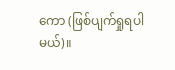ကော (ဖြစ်ပျက်ရှုရပါမယ်)။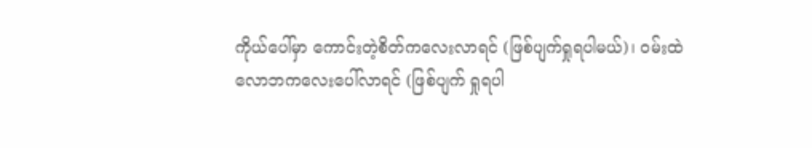ကိုယ်ပေါ်မှာ ကောင်းတဲ့စိတ်ကလေးလာရင် (ဖြစ်ပျက်ရှုရပါမယ်)၊ ဝမ်းထဲ လောဘကလေးပေါ်လာရင် (ဖြစ်ပျက် ရှုရပါ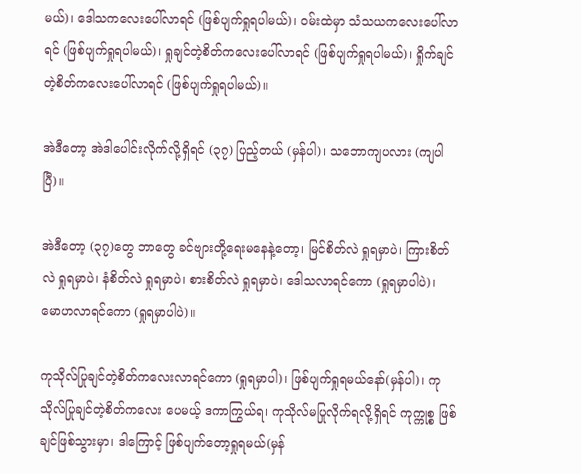မယ်)၊ ဒေါသကလေးပေါ်လာရင် (ဖြစ်ပျက်ရှုရပါမယ်)၊ ဝမ်းထဲမှာ သံသယကလေးပေါ်လာရင် (ဖြစ်ပျက်ရှုရပါမယ်)၊ ရှုချင်တဲ့စိတ်ကလေးပေါ်လာရင် (ဖြစ်ပျက်ရှုရပါမယ်)၊ ရှိုက်ချင်တဲ့စိတ်ကလေးပေါ်လာရင် (ဖြစ်ပျက်ရှုရပါမယ်)။

အဲဒီတော့ အဲဒါပေါင်းလိုက်လို့ရှိရင် (၃၇) ပြည့်တယ် (မှန်ပါ)၊ သဘောကျပလား (ကျပါပြီ)။

အဲဒီတော့ (၃၇)တွေ ဘာတွေ ခင်ဗျားတို့ရေးမနေနဲ့တော့၊ မြင်စိတ်လဲ ရှုရမှာပဲ၊ ကြားစိတ်လဲ ရှုရမှာပဲ၊ နံစိတ်လဲ ရှုရမှာပဲ၊ စားစိတ်လဲ ရှုရမှာပဲ၊ ဒေါသလာရင်ကော (ရှုရမှာပါပဲ)၊ မောဟလာရင်ကော (ရှုရမှာပါပဲ)။

ကုသိုလ်ပြုချင်တဲ့စိတ်ကလေးလာရင်ကော (ရှုရမှာပါ)၊ ဖြစ်ပျက်ရှုရမယ်နော်(မှန်ပါ)၊ ကုသိုလ်ပြုချင်တဲ့စိတ်ကလေး ပေမယ့် ဒကာကြွယ်ရ၊ ကုသိုလ်မပြုလိုက်ရလို့ရှိရင် ကုက္ကုစ္စ ဖြစ်ချင်ဖြစ်သွားမှာ၊ ဒါကြောင့် ဖြစ်ပျက်တော့ရှုရမယ်(မှန်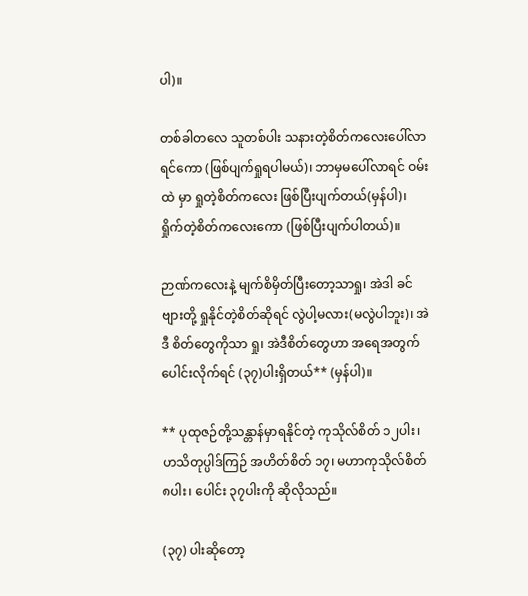ပါ)။

တစ်ခါတလေ သူတစ်ပါး သနားတဲ့စိတ်ကလေးပေါ်လာရင်ကော (ဖြစ်ပျက်ရှုရပါမယ်)၊ ဘာမှမပေါ်လာရင် ဝမ်းထဲ မှာ ရှုတဲ့စိတ်ကလေး ဖြစ်ပြီးပျက်တယ်(မှန်ပါ)၊ ရှိုက်တဲ့စိတ်ကလေးကော (ဖြစ်ပြီးပျက်ပါတယ်)။

ဉာဏ်ကလေးနဲ့ မျက်စိမှိတ်ပြီးတော့သာရှု၊ အဲဒါ ခင်ဗျားတို့ ရှုနိုင်တဲ့စိတ်ဆိုရင် လွဲပါ့မလား(မလွဲပါဘူး)၊ အဲဒီ စိတ်တွေကိုသာ ရှု၊ အဲဒီစိတ်တွေဟာ အရေအတွက်ပေါင်းလိုက်ရင် (၃၇)ပါးရှိတယ်** (မှန်ပါ)။

** ပုထုဇဉ်တို့သန္တာန်မှာရနိုင်တဲ့ ကုသိုလ်စိတ် ၁၂ပါး၊ ဟသိတုပ္ပါဒ်ကြဉ် အဟိတ်စိတ် ၁၇၊ မဟာကုသိုလ်စိတ် ၈ပါး၊ ပေါင်း ၃၇ပါးကို ဆိုလိုသည်။

(၃၇) ပါးဆိုတော့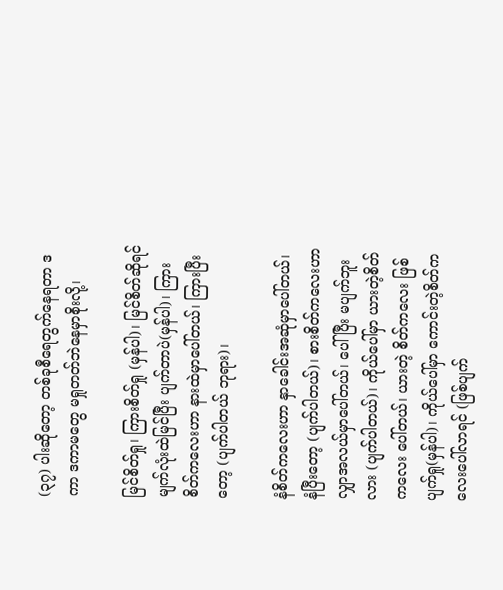(၃၇) ပါးဆိုတော့ တစ်ခုစီရေတွက်နေရတာ ဒကာ ဒကာမတွေ မရှုတတ်ဘဲနေမှာစိုးလို့၊

မြင်စိတ်ရှု၊ ကြားစိတ်ရှု (မှန်ပါ)၊ မြင်စိတ်ဆိုရင် မျက်လုံးထဲမြင်ပြီး ပျက်တာပဲ(မှန်ပါ)၊ ကြားစိတ်ကလေးဟာ နားထဲမှာပေါ်တယ်၊ ကြားပြီးတော့ (ပျက်ပါတယ် ဘုရား)၊

နံစိတ်ကလေးဟာ နှာခေါင်းအဆုံမှာပေါ်တယ်၊ နံပြီးတော့ (ပျက်ပါတယ်)၊ စားစိတ်ကလေးဟာ လျှာအလယ်မှာပေါ်တယ်၊ ပေါ်ပြီး မပျက်ဘူးလား (ပျက်ပါတယ်)၊ ကိုယ်ပေါ်မှာ ယားတဲ့စိတ်ကလေး ပေါ်တယ်၊ ယားတဲ့ စိတ်ကလေး ဖြစ်ပျက်ရှု(မှန်ပါ)၊ ကိုယ်ပေါ်မှာ ကောင်းတဲ့စိတ်ကလေးပေါ်လာရင် (ဖြစ်ပျက်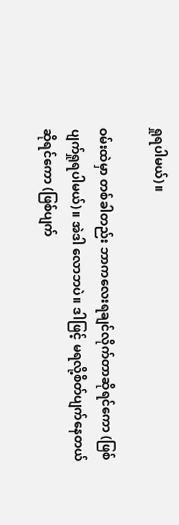ရှုရပါမယ်)။

ဝမ်းထဲမှာ တစ်ခါတည်း ဘာကလေးရချင်လိုက်တာဆိုရင်ကော (ဖြစ်ပျက်ရှုရပါမယ်)။ အဲဒါ လောဘပဲ။ ဒါဖြင့် မရလို့စိတ်ပျက်နေတယ်ဆိုရင်ကော (ဖြစ်ပျက်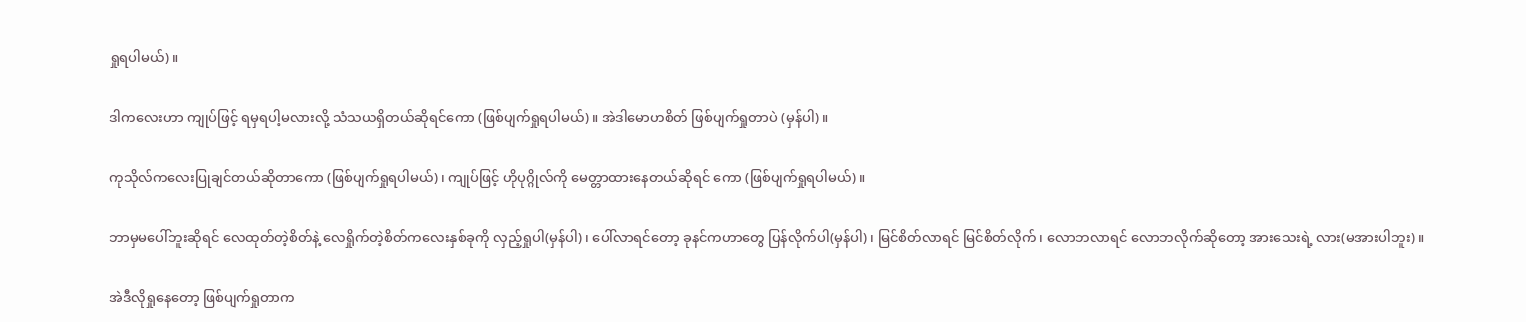ရှုရပါမယ်)။

ဒါကလေးဟာ ကျုပ်ဖြင့် ရမှရပါ့မလားလို့ သံသယရှိတယ်ဆိုရင်ကော (ဖြစ်ပျက်ရှုရပါမယ်)။ အဲဒါမောဟစိတ် ဖြစ်ပျက်ရှုတာပဲ (မှန်ပါ)။

ကုသိုလ်ကလေးပြုချင်တယ်ဆိုတာကော (ဖြစ်ပျက်ရှုရပါမယ်)၊ ကျုပ်ဖြင့် ဟိုပုဂ္ဂိုလ်ကို မေတ္တာထားနေတယ်ဆိုရင် ကော (ဖြစ်ပျက်ရှုရပါမယ်)။

ဘာမှမပေါ်ဘူးဆိုရင် လေထုတ်တဲ့စိတ်နဲ့ လေရှိုက်တဲ့စိတ်ကလေးနှစ်ခုကို လှည့်ရှုပါ(မှန်ပါ)၊ ပေါ်လာရင်တော့ ခုနင်ကဟာတွေ ပြန်လိုက်ပါ(မှန်ပါ)၊ မြင်စိတ်လာရင် မြင်စိတ်လိုက်၊ လောဘလာရင် လောဘလိုက်ဆိုတော့ အားသေးရဲ့ လား(မအားပါဘူး)။

အဲဒီလိုရှုနေတော့ ဖြစ်ပျက်ရှုတာက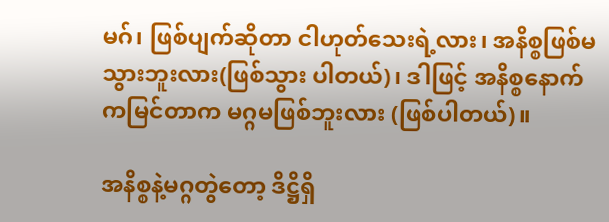မဂ်၊ ဖြစ်ပျက်ဆိုတာ ငါဟုတ်သေးရဲ့လား၊ အနိစ္စဖြစ်မသွားဘူးလား(ဖြစ်သွား ပါတယ်)၊ ဒါဖြင့် အနိစ္စနောက်ကမြင်တာက မဂ္ဂမဖြစ်ဘူးလား (ဖြစ်ပါတယ်)။

အနိစ္စနဲ့မဂ္ဂတွဲတော့ ဒိဋ္ဌိရှိ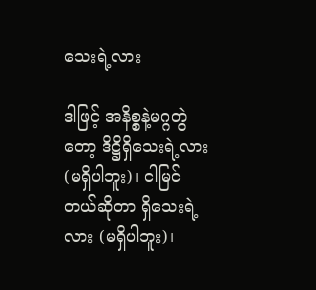သေးရဲ့လား

ဒါဖြင့် အနိစ္စနဲ့မဂ္ဂတွဲတော့ ဒိဋ္ဌိရှိသေးရဲ့လား (မရှိပါဘူး)၊ ငါမြင်တယ်ဆိုတာ ရှိသေးရဲ့လား (မရှိပါဘူး)၊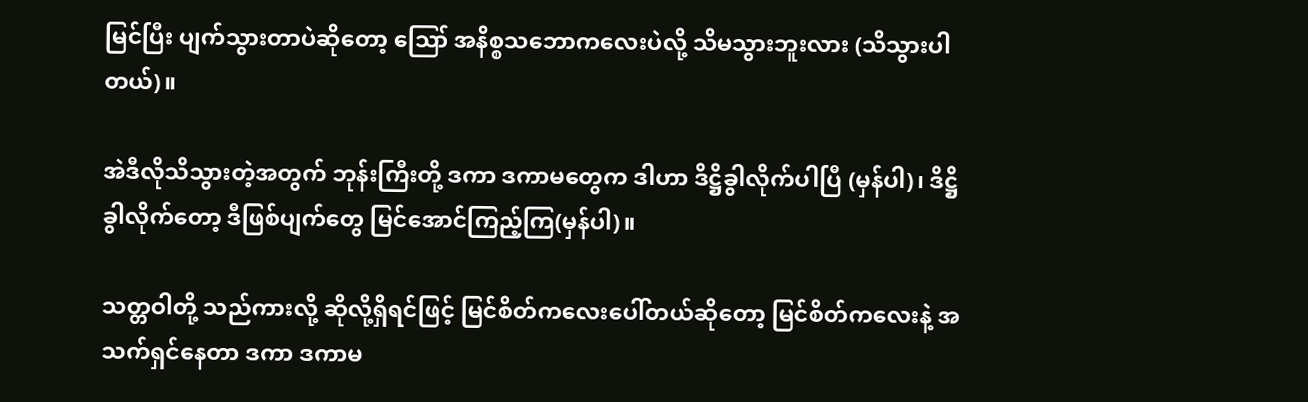မြင်ပြီး ပျက်သွားတာပဲဆိုတော့ ဪ အနိစ္စသဘောကလေးပဲလို့ သိမသွားဘူးလား (သိသွားပါတယ်)။

အဲဒီလိုသိသွားတဲ့အတွက် ဘုန်းကြီးတို့ ဒကာ ဒကာမတွေက ဒါဟာ ဒိဋ္ဌိခွါလိုက်ပါပြီ (မှန်ပါ)၊ ဒိဋ္ဌိခွါလိုက်တော့ ဒီဖြစ်ပျက်တွေ မြင်အောင်ကြည့်ကြ(မှန်ပါ)။

သတ္တဝါတို့ သည်ကားလို့ ဆိုလို့ရှိရင်ဖြင့် မြင်စိတ်ကလေးပေါ်တယ်ဆိုတော့ မြင်စိတ်ကလေးနဲ့ အသက်ရှင်နေတာ ဒကာ ဒကာမ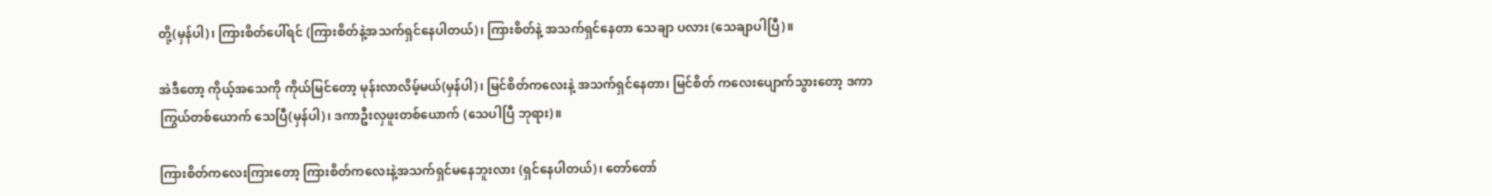တို့(မှန်ပါ)၊ ကြားစိတ်ပေါ်ရင် (ကြားစိတ်နဲ့အသက်ရှင်နေပါတယ်)၊ ကြားစိတ်နဲ့ အသက်ရှင်နေတာ သေချာ ပလား (သေချာပါပြီ)။

အဲဒီတော့ ကိုယ့်အသေကို ကိုယ်မြင်တော့ မုန်းလာလိမ့်မယ်(မှန်ပါ)၊ မြင်စိတ်ကလေးနဲ့ အသက်ရှင်နေတာ၊ မြင်စိတ် ကလေးပျောက်သွားတော့ ဒကာကြွယ်တစ်ယောက် သေပြီ(မှန်ပါ)၊ ဒကာဦးလှဖူးတစ်ယောက် (သေပါပြီ ဘုရား)။

ကြားစိတ်ကလေးကြားတော့ ကြားစိတ်ကလေးနဲ့အသက်ရှင်မနေဘူးလား (ရှင်နေပါတယ်)၊ တော်တော်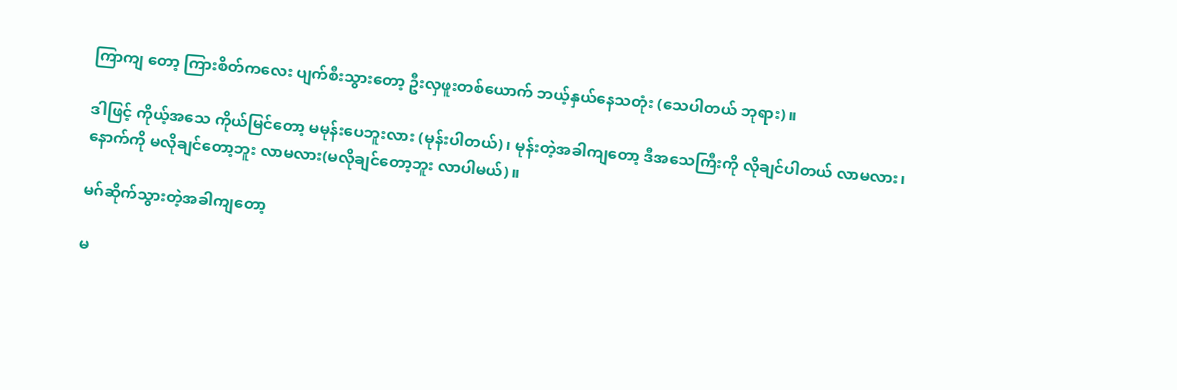ကြာကျ တော့ ကြားစိတ်ကလေး ပျက်စီးသွားတော့ ဦးလှဖူးတစ်ယောက် ဘယ့်နှယ်နေသတုံး (သေပါတယ် ဘုရား)။

ဒါဖြင့် ကိုယ့်အသေ ကိုယ်မြင်တော့ မမုန်းပေဘူးလား (မုန်းပါတယ်)၊ မုန်းတဲ့အခါကျတော့ ဒီအသေကြီးကို လိုချင်ပါတယ် လာမလား၊ နောက်ကို မလိုချင်တော့ဘူး လာမလား(မလိုချင်တော့ဘူး လာပါမယ်)။

မဂ်ဆိုက်သွားတဲ့အခါကျတော့

မ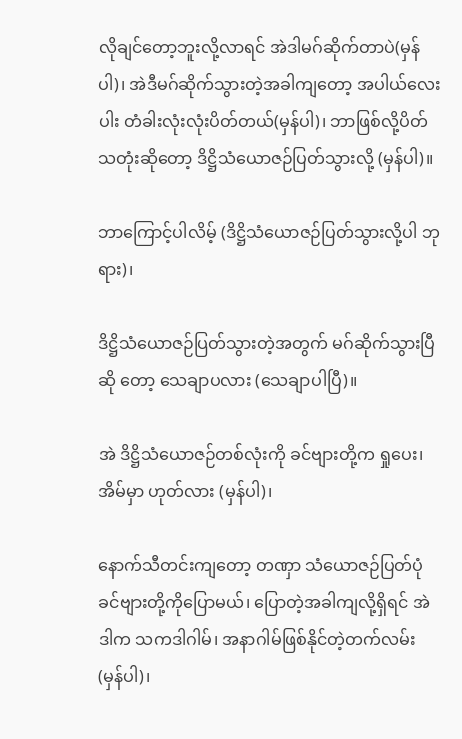လိုချင်တော့ဘူးလို့လာရင် အဲဒါမဂ်ဆိုက်တာပဲ(မှန်ပါ)၊ အဲဒီမဂ်ဆိုက်သွားတဲ့အခါကျတော့ အပါယ်လေးပါး တံခါးလုံးလုံးပိတ်တယ်(မှန်ပါ)၊ ဘာဖြစ်လို့ပိတ်သတုံးဆိုတော့ ဒိဋ္ဌိသံယောဇဉ်ပြတ်သွားလို့ (မှန်ပါ)။

ဘာကြောင့်ပါလိမ့် (ဒိဋ္ဌိသံယောဇဉ်ပြတ်သွားလို့ပါ ဘုရား)၊

ဒိဋ္ဌိသံယောဇဉ်ပြတ်သွားတဲ့အတွက် မဂ်ဆိုက်သွားပြီဆို တော့ သေချာပလား (သေချာပါပြီ)။

အဲ ဒိဋ္ဌိသံယောဇဉ်တစ်လုံးကို ခင်ဗျားတို့က ရှုပေး၊ အိမ်မှာ ဟုတ်လား (မှန်ပါ)၊

နောက်သီတင်းကျတော့ တဏှာ သံယောဇဉ်ပြတ်ပုံ ခင်ဗျားတို့ကိုပြောမယ်၊ ပြောတဲ့အခါကျလို့ရှိရင် အဲဒါက သကဒါဂါမ်၊ အနာဂါမ်ဖြစ်နိုင်တဲ့တက်လမ်း (မှန်ပါ)၊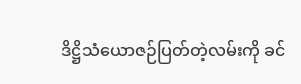ဒိဋ္ဌိသံယောဇဉ်ပြတ်တဲ့လမ်းကို ခင်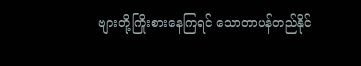ဗျားတို့ကြိုးစားနေကြရင် သောတာပန်တည်နိုင်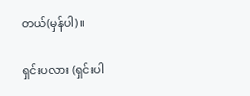တယ်(မှန်ပါ)။

ရှင်းပလား (ရှင်းပါ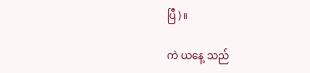ပြီ)။

ကဲ ယနေ့ သည်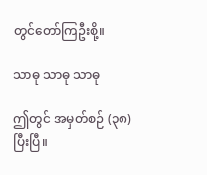တွင်တော်ကြဦးစို့။

သာဓု သာဓု သာဓု

ဤတွင် အမှတ်စဉ် (၃၈) ပြီးပြီ။